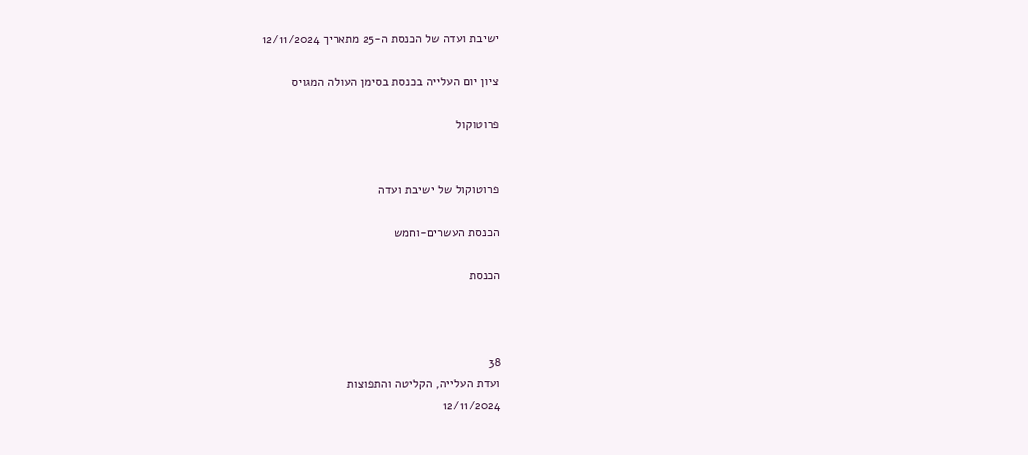ישיבת ועדה של הכנסת ה-25 מתאריך 12/11/2024

ציון יום העלייה בכנסת בסימן העולה המגויס

פרוטוקול


פרוטוקול של ישיבת ועדה

הכנסת העשרים-וחמש

הכנסת



38
ועדת העלייה, הקליטה והתפוצות
12/11/2024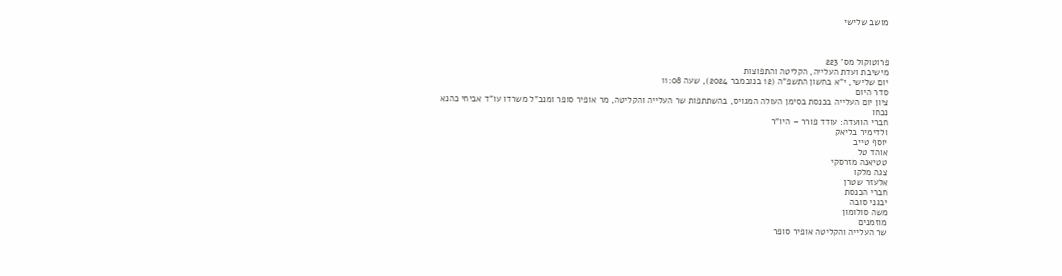מושב שלישי



פרוטוקול מס' 223
מישיבת ועדת העלייה, הקליטה והתפוצות
יום שלישי, י"א בחשון התשפ"ה (12 בנובמבר 2024), שעה 11:08
סדר היום
ציון יום העלייה בכנסת בסימן העולה המגויס, בהשתתפות שר העלייה והקליטה, מר אופיר סופר ומנכ"ל משרדו עו"ד אביחי כהנא
נכחו
חברי הוועדה: עודד פורר – היו"ר
ולדימיר בליאק
יוסף טייב
אוהד טל
טטיאנה מזרסקי
צגה מלקו
אלעזר שטרן
חברי הכנסת
יבגני סובה
משה סולומון
מוזמנים
שר העלייה והקליטה אופיר סופר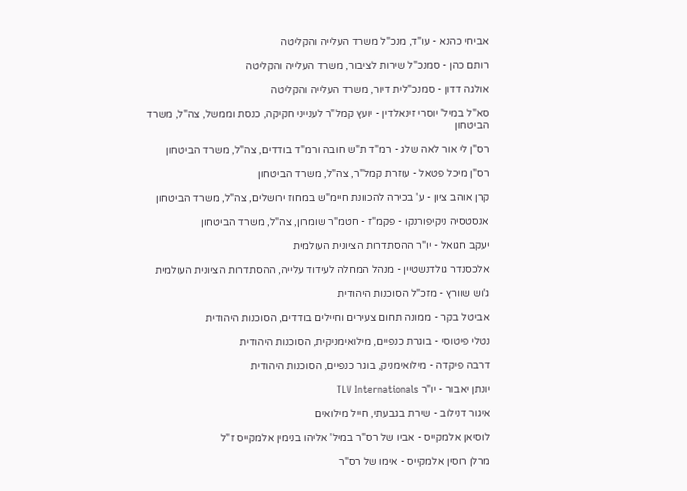אביחי כהנא - עו"ד, מנכ"ל משרד העלייה והקליטה

רותם כהן - סמנכ"ל שירות לציבור, משרד העלייה והקליטה

אולגה דדון - סמנכ"לית דיור, משרד העלייה והקליטה

סא"ל במיל' יוסרי זינאלדין - יועץ קמל"ר לענייני חקיקה, כנסת וממשל, צה"ל, משרד הביטחון

רס"ן לי אור לאה שלג - רמ"ד ת"ש חובה ורמ"ד בודדים, צה"ל, משרד הביטחון

רס"ן מיכל פטאל - עוזרת קמל"ר, צה"ל, משרד הביטחון

קרן אוהב ציון - ע' בכירה להכוונת חיימ"ש במחוז ירושלים, צה"ל, משרד הביטחון

אנסטסיה ניקיפורנקו - פקמ"ז - חטמ"ר שומרון, צה"ל, משרד הביטחון

יעקב חגואל - יו"ר ההסתדרות הציונית העולמית

אלכסנדר גולדנשטיין - מנהל המחלה לעידוד עלייה, ההסתדרות הציונית העולמית

ג'וש שוורץ - מזכ"ל הסוכנות היהודית

אביטל בקר - ממונה תחום צעירים וחיילים בודדים, הסוכנות היהודית

נטלי פיטוסי - בוגרת כנפיים, מילואימניקית, הסוכנות היהודית

דרבה פיקדה - מילואימניק, בוגר כנפיים, הסוכנות היהודית

יונתן יאבור - יו"ר TLV Internationals

איגור דנילוב - שירת בגבעתי, חייל מילואים

לוסיאן אלמקייס - אביו של רס"ר במיל' אליהו בנימין אלמקייס ז"ל

מרלן רוסין אלמקייס - אימו של רס"ר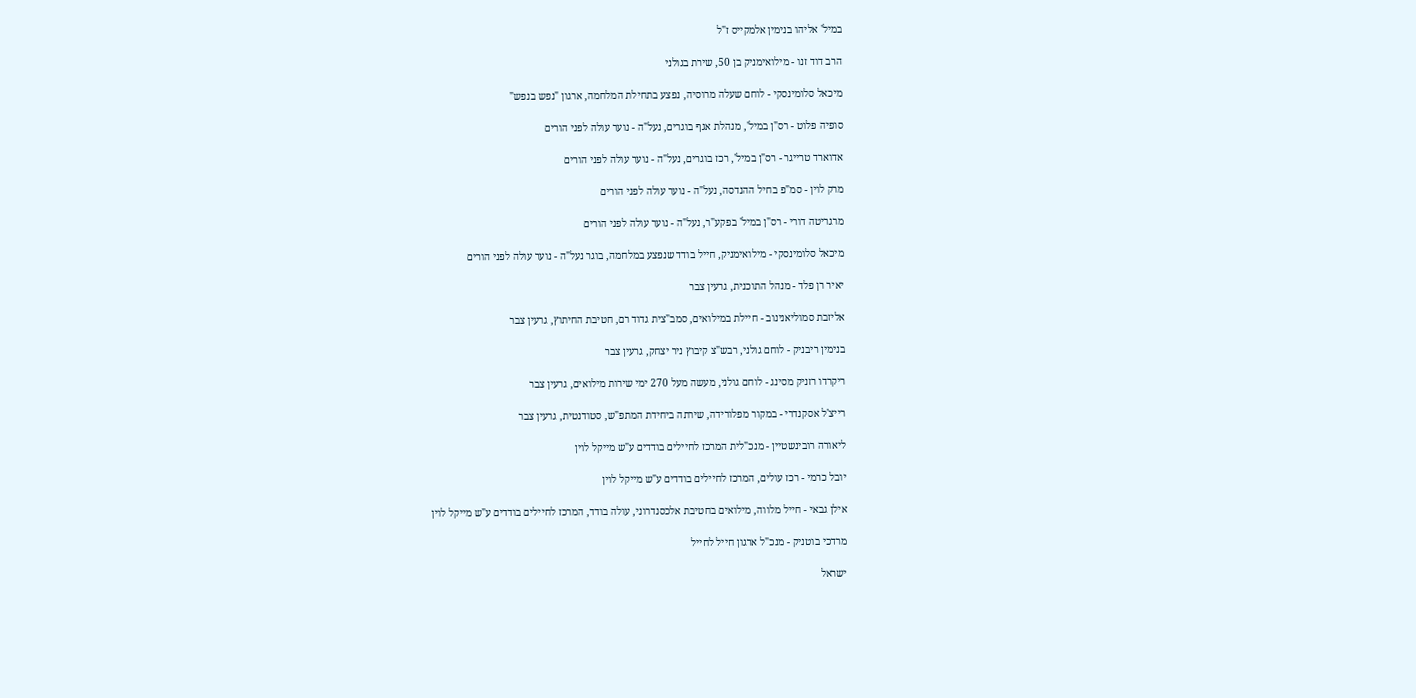במיל' אליהו בנימין אלמקייס ז"ל

הרב דוד זנו - מילואימניק בן 50, שירת בגולני

מיכאל סלומינסקי - לוחם שעלה מרוסיה, נפצע בתחילת המלחמה, ארגון "נפש בנפש"

סופיה פלוט - רס"ן במיל', מנהלת אגף בוגרים, נעל"ה - נוער עולה לפני הורים

אדוארד טרייגר - רס"ן במיל', רכז בוגרים, נעל"ה - נוער עולה לפני הורים

מרק לוין - סמ"פ בחיל ההנדסה, נעל"ה - נוער עולה לפני הורים

מרגריטה דורי - רס"ן במיל' בפקע"ר, נעל"ה - נוער עולה לפני הורים

מיכאל סלומינסקי - מילואימניק, חייל בודד שנפצע במלחמה, בוגר נעל"ה - נוער עולה לפני הורים

יאיר רן פלד - מנהל התוכנית, גרעין צבר

אליזבת סמוליאנינוב - חיילת במילואים, סמב"צית גדוד רם, חטיבת החיתוץ, גרעין צבר

בנימין ריבניק - לוחם גולני, רבש"צ קיבוץ ניר יצחק, גרעין צבר

ריקרדו רזניק מסינג - לוחם גולני, מעשה מעל 270 ימי שירות מילואים, גרעין צבר

רייצ'ל אסקנדרי - במקור מפלורידה, שירתה ביחידת המתפ"ש, סטודנטית, גרעין צבר

ליאורה רובינשטיין - מנכ"לית המרכז לחיילים בודדים ע"ש מייקל לוין

יובל כרמי - רכז עולים, המרכז לחיילים בודדים ע"ש מייקל לוין

אילן גבאי - חייל מלווה, מילואים בחטיבת אלכסנדרוני, עולה בודד, המרכז לחיילים בודדים ע"ש מייקל לוין

מרדכי בוטניק - מנכ"ל ארגון חייל לחייל

ישראל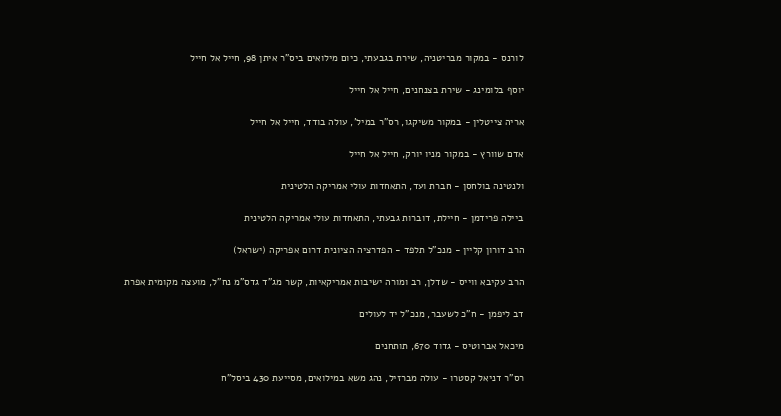לורנס - במקור מבריטניה, שירת בגבעתי, כיום מילואים ביס"ר איתן 98, חייל אל חייל

יוסף בלומינג - שירת בצנחנים, חייל אל חייל

אריה צייטלין - במקור משיקגו, רס"ר במיל', עולה בודד, חייל אל חייל

אדם שוורץ - במקור מניו יורק, חייל אל חייל

ולנטינה בולחסן - חברת ועד, התאחדות עולי אמריקה הלטינית

ביילה פרידמן - חיילת, דוברות גבעתי, התאחדות עולי אמריקה הלטינית

הרב דורון קליין - מנכ"ל תלפד - הפדרציה הציונית דרום אפריקה (ישראל)

הרב עקיבא ווייס - שדלן, רב ומורה ישיבות אמריקאיות, קשר מג"ד גדס"מ נח"ל, מועצה מקומית אפרת

דב ליפמן - ח"כ לשעבר, מנכ"ל יד לעולים

מיכאל אברוטיס - גדוד 670, תותחנים

רס"ר דניאל קסטרו - עולה מברזיל, נהג משא במילואים, מסייעת 430 ביסל"ח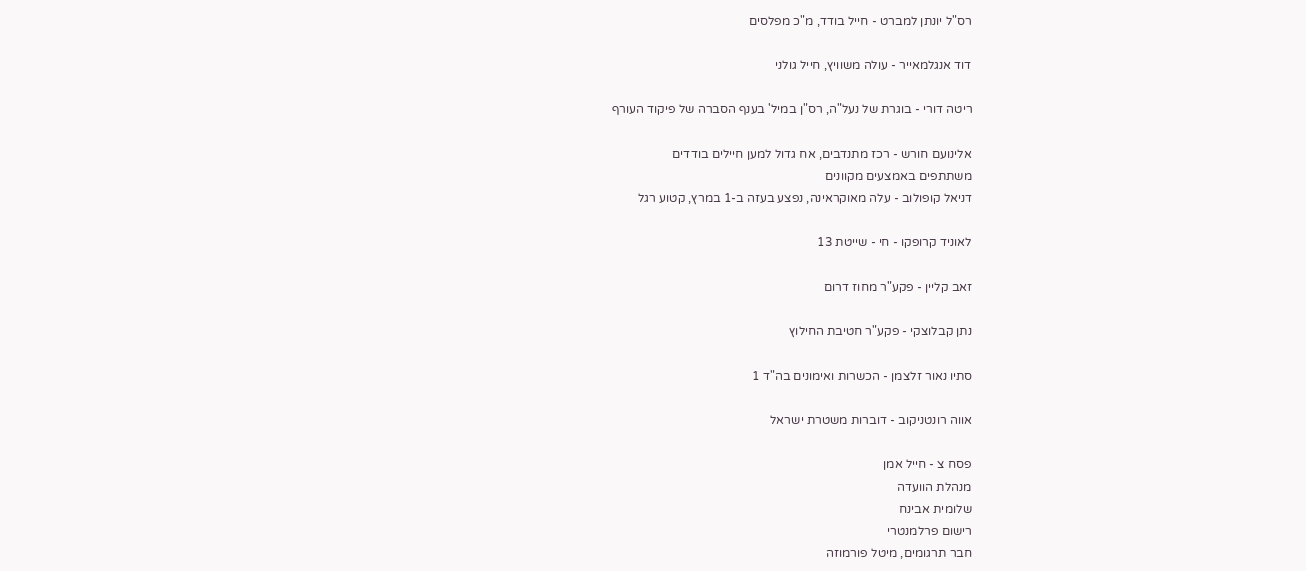רס"ל יונתן למברט - חייל בודד, מ"כ מפלסים

דוד אנגלמאייר - עולה משוויץ, חייל גולני

ריטה דורי - בוגרת של נעל"ה, רס"ן במיל' בענף הסברה של פיקוד העורף

אלינועם חורש - רכז מתנדבים, אח גדול למען חיילים בודדים
משתתפים באמצעים מקוונים
דניאל קופולוב - עלה מאוקראינה, נפצע בעזה ב-1 במרץ, קטוע רגל

לאוניד קרופקו - חי - שייטת 13

זאב קליין - פקע"ר מחוז דרום

נתן קבלוצקי - פקע"ר חטיבת החילוץ

סתיו נאור זלצמן - הכשרות ואימונים בה"ד 1

אווה רונטניקוב - דוברות משטרת ישראל

פסח צ - חייל אמן
מנהלת הוועדה
שלומית אבינח
רישום פרלמנטרי
חבר תרגומים, מיטל פורמוזה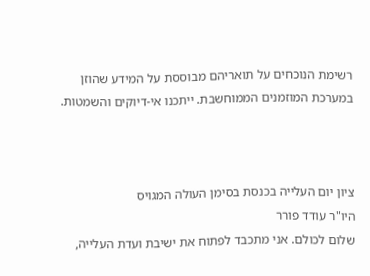רשימת הנוכחים על תואריהם מבוססת על המידע שהוזן במערכת המוזמנים הממוחשבת. ייתכנו אי-דיוקים והשמטות.



ציון יום העלייה בכנסת בסימן העולה המגויס
היו"ר עודד פורר
שלום לכולם. אני מתכבד לפתוח את ישיבת ועדת העלייה,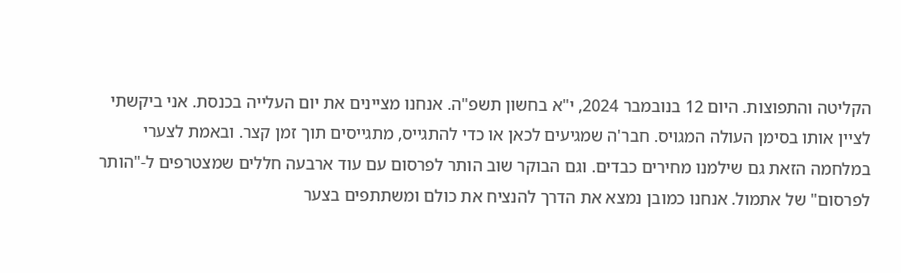הקליטה והתפוצות. היום 12 בנובמבר 2024, י"א בחשון תשפ"ה. אנחנו מציינים את יום העלייה בכנסת. אני ביקשתי לציין אותו בסימן העולה המגויס. חבר'ה שמגיעים לכאן או כדי להתגייס, מתגייסים תוך זמן קצר. ובאמת לצערי במלחמה הזאת גם שילמנו מחירים כבדים. וגם הבוקר שוב הותר לפרסום עם עוד ארבעה חללים שמצטרפים ל-"הותר לפרסום" של אתמול. אנחנו כמובן נמצא את הדרך להנציח את כולם ומשתתפים בצער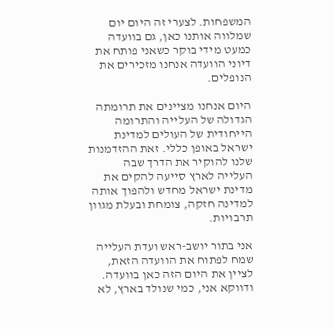המשפחות. לצערי זה היום יום שמלווה אותנו כאן, גם בוועדה כמעט מידי בוקר כשאני פותח את דיוני הוועדה אנחנו מזכירים את הנופלים.

היום אנחנו מציינים את תרומתה הגדולה של העלייה והתרומה הייחודית של העולים למדינת ישראל באופן כללי. זאת ההזדמנות שלנו להוקיר את הדרך שבה העלייה לארץ סייעה להקים את מדינת ישראל מחדש ולהפוך אותה למדינה חזקה, צומחת ובעלת מגוון תרבויות.

אני בתור יושב-ראש ועדת העלייה שמח לפתוח את הוועדה הזאת, לציין את היום הזה כאן בוועדה. ודווקא אני, כמי שנולד בארץ, לא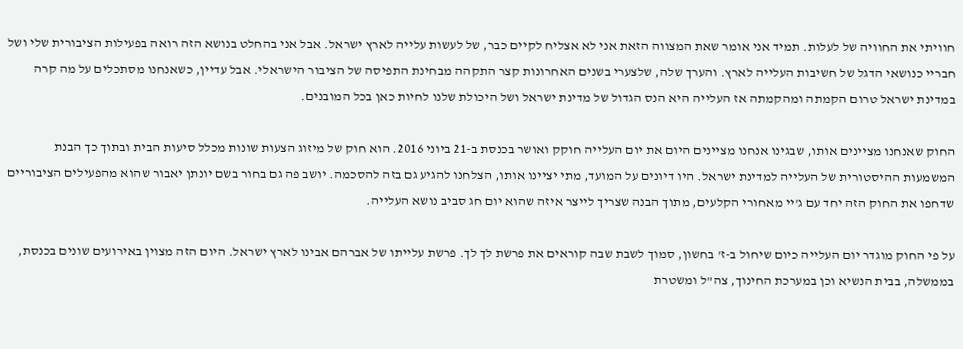חוויתי את החוויה של לעלות. תמיד אני אומר שאת המצווה הזאת אני לא אצליח לקיים כבר, של לעשות עלייה לארץ ישראל. אבל אני בהחלט בנושא הזה רואה בפעילות הציבורית שלי ושל חבריי כנושאי הדגל של חשיבות העלייה לארץ. והערך שלה, שלצערי בשנים האחרונות קצר התקהה מבחינת התפיסה של הציבור הישראלי. אבל עדיין, כשאנחנו מסתכלים על מה קרה במדינת ישראל טרום הקמתה ומהקמתה אז העלייה היא הנס הגדול של מדינת ישראל ושל היכולת שלנו לחיות כאן בכל המובנים.

החוק שאנחנו מציינים אותו, שבגינו אנחנו מציינים היום את יום העלייה חוקק ואושר בכנסת ב-21 ביוני 2016. הוא חוק של מיזוג הצעות שונות מכלל סיעות הבית ובתוך כך הבנת המשמעות ההיסטורית של העלייה למדינת ישראל. היו דיונים על המועד, מתי יציינו אותו, הצלחנו להגיע גם בזה להסכמה. יושב פה גם בחור בשם יונתן יאבור שהוא מהפעילים הציבוריים שדחפו את החוק הזה יחד עם ג'יי מאחורי הקלעים, מתוך הבנה שצריך לייצר איזה שהוא יום חג סביב נושא העלייה.

על פי החוק מוגדר יום העלייה כיום שיחול ב-ז' בחשון, סמוך לשבת שבה קוראים את פרשת לך לך. פרשת עלייתו של אברהם אבינו לארץ ישראל. היום הזה מצוין באירועים שונים בכנסת, בממשלה, בבית הנשיא וכן במערכת החינוך, צה"ל ומשטרת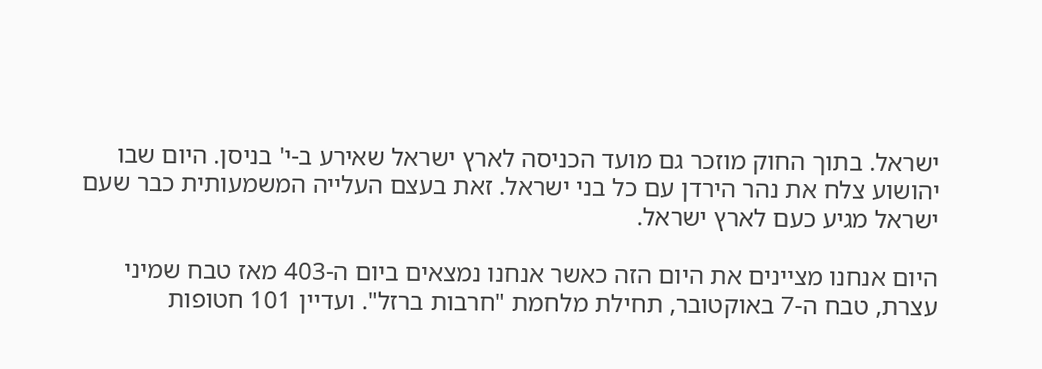ישראל. בתוך החוק מוזכר גם מועד הכניסה לארץ ישראל שאירע ב-י' בניסן. היום שבו יהושוע צלח את נהר הירדן עם כל בני ישראל. זאת בעצם העלייה המשמעותית כבר שעם ישראל מגיע כעם לארץ ישראל.

היום אנחנו מציינים את היום הזה כאשר אנחנו נמצאים ביום ה-403 מאז טבח שמיני עצרת, טבח ה-7 באוקטובר, תחילת מלחמת "חרבות ברזל". ועדיין 101 חטופות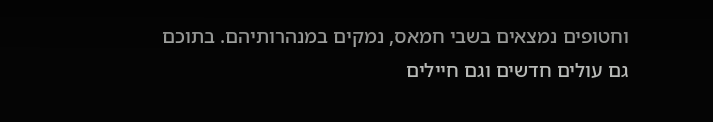וחטופים נמצאים בשבי חמאס, נמקים במנהרותיהם. בתוכם גם עולים חדשים וגם חיילים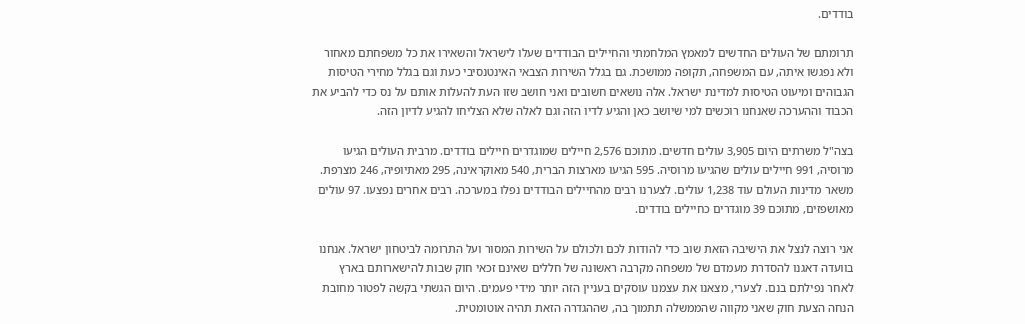בודדים.

תרומתם של העולים החדשים למאמץ המלחמתי והחיילים הבודדים שעלו לישראל והשאירו את כל משפחתם מאחור ולא נפגשו איתה, עם המשפחה, תקופה ממושכת. גם בגלל השירות הצבאי האינטנסיבי כעת וגם בגלל מחירי הטיסות הגבוהים ומיעוט הטיסות למדינת ישראל. אלה נושאים חשובים ואני חושב שזו העת להעלות אותם על נס כדי להביע את הכבוד וההערכה שאנחנו רוכשים למי שיושב כאן והגיע לדיו הזה וגם לאלה שלא הצליחו להגיע לדיון הזה.

בצה"ל משרתים היום 3,905 עולים חדשים. מתוכם 2,576 חיילים שמוגדרים חיילים בודדים. מרבית העולים הגיעו מרוסיה, 991 חיילים עולים שהגיעו מרוסיה. 595 הגיעו מארצות הברית, 540 מאוקראינה, 295 מאתיופיה, 246 מצרפת. משאר מדינות העולם עוד 1,238 עולים. לצערנו רבים מהחיילים הבודדים נפלו במערכה. רבים אחרים נפצעו. 97 עולים מאושפזים, מתוכם 39 מוגדרים כחיילים בודדים.

אני רוצה לנצל את הישיבה הזאת שוב כדי להודות לכם ולכולם על השירות המסור ועל התרומה לביטחון ישראל. אנחנו בוועדה דאגנו להסדרת מעמדם של משפחה מקרבה ראשונה של חללים שאינם זכאי חוק שבות להישארותם בארץ לאחר נפילתם בנם. לצערי, מצאנו את עצמנו עוסקים בעניין הזה יותר מידי פעמים. היום הגשתי בקשה לפטור מחובת הנחה הצעת חוק שאני מקווה שהממשלה תתמוך בה, שההגדרה הזאת תהיה אוטומטית.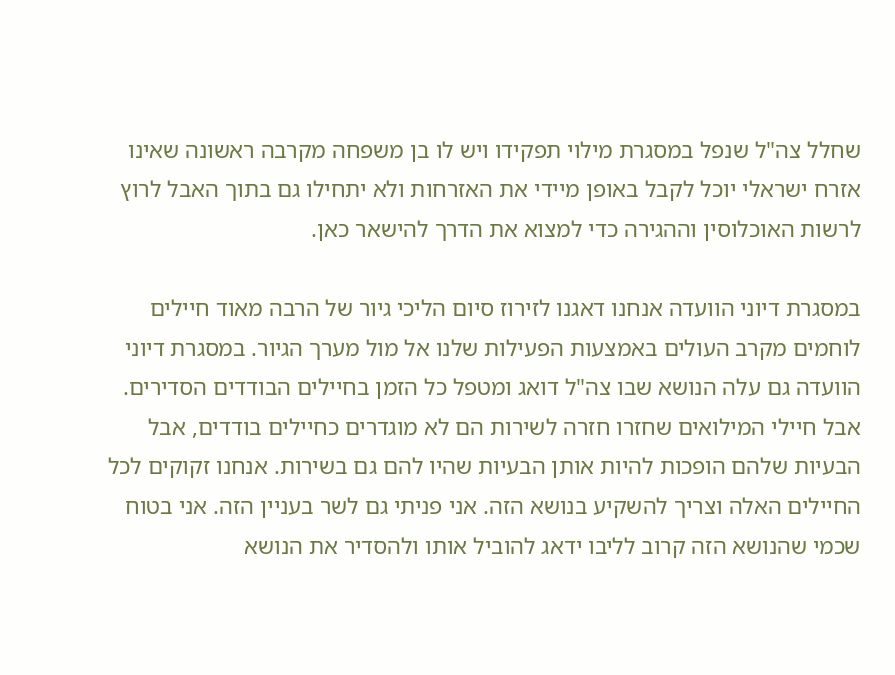שחלל צה"ל שנפל במסגרת מילוי תפקידו ויש לו בן משפחה מקרבה ראשונה שאינו אזרח ישראלי יוכל לקבל באופן מיידי את האזרחות ולא יתחילו גם בתוך האבל לרוץ לרשות האוכלוסין וההגירה כדי למצוא את הדרך להישאר כאן.

במסגרת דיוני הוועדה אנחנו דאגנו לזירוז סיום הליכי גיור של הרבה מאוד חיילים לוחמים מקרב העולים באמצעות הפעילות שלנו אל מול מערך הגיור. במסגרת דיוני הוועדה גם עלה הנושא שבו צה"ל דואג ומטפל כל הזמן בחיילים הבודדים הסדירים. אבל חיילי המילואים שחזרו חזרה לשירות הם לא מוגדרים כחיילים בודדים, אבל הבעיות שלהם הופכות להיות אותן הבעיות שהיו להם גם בשירות. אנחנו זקוקים לכל החיילים האלה וצריך להשקיע בנושא הזה. אני פניתי גם לשר בעניין הזה. אני בטוח שכמי שהנושא הזה קרוב לליבו ידאג להוביל אותו ולהסדיר את הנושא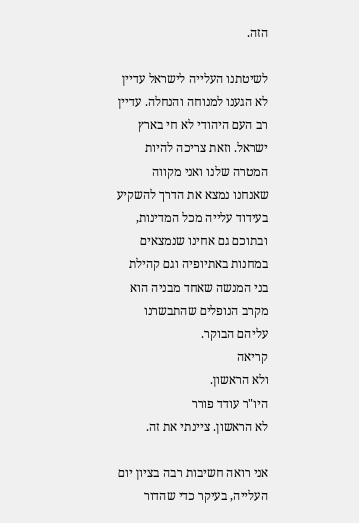הזה.

לשיטתנו העלייה לישראל עדיין לא הגענו למנוחה והנחלה. עדיין רב העם היהודי לא חי בארץ ישראל. וזאת צריכה להיות המטרה שלנו ואני מקווה שאנחנו נמצא את הדרך להשקיע בעידוד עלייה מכל המדינות, ובתוכם גם אחינו שנמצאים במחנות באתיופיה וגם קהילת בני המנשה שאחד מבניה הוא מקרב הנופלים שהתבשרנו עליהם הבוקר.
קריאה
ולא הראשון.
היו"ר עודד פורר
לא הראשון. ציינתי את זה.

אני רואה חשיבות רבה בציון יום העלייה, בעיקר כדי שהדור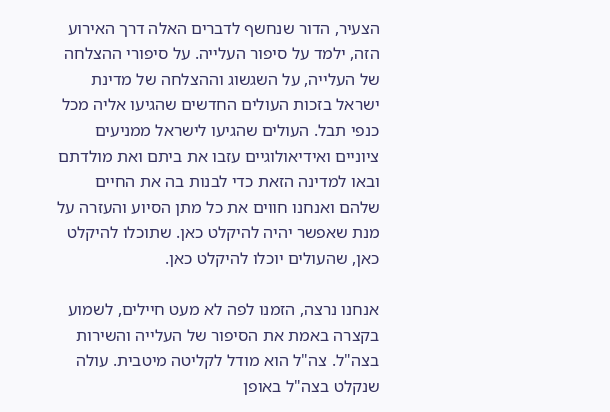הצעיר, הדור שנחשף לדברים האלה דרך האירוע הזה, ילמד על סיפור העלייה. על סיפורי ההצלחה של העלייה, על השגשוג וההצלחה של מדינת ישראל בזכות העולים החדשים שהגיעו אליה מכל כנפי תבל. העולים שהגיעו לישראל ממניעים ציוניים ואידיאולוגיים עזבו את ביתם ואת מולדתם ובאו למדינה הזאת כדי לבנות בה את החיים שלהם ואנחנו חווים את כל מתן הסיוע והעזרה על מנת שאפשר יהיה להיקלט כאן. שתוכלו להיקלט כאן, שהעולים יוכלו להיקלט כאן.

אנחנו נרצה, הזמנו לפה לא מעט חיילים, לשמוע בקצרה באמת את הסיפור של העלייה והשירות בצה"ל. צה"ל הוא מודל לקליטה מיטבית. עולה שנקלט בצה"ל באופן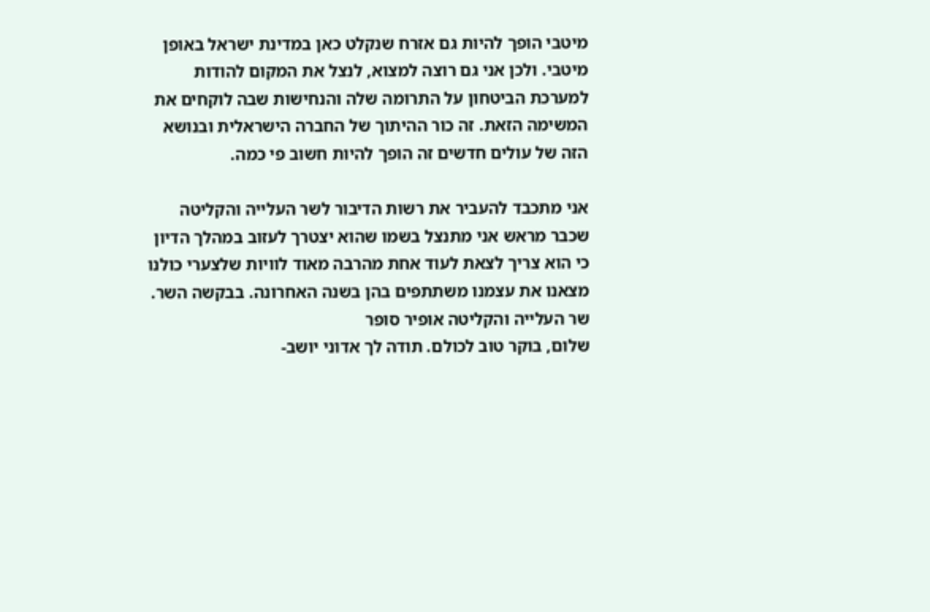מיטבי הופך להיות גם אזרח שנקלט כאן במדינת ישראל באופן מיטבי. ולכן אני גם רוצה למצוא, לנצל את המקום להודות למערכת הביטחון על התרומה שלה והנחישות שבה לוקחים את המשימה הזאת. זה כור ההיתוך של החברה הישראלית ובנושא הזה של עולים חדשים זה הופך להיות חשוב פי כמה.

אני מתכבד להעביר את רשות הדיבור לשר העלייה והקליטה שכבר מראש אני מתנצל בשמו שהוא יצטרך לעזוב במהלך הדיון כי הוא צריך לצאת לעוד אחת מהרבה מאוד לוויות שלצערי כולנו מצאנו את עצמנו משתתפים בהן בשנה האחרונה. בבקשה השר.
שר העלייה והקליטה אופיר סופר
שלום, בוקר טוב לכולם. תודה לך אדוני יושב-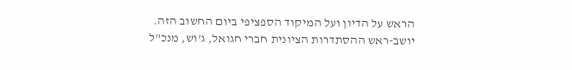הראש על הדיון ועל המיקוד הספציפי ביום החשוב הזה. יושב-ראש ההסתדרות הציונית חברי חגואל, ג'וש, מנכ"ל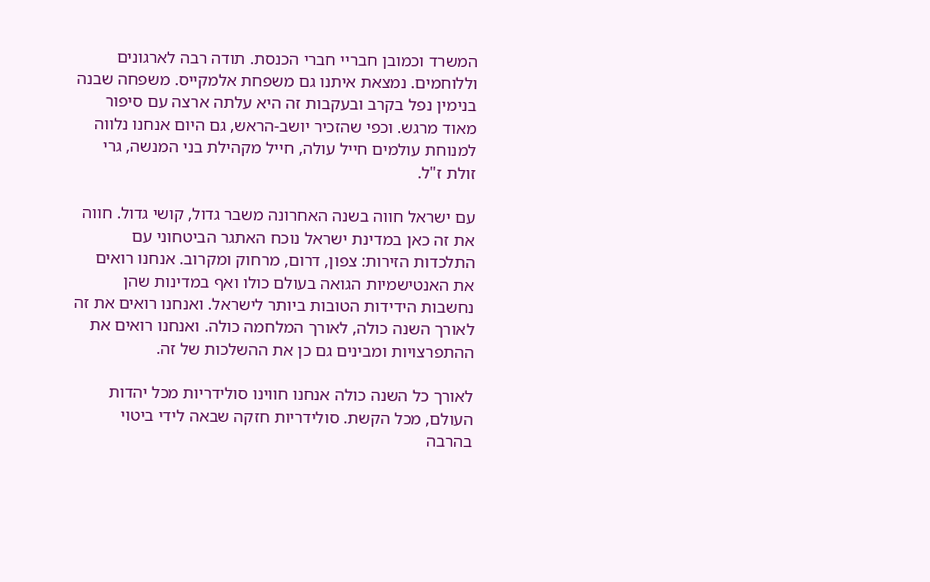המשרד וכמובן חבריי חברי הכנסת. תודה רבה לארגונים וללוחמים. נמצאת איתנו גם משפחת אלמקייס. משפחה שבנה בנימין נפל בקרב ובעקבות זה היא עלתה ארצה עם סיפור מאוד מרגש. וכפי שהזכיר יושב-הראש, גם היום אנחנו נלווה למנוחת עולמים חייל עולה, חייל מקהילת בני המנשה, גרי זולת ז"ל.

עם ישראל חווה בשנה האחרונה משבר גדול, קושי גדול. חווה את זה כאן במדינת ישראל נוכח האתגר הביטחוני עם התלכדות הזירות: צפון, דרום, מרחוק ומקרוב. אנחנו רואים את האנטישמיות הגואה בעולם כולו ואף במדינות שהן נחשבות הידידות הטובות ביותר לישראל. ואנחנו רואים את זה לאורך השנה כולה, לאורך המלחמה כולה. ואנחנו רואים את ההתפרצויות ומבינים גם כן את ההשלכות של זה.

לאורך כל השנה כולה אנחנו חווינו סולידריות מכל יהדות העולם, מכל הקשת. סולידריות חזקה שבאה לידי ביטוי בהרבה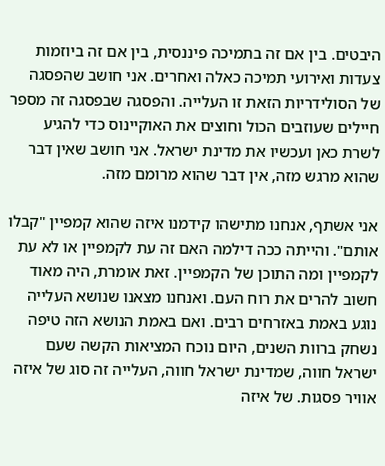היבטים. בין אם זה בתמיכה פיננסית, בין אם זה ביוזמות צעדות ואירועי תמיכה כאלה ואחרים. אני חושב שהפסגה של הסולידריות הזאת זו העלייה. והפסגה שבפסגה זה מספר חיילים שעוזבים הכול וחוצים את האוקיינוס כדי להגיע לשרת כאן ועכשיו את מדינת ישראל. אני חושב שאין דבר שהוא מרגש מזה, אין דבר שהוא מרומם מזה.

אני אשתף, אנחנו מתישהו קידמנו איזה שהוא קמפיין "קבלו אותם". והייתה ככה דילמה האם זה עת לקמפיין או לא עת לקמפיין ומה התוכן של הקמפיין. זאת אומרת, היה מאוד חשוב להרים את רוח העם. ואנחנו מצאנו שנושא העלייה נוגע באמת באזרחים רבים. ואם באמת הנושא הזה טיפה נשחק ברוות השנים, היום נוכח המציאות הקשה שעם ישראל חווה, שמדינת ישראל חווה, העלייה זה סוג של איזה אוויר פסגות. של איזה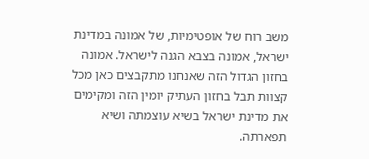משב רוח של אופטימיות, של אמונה במדינת ישראל, אמונה בצבא הגנה לישראל. אמונה בחזון הגדול הזה שאנחנו מתקבצים כאן מכל קצוות תבל בחזון העתיק יומין הזה ומקימים את מדינת ישראל בשיא עוצמתה ושיא תפארתה.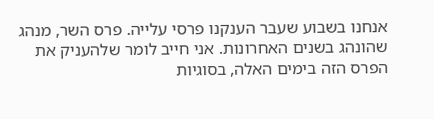אנחנו בשבוע שעבר הענקנו פרסי עלייה. פרס השר, מנהג שהונהג בשנים האחרונות. אני חייב לומר שלהעניק את הפרס הזה בימים האלה, בסוגיות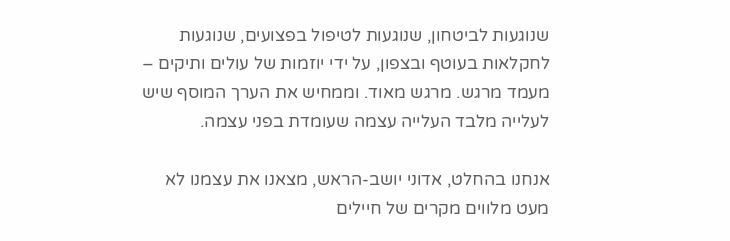שנוגעות לביטחון, שנוגעות לטיפול בפצועים, שנוגעות לחקלאות בעוטף ובצפון, על ידי יוזמות של עולים ותיקים – מעמד מרגש. מרגש מאוד. וממחיש את הערך המוסף שיש לעלייה מלבד העלייה עצמה שעומדת בפני עצמה.

אנחנו בהחלט, אדוני יושב-הראש, מצאנו את עצמנו לא מעט מלווים מקרים של חיילים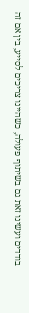בודדים ועשינו זאת גם בשיתוף פעולה, כשהיינו צריכים לסייע, בין אם זה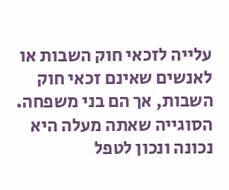עלייה לזכאי חוק השבות או לאנשים שאינם זכאי חוק השבות, אך הם בני משפחה. הסוגייה שאתה מעלה היא נכונה ונכון לטפל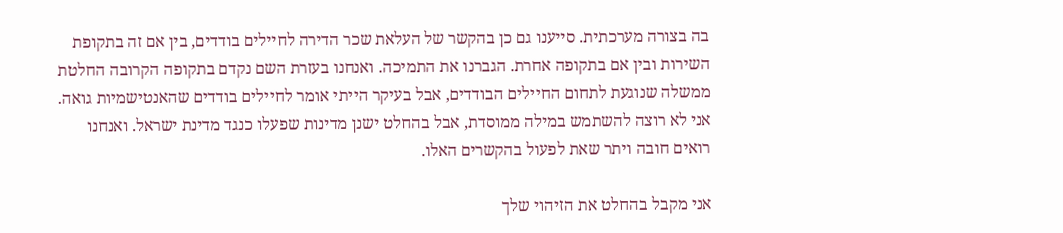בה בצורה מערכתית. סייענו גם כן בהקשר של העלאת שכר הדירה לחיילים בודדים, בין אם זה בתקופת השירות ובין אם בתקופה אחרת. הגברנו את התמיכה. ואנחנו בעזרת השם נקדם בתקופה הקרובה החלטת ממשלה שנוגעת לתחום החיילים הבודדים, אבל בעיקר הייתי אומר לחיילים בודדים שהאנטישמיות גואה. אני לא רוצה להשתמש במילה ממוסדת, אבל בהחלט ישנן מדינות שפעלו כנגד מדינת ישראל. ואנחנו רואים חובה ויתר שאת לפעול בהקשרים האלו.

אני מקבל בהחלט את הזיהוי שלך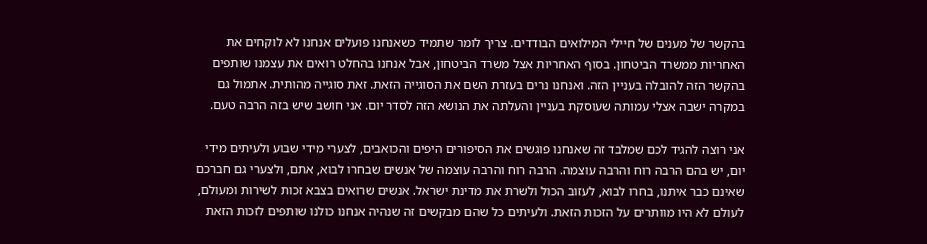בהקשר של מענים של חיילי המילואים הבודדים. צריך לומר שתמיד כשאנחנו פועלים אנחנו לא לוקחים את האחריות ממשרד הביטחון. בסוף האחריות אצל משרד הביטחון, אבל אנחנו בהחלט רואים את עצמנו שותפים בהקשר הזה להובלה בעניין הזה. ואנחנו נרים בעזרת השם את הסוגייה הזאת. זאת סוגייה מהותית. אתמול גם במקרה ישבה אצלי עמותה שעוסקת בעניין והעלתה את הנושא הזה לסדר יום. אני חושב שיש בזה הרבה טעם.

אני רוצה להגיד לכם שמלבד זה שאנחנו פוגשים את הסיפורים היפים והכואבים, לצערי מידי שבוע ולעיתים מידי יום, יש בהם הרבה רוח והרבה עוצמה. הרבה רוח והרבה עוצמה של אנשים שבחרו לבוא, אתם, ולצערי גם חברכם שאינם כבר איתנו, בחרו לבוא, לעזוב הכול ולשרת את מדינת ישראל. אנשים שרואים בצבא זכות לשירות ומעולם, לעולם לא היו מוותרים על הזכות הזאת. ולעיתים כל שהם מבקשים זה שנהיה אנחנו כולנו שותפים לזכות הזאת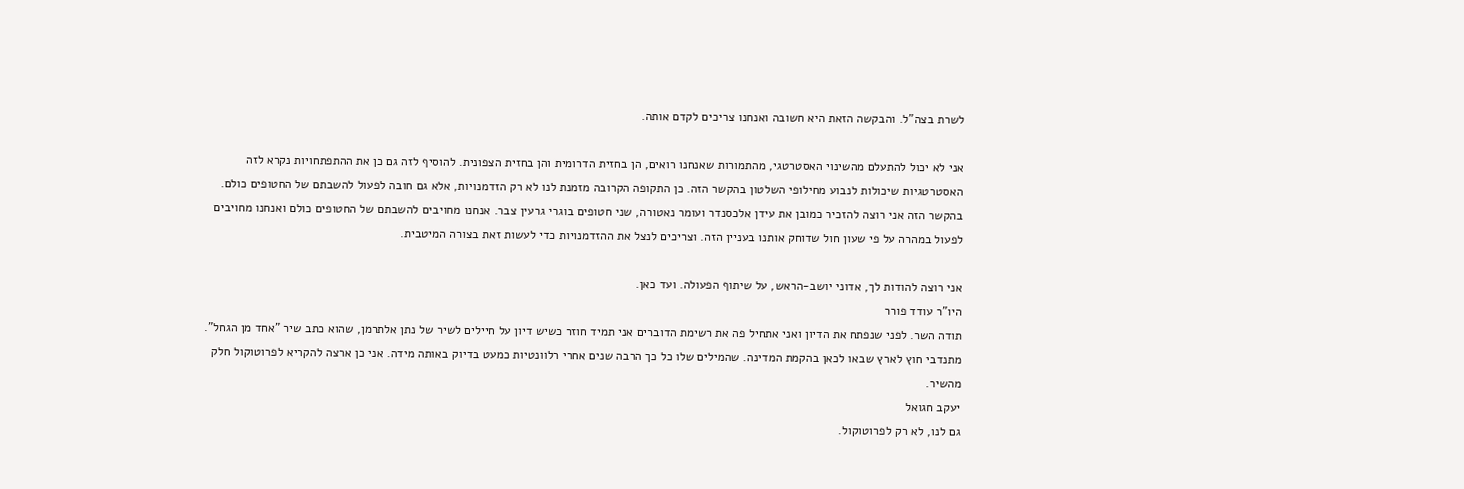לשרת בצה"ל. והבקשה הזאת היא חשובה ואנחנו צריכים לקדם אותה.

אני לא יכול להתעלם מהשינוי האסטרטגי, מהתמורות שאנחנו רואים, הן בחזית הדרומית והן בחזית הצפונית. להוסיף לזה גם כן את ההתפתחויות נקרא לזה האסטרטגיות שיכולות לנבוע מחילופי השלטון בהקשר הזה. כן התקופה הקרובה מזמנת לנו לא רק הזדמנויות, אלא גם חובה לפעול להשבתם של החטופים כולם. בהקשר הזה אני רוצה להזכיר כמובן את עידן אלכסנדר ועומר נאטורה, שני חטופים בוגרי גרעין צבר. אנחנו מחויבים להשבתם של החטופים כולם ואנחנו מחויבים לפעול במהרה על פי שעון חול שדוחק אותנו בעניין הזה. וצריכים לנצל את ההזדמנויות כדי לעשות זאת בצורה המיטבית.

אני רוצה להודות לך, אדוני יושב-הראש, על שיתוף הפעולה. ועד כאן.
היו"ר עודד פורר
תודה השר. לפני שנפתח את הדיון ואני אתחיל פה את רשימת הדוברים אני תמיד חוזר כשיש דיון על חיילים לשיר של נתן אלתרמן, שהוא כתב שיר "אחד מן הגחל". מתנדבי חוץ לארץ שבאו לכאן בהקמת המדינה. שהמילים שלו כל כך הרבה שנים אחרי רלוונטיות כמעט בדיוק באותה מידה. אני כן ארצה להקריא לפרוטוקול חלק מהשיר.
יעקב חגואל
גם לנו, לא רק לפרוטוקול.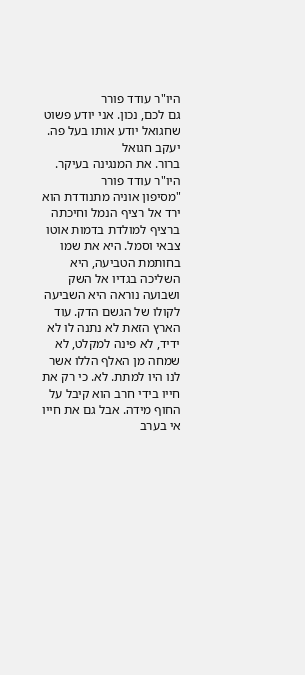היו"ר עודד פורר
גם לכם, נכון. אני יודע פשוט שחגואל יודע אותו בעל פה.
יעקב חגואל
ברור. את המנגינה בעיקר.
היו"ר עודד פורר
"מסיפון אוניה מתנודדת הוא ירד אל רציף הנמל וחיכתה ברציף למולדת בדמות אוטו צבאי וסמל. היא את שמו בחותמת הטביעה, היא השליכה בגדיו אל השק ושבועה נוראה היא השביעה לקולו של הגשם הדק. עוד הארץ הזאת לא נתנה לו לא ידיד, לא פינה למקלט, לא שמחה מן האלף הללו אשר לנו היו למתת. לא. כי רק את חייו בידי חרב הוא קיבל על החוף מידה. אבל גם את חייו אי בערב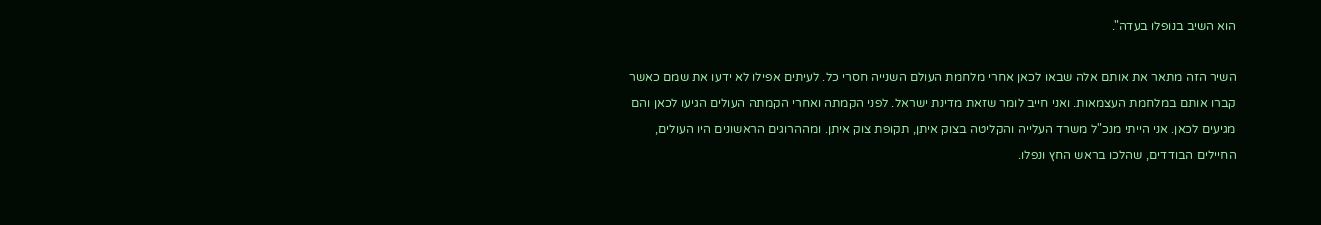הוא השיב בנופלו בעדה".

השיר הזה מתאר את אותם אלה שבאו לכאן אחרי מלחמת העולם השנייה חסרי כל. לעיתים אפילו לא ידעו את שמם כאשר קברו אותם במלחמת העצמאות. ואני חייב לומר שזאת מדינת ישראל. לפני הקמתה ואחרי הקמתה העולים הגיעו לכאן והם מגיעים לכאן. אני הייתי מנכ"ל משרד העלייה והקליטה בצוק איתן, תקופת צוק איתן. ומההרוגים הראשונים היו העולים, החיילים הבודדים, שהלכו בראש החץ ונפלו.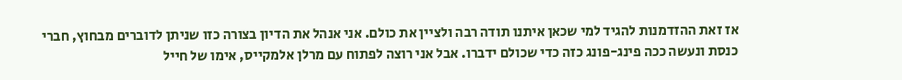אז זאת ההזדמנות להגיד למי שכאן איתנו תודה רבה ולציין את כולם. אני אנהל את הדיון בצורה כזו שניתן לדוברים מבחוץ, חברי כנסת ונעשה ככה פינג-פונג כזה כדי שכולם ידברו. אבל אני רוצה לפתוח עם מרלן אלמקייס, אימו של חייל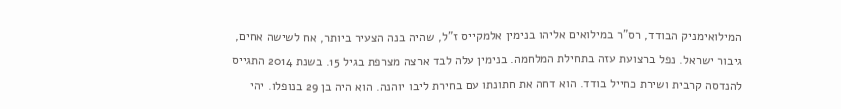המילואימניק הבודד, רס"ר במילואים אליהו בנימין אלמקייס ז"ל, שהיה בנה הצעיר ביותר, אח לשישה אחים, גיבור ישראל. נפל ברצועת עזה בתחילת המלחמה. בנימין עלה לבד ארצה מצרפת בגיל 15. בשנת 2014 התגייס להנדסה קרבית ושירת כחייל בודד. הוא דחה את חתונתו עם בחירת ליבו יוהנה. הוא היה בן 29 בנופלו. יהי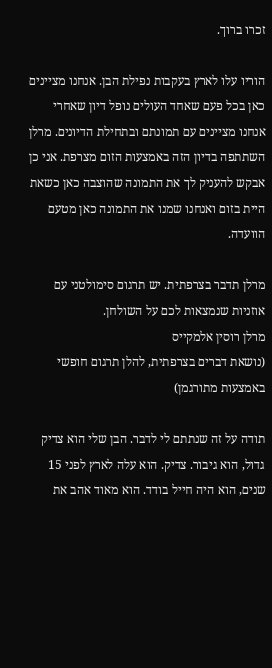זכרו ברוך.

הוריו עלו לארץ בעקבות נפילת הבן. אנחנו מציינים כאן בכל פעם שאחד העולים נופל דיון שאחרי אנחנו מציינים עם תמונתם ובתחילת הדיונים. מרלן השתתפה בדיון הזה באמצעות הזום מצרפת. אני כן אבקש להעניק לך את התמונה שהוצבה כאן כשאת היית בזום ואנחנו שמנו את התמונה כאן מטעם הוועדה.

מרלן תדבר בצרפתית. יש תרגום סימולטני עם אוזניות שנמצאות לכם על השולחן.
מרלן רוסין אלמקייס
(נושאת דברים בצרפתית, להלן תרגום חופשי באמצעות מתורגמן)

תודה על זה שנתתם לי לדבר. הבן שלי הוא צדיק גדול, הוא גיבור. צדיק. הוא עלה לארץ לפני 15 שנים, הוא היה חייל בודד. הוא מאוד אהב את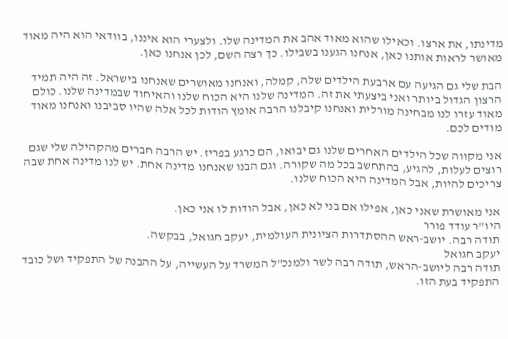מדינתו, את ארצו. וכאילו שהוא מאוד אהב את המדינה שלו. ולצערי הוא איננו, בוודאי הוא היה מאוד מאושר לראות אותנו כאן, אנחנו הגענו בשבילו. כך רצה השם, לכן אנחנו כאן.

הבת שלי גם הגיעה עם ארבעת הילדים שלה, קמלה, ואנחנו מאושרים שאנחנו בישראל. זה היה תמיד הרצון הגדול ביותר ואני ביצעתי את זה. המדינה שלנו היא הכוח שלנו והאיחוד שבמדינה שלנו. כולם מאוד עזרו לנו מבחינה מורלית ואנחנו קיבלנו הרבה אומץ הודות לכל אלה שהיו סביבנו ואנחנו מאוד מודים לכם.

אני מקווה שכל הילדים האחרים שלנו גם יבואו, הם כרגע בפריז. יש הרבה חברים מהקהילה שלי שגם רוצים לעלות, להגיע, בהתחשב בכל מה שקורה. וגם הבנו שאנחנו מדינה אחת. יש לנו מדינה אחת שבה צריכים להיות, אבל המדינה היא הכוח שלנו.

אני מאושרת שאני כאן, אפילו אם בני לא כאן, אבל הודות לו אני כאן.
היו"ר עודד פורר
תודה רבה. יושב-ראש ההסתדרות הציונית העולמית, יעקב חגואל, בבקשה.
יעקב חגואל
תודה רבה ליושב-הראש, תודה רבה לשר ולמנכ"ל המשרד על העשייה, על ההבנה של התפקיד ושל כובד התפקיד בעת הזו.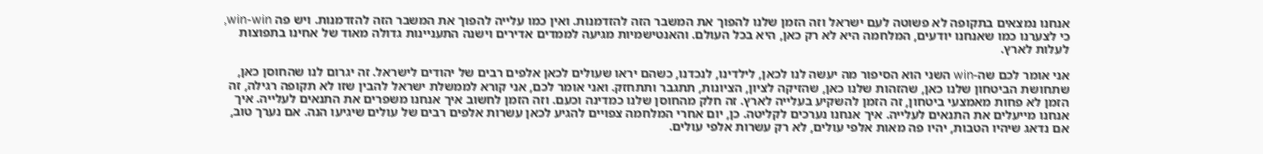אנחנו נמצאים בתקופה לא פשוטה לעם ישראל וזה הזמן שלנו להפוך את המשבר הזה להזדמנות. ואין כמו עלייה להפוך את המשבר הזה להזדמנות. ויש פה win-win, כי לצערנו כמו שאנחנו יודעים, המלחמה היא לא רק כאן, היא בכל העולם. והאנטישמיות מגיעה לממדים אדירים וישנה התעניינות גדולה מאוד של אחינו בתפוצות לעלות לארץ.

אני אומר לכם שה-win השני הוא הסיפור מה יעשה לנו לכאן, לילדינו, לנכדנו, כשהם יראו שעולים לכאן אלפים רבים של יהודים לישראל. זה יגרום לנו שהחוסן כאן, שתחושת הביטחון שלנו כאן, שהזהות שלנו כאן, שהזיקה לציון, הציונות, תתגבר ותתחזק. ואני אומר לכם, אני קורא לממשלת ישראל להבין שזו לא תקופה רגילה, זה הזמן לא פחות מאמצעי ביטחון, זה הזמן להשקיע בעלייה לארץ. זה חלק מהחוסן שלנו כמדינה וכעם. וזה הזמן לחשוב איך אנחנו משפרים את התנאים לעלייה. איך אנחנו מייעלים את התנאים לעלייה. איך אנחנו נערכים לקליטה. כן, יום אחרי המלחמה צפויים להגיע לכאן עשרות אלפים רבים של עולים שיגיעו הנה. אם נערך טוב, אם נדאג שיהיו הטבות, יהיו פה מאות אלפי עולים, לא רק עשרות אלפי עולים.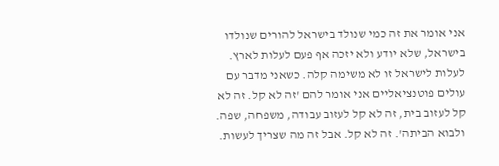אני אומר את זה כמי שנולד בישראל להורים שנולדו בישראל, שלא יודע ולא יזכה אף פעם לעלות לארץ. לעלות לישראל זו לא משימה קלה. כשאני מדבר עם עולים פוטנציאליים אני אומר להם 'זה לא קל. זה לא קל לעזוב בית, זה לא קל לעזוב עבודה, משפחה, שפה. ולבוא הביתה'. זה לא קל. אבל זה מה שצריך לעשות.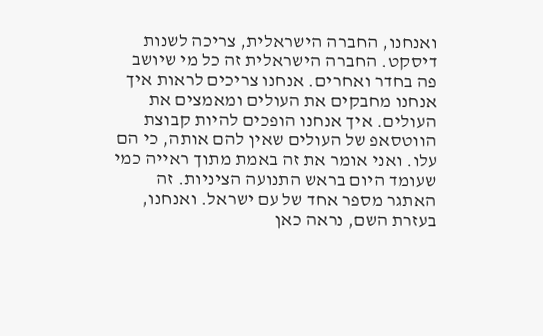ואנחנו, החברה הישראלית, צריכה לשנות דיסקט. החברה הישראלית זה כל מי שיושב פה בחדר ואחרים. אנחנו צריכים לראות איך אנחנו מחבקים את העולים ומאמצים את העולים. איך אנחנו הופכים להיות קבוצת הווטסאפ של העולים שאין להם אותה, כי הם עלו. ואני אומר את זה באמת מתוך ראייה כמי שעומד היום בראש התנועה הציניות. זה האתגר מספר אחד של עם ישראל. ואנחנו, בעזרת השם, נראה כאן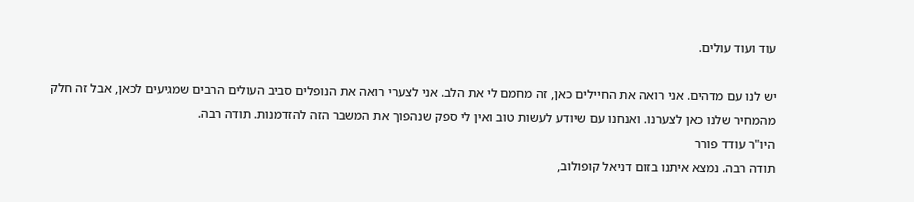עוד ועוד עולים.

יש לנו עם מדהים. אני רואה את החיילים כאן, זה מחמם לי את הלב. אני לצערי רואה את הנופלים סביב העולים הרבים שמגיעים לכאן, אבל זה חלק מהמחיר שלנו כאן לצערנו. ואנחנו עם שיודע לעשות טוב ואין לי ספק שנהפוך את המשבר הזה להזדמנות. תודה רבה.
היו"ר עודד פורר
תודה רבה. נמצא איתנו בזום דניאל קופולוב,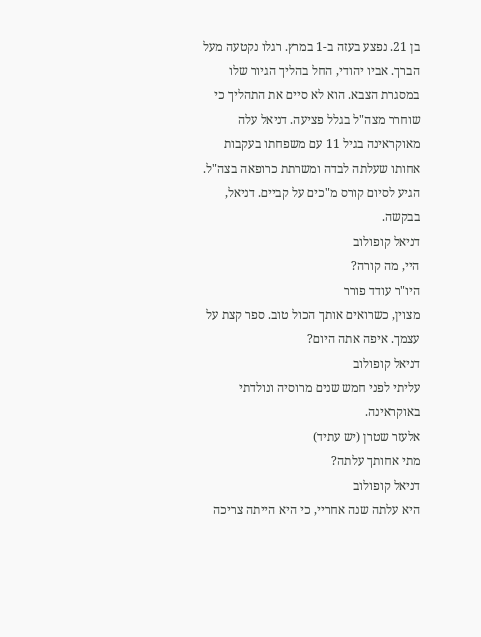בן 21. נפצע בעזה ב-1 במרץ. רגלו נקטעה מעל הברך. אביו יהודי, החל בהליך הגיור שלו במסגרת הצבא. הוא לא סיים את התהליך כי שוחרר מצה"ל בגלל פציעה. דניאל עלה מאוקראינה בגיל 11 עם משפחתו בעקבות אחותו שעלתה לבדה ומשרתת כרופאה בצה"ל. הגיע לסיום קורס מ"כים על קביים. דניאל, בבקשה.
דניאל קופולוב
היי, מה קורה?
היו"ר עודד פורר
מצוין, כשרואים אותך הכול טוב. ספר קצת על עצמך. איפה אתה היום?
דניאל קופולוב
עליתי לפני חמש שנים מרוסיה ונולדתי באוקראינה.
אלעזר שטרן (יש עתיד)
מתי אחותך עלתה?
דניאל קופולוב
היא עלתה שנה אחריי, כי היא הייתה צריכה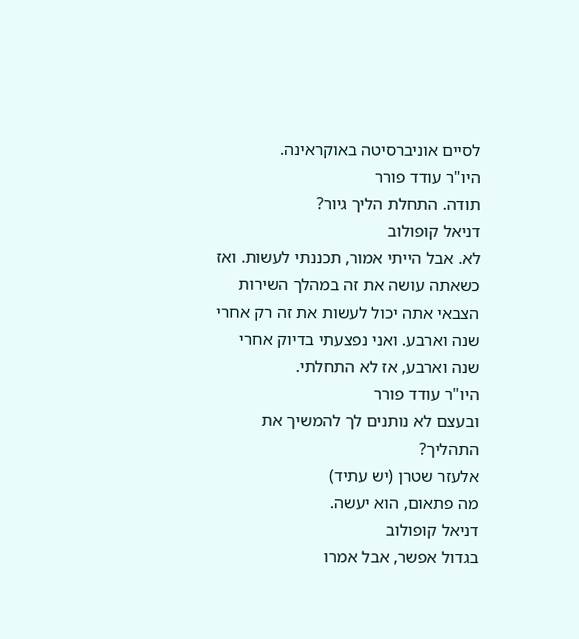לסיים אוניברסיטה באוקראינה.
היו"ר עודד פורר
תודה. התחלת הליך גיור?
דניאל קופולוב
לא. אבל הייתי אמור, תכננתי לעשות. ואז כשאתה עושה את זה במהלך השירות הצבאי אתה יכול לעשות את זה רק אחרי שנה וארבע. ואני נפצעתי בדיוק אחרי שנה וארבע, אז לא התחלתי.
היו"ר עודד פורר
ובעצם לא נותנים לך להמשיך את התהליך?
אלעזר שטרן (יש עתיד)
מה פתאום, הוא יעשה.
דניאל קופולוב
בגדול אפשר, אבל אמרו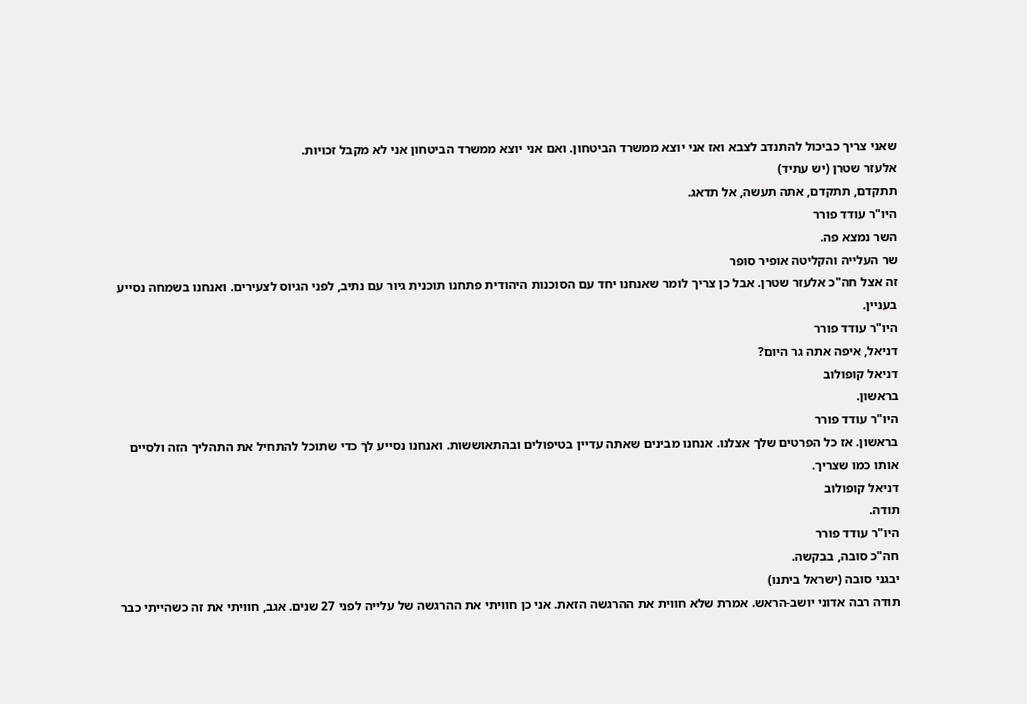שאני צריך כביכול להתנדב לצבא ואז אני יוצא ממשרד הביטחון. ואם אני יוצא ממשרד הביטחון אני לא מקבל זכויות.
אלעזר שטרן (יש עתיד)
תתקדם, תתקדם, אתה תעשה, אל תדאג.
היו"ר עודד פורר
השר נמצא פה.
שר העלייה והקליטה אופיר סופר
זה אצל חה"כ אלעזר שטרן. אבל כן צריך לומר שאנחנו יחד עם הסוכנות היהודית פתחנו תוכנית גיור עם נתיב, לפני הגיוס לצעירים. ואנחנו בשמחה נסייע בעניין.
היו"ר עודד פורר
דניאל, איפה אתה גר היום?
דניאל קופולוב
בראשון.
היו"ר עודד פורר
בראשון. אז כל הפרטים שלך אצלנו. אנחנו מבינים שאתה עדיין בטיפולים ובהתאוששות. ואנחנו נסייע לך כדי שתוכל להתחיל את התהליך הזה ולסיים אותו כמו שצריך.
דניאל קופולוב
תודה.
היו"ר עודד פורר
חה"כ סובה, בבקשה.
יבגני סובה (ישראל ביתנו)
תודה רבה אדוני יושב-הראש. אמרת שלא חווית את ההרגשה הזאת. אני כן חוויתי את ההרגשה של עלייה לפני 27 שנים. אגב, חוויתי את זה כשהייתי כבר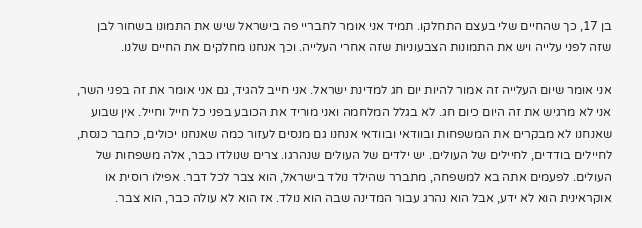בן 17, כך שהחיים שלי בעצם התחלקו. תמיד אני אומר לחבריי פה בישראל שיש את התמונו בשחור לבן שזה לפני עלייה ויש את התמונות הצבעוניות שזה אחרי העלייה. וכך אנחנו מחלקים את החיים שלנו.

אני אומר שיום העלייה זה אמור להיות יום חג למדינת ישראל. אני חייב להגיד, גם אני אומר את זה בפני השר, אני לא מרגיש את זה היום כיום חג. לא בגלל המלחמה ואני מוריד את הכובע בפני כל חייל וחייל. אין שבוע שאנחנו לא מבקרים את המשפחות ובוודאי ובוודאי אנחנו גם מנסים לעזור כמה שאנחנו יכולים, כחבר כנסת, לחיילים בודדים, לחיילים של העולים. יש ילדים של העולים שנהרגו. צרים שנולדו כבר, אלה משפחות של העולים. לפעמים אתה בא למשפחה, מתברר שהילד נולד בישראל, הוא צבר לכל דבר. אפילו רוסית או אוקראינית הוא לא ידע, אבל הוא נהרג עבור המדינה שבה הוא נולד. אז הוא לא עולה כבר, הוא צבר.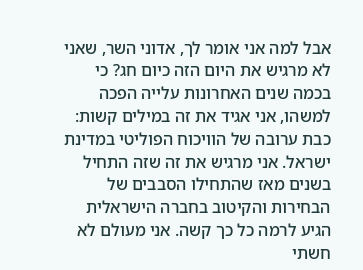אבל למה אני אומר לך, אדוני השר, שאני לא מרגיש את היום הזה כיום חג? כי בכמה שנים האחרונות עלייה הפכה למשהו, אני אגיד את זה במילים קשות: כבת ערובה של הוויכוח הפוליטי במדינת ישראל. אני מרגיש את זה שזה התחיל בשנים מאז שהתחילו הסבבים של הבחירות והקיטוב בחברה הישראלית הגיע לרמה כל כך קשה. אני מעולם לא חשתי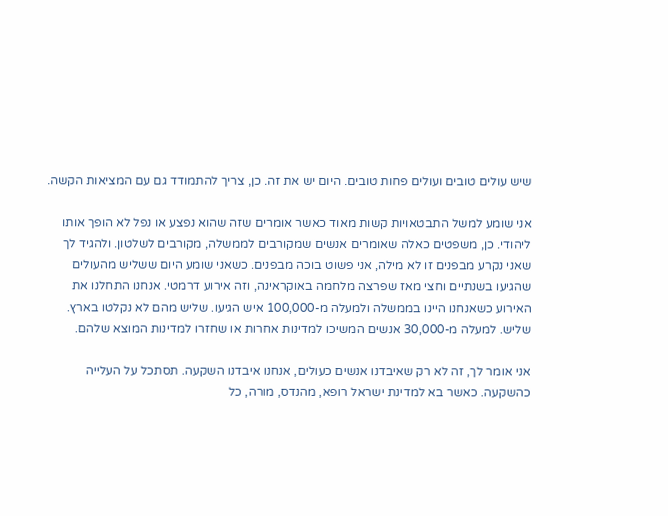שיש עולים טובים ועולים פחות טובים. היום יש את זה. כן, צריך להתמודד גם עם המציאות הקשה.

אני שומע למשל התבטאויות קשות מאוד כאשר אומרים שזה שהוא נפצע או נפל לא הופך אותו ליהודי. כן, משפטים כאלה שאומרים אנשים שמקורבים לממשלה, מקורבים לשלטון. ולהגיד לך שאני נקרע מבפנים זו לא מילה, אני פשוט בוכה מבפנים. כשאני שומע היום ששליש מהעולים שהגיעו בשנתיים וחצי מאז שפרצה מלחמה באוקראינה, וזה אירוע דרמטי. אנחנו התחלנו את האירוע כשאנחנו היינו בממשלה ולמעלה מ-100,000 איש הגיעו. שליש מהם לא נקלטו בארץ. שליש. למעלה מ-30,000 אנשים המשיכו למדינות אחרות או שחזרו למדינות המוצא שלהם.

אני אומר לך, זה לא רק שאיבדנו אנשים כעולים, אנחנו איבדנו השקעה. תסתכל על העלייה כהשקעה. כאשר בא למדינת ישראל רופא, מהנדס, מורה, כל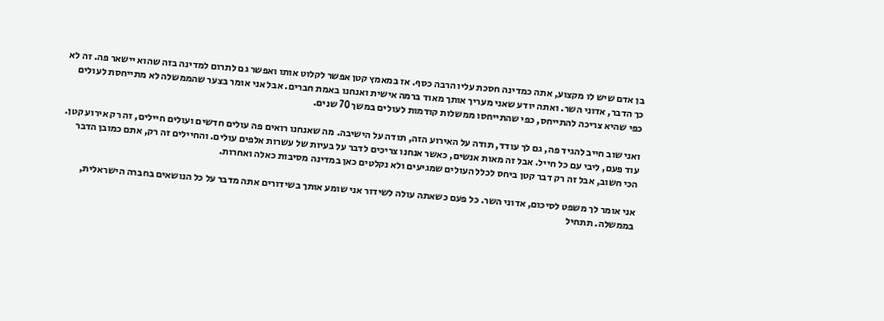בן אדם שיש לו מקצוע, אתה כמדינה חסכת עליו הרבה כסף. אז במאמץ קטן אפשר לקלוט אותו ואפשר גם לתרום למדינה בזה שהוא יישאר פה. זה לא כך הדבר, אדוני השר. ואתה יודע שאני מעריך אותך מאוד ברמה אישית ואנחנו באמת חברים. אבל אני אומר בצער שהממשלה לא מתייחסת לעולים כפי שהיא צריכה להתייחס, כפי שהתייחסו ממשלות קודמות לעולים במשך 70 שנים.

ואני שוב חייב להגיד פה, גם לך עודד, תודה על האירוע הזה, תודה על הישיבה. מה שאנחנו רואים פה עולים חדשים ועולים חיילים, זה רק אירוע קטן. עוד פעם, ליבי עם כל חייל. אבל זה מאות אנשים, כאשר אנחנו צריכים לדבר על בעיות של עשרות אלפים עולים. והחיילים זה רק, אתם כמובן הדבר הכי חשוב, אבל זה רק דבר קטן ביחס לכלל העולים שמגיעים ולא נקלטים כאן במדינה מסיבות כאלה ואחרות.

אני אומר לך משפט לסיכום, אדוני השר. כל פעם כשאתה עולה לשידור אני שומע אותך בשידורים אתה מדבר על כל הנושאים בחברה הישראלית, בממשלה. תתחיל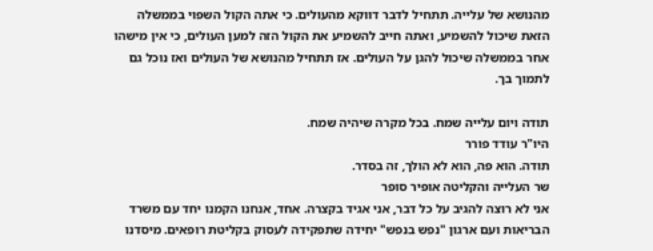מהנושא של עלייה. תתחיל לדבר דווקא מהעולים. כי אתה הקול השפוי בממשלה הזאת שיכול להשמיע, ואתה חייב להשמיע את הקול הזה למען העולים, כי אין מישהו אחר בממשלה שיכול להגן על העולים. אז תתחיל מהנושא של העולים ואז נוכל גם לתמוך בך.

תודה ויום עלייה שמח. בכל מקרה שיהיה שמח.
היו"ר עודד פורר
תודה. הוא פה, הוא לא הולך, זה בסדר.
שר העלייה והקליטה אופיר סופר
אני לא רוצה להגיב על כל דבר, אני אגיד בקצרה. אחד, אנחנו הקמנו יחד עם משרד הבריאות ועם ארגון "נפש בנפש" יחידה שתפקידה לעסוק בקליטת רופאים. מיסדנו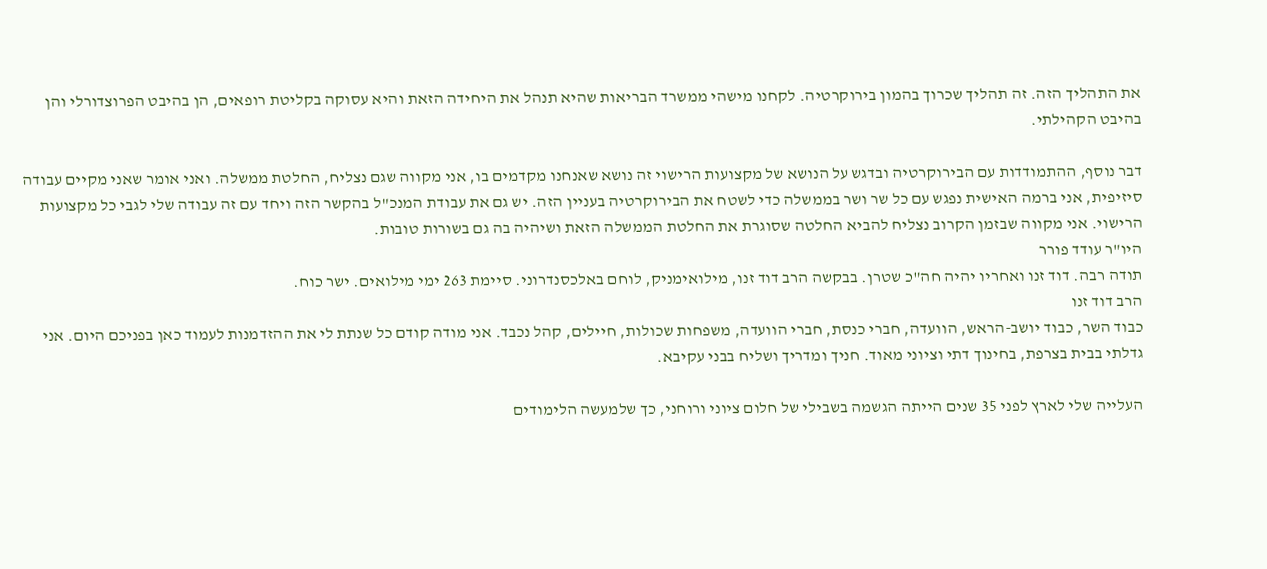את התהליך הזה. זה תהליך שכרוך בהמון בירוקרטיה. לקחנו מישהי ממשרד הבריאות שהיא תנהל את היחידה הזאת והיא עסוקה בקליטת רופאים, הן בהיבט הפרוצדורלי והן בהיבט הקהילתי.

דבר נוסף, ההתמודדות עם הבירוקרטיה ובדגש על הנושא של מקצועות הרישוי זה נושא שאנחנו מקדמים בו, אני מקווה שגם נצליח, החלטת ממשלה. ואני אומר שאני מקיים עבודה סיזיפית, אני ברמה האישית נפגש עם כל שר ושר בממשלה כדי לשטח את הבירוקרטיה בעניין הזה. יש גם את עבודת המנכ"ל בהקשר הזה ויחד עם זה עבודה שלי לגבי כל מקצועות הרישוי. אני מקווה שבזמן הקרוב נצליח להביא החלטה שסוגרת את החלטת הממשלה הזאת ושיהיה בה גם בשורות טובות.
היו"ר עודד פורר
תודה רבה. דוד זנו ואחריו יהיה חה"כ שטרן. בבקשה הרב דוד זנו, מילואימניק, לוחם באלכסנדרוני. סיימת 263 ימי מילואים. ישר כוח.
הרב דוד זנו
כבוד השר, כבוד יושב-הראש, הוועדה, חברי כנסת, חברי הוועדה, משפחות שכולות, חיילים, קהל נכבד. אני מודה קודם כל שנתת לי את ההזדמנות לעמוד כאן בפניכם היום. אני גדלתי בבית בצרפת, בחינוך דתי וציוני מאוד. חניך ומדריך ושליח בבני עקיבא.

העלייה שלי לארץ לפני 35 שנים הייתה הגשמה בשבילי של חלום ציוני ורוחני, כך שלמעשה הלימודים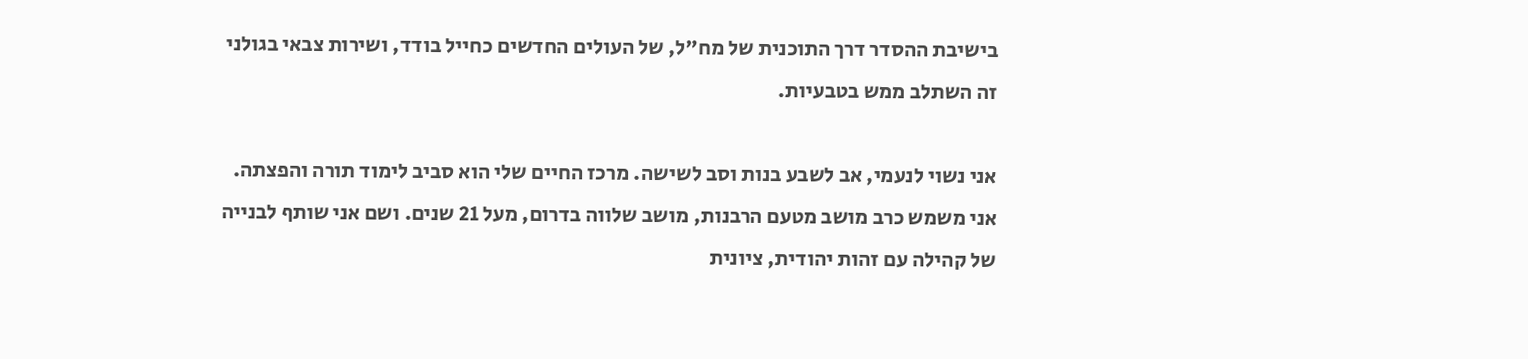בישיבת ההסדר דרך התוכנית של מח"ל, של העולים החדשים כחייל בודד, ושירות צבאי בגולני זה השתלב ממש בטבעיות.

אני נשוי לנעמי, אב לשבע בנות וסב לשישה. מרכז החיים שלי הוא סביב לימוד תורה והפצתה. אני משמש כרב מושב מטעם הרבנות, מושב שלווה בדרום, מעל 21 שנים. ושם אני שותף לבנייה של קהילה עם זהות יהודית, ציונית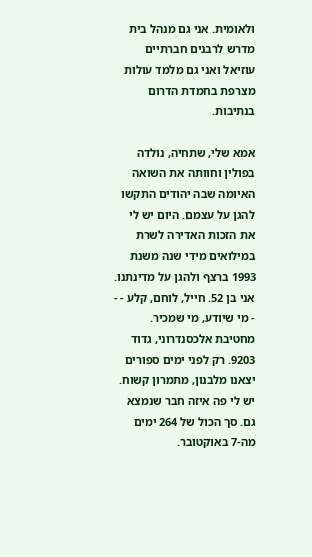ולאומית. אני גם מנהל בית מדרש לרבנים חברתיים עוזיאל ואני גם מלמד עולות מצרפת בחמדת הדרום בנתיבות.

אמא שלי, שתחיה, נולדה בפולין וחוותה את השואה האיומה שבה יהודים התקשו להגן על עצמם. היום יש לי את הזכות האדירה לשרת במילואים מידי שנה משנת 1993 ברצף ולהגן על מדינתנו. אני בן 52. חייל, לוחם, קלע - - - מי שיודע, מי שמכיר. מחטיבת אלכסנדרוני, גדוד 9203. רק לפני ימים ספורים יצאנו מלבנון, מתמרון קשוח. יש לי פה איזה חבר שנמצא גם. סך הכול של 264 ימים מה-7 באוקטובר.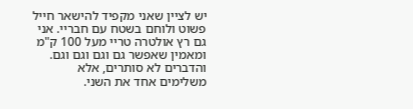יש לציין שאני מקפיד להישאר חייל פשוט ולוחם בשטח עם חבריי. אני גם רץ אולטרה טריי מעל 100 ק"מ ומאמין שאפשר גם וגם וגם וגם. והדברים לא סותרים, אלא משלימים אחד את השני.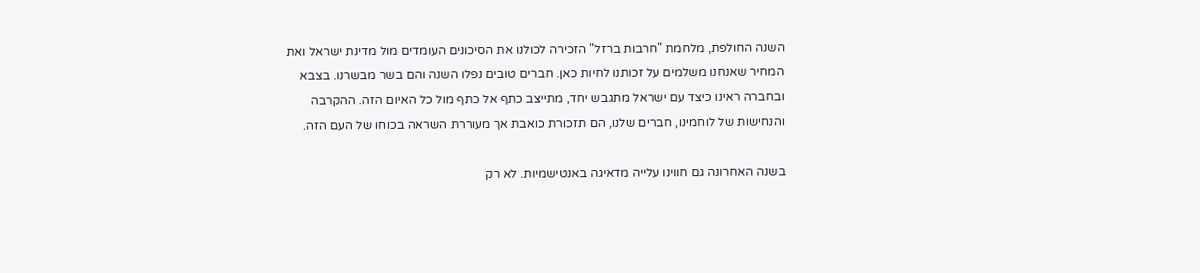השנה החולפת, מלחמת "חרבות ברזל" הזכירה לכולנו את הסיכונים העומדים מול מדינת ישראל ואת המחיר שאנחנו משלמים על זכותנו לחיות כאן. חברים טובים נפלו השנה והם בשר מבשרנו. בצבא ובחברה ראינו כיצד עם ישראל מתגבש יחד, מתייצב כתף אל כתף מול כל האיום הזה. ההקרבה והנחישות של לוחמינו, חברים שלנו, הם תזכורת כואבת אך מעוררת השראה בכוחו של העם הזה.

בשנה האחרונה גם חווינו עלייה מדאיגה באנטישמיות. לא רק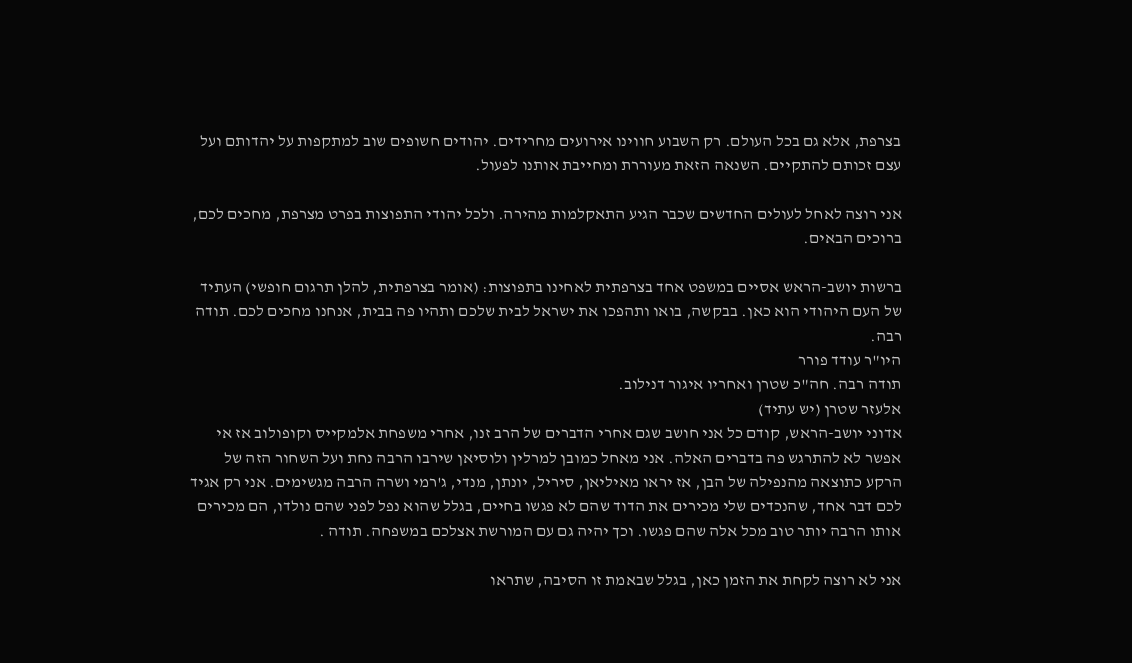בצרפת, אלא גם בכל העולם. רק השבוע חווינו אירועים מחרידים. יהודים חשופים שוב למתקפות על יהדותם ועל עצם זכותם להתקיים. השנאה הזאת מעוררת ומחייבת אותנו לפעול.

אני רוצה לאחל לעולים החדשים שכבר הגיע התאקלמות מהירה. ולכל יהודי התפוצות בפרט מצרפת, מחכים לכם, ברוכים הבאים.

ברשות יושב-הראש אסיים במשפט אחד בצרפתית לאחינו בתפוצות: (אומר בצרפתית, להלן תרגום חופשי) העתיד של העם היהודי הוא כאן. בבקשה, בואו ותהפכו את ישראל לבית שלכם ותהיו פה בבית, אנחנו מחכים לכם. תודה רבה.
היו"ר עודד פורר
תודה רבה. חה"כ שטרן ואחריו איגור דנילוב.
אלעזר שטרן (יש עתיד)
אדוני יושב-הראש, קודם כל אני חושב שגם אחרי הדברים של הרב זנו, אחרי משפחת אלמקייס וקופולוב אז אי אפשר לא להתרגש פה בדברים האלה. אני מאחל כמובן למרלין ולוסיאן שירבו הרבה נחת ועל השחור הזה של הרקע כתוצאה מהנפילה של הבן, אז יראו מאיליאן, סיריל, יונתן, מנדי, ג'רמי ושרה הרבה מגשימים. אני רק אגיד לכם דבר אחד, שהנכדים שלי מכירים את הדוד שהם לא פגשו בחיים, בגלל שהוא נפל לפני שהם נולדו, הם מכירים אותו הרבה יותר טוב מכל אלה שהם פגשו. וכך יהיה גם עם המורשת אצלכם במשפחה. תודה .

אני לא רוצה לקחת את הזמן כאן, בגלל שבאמת זו הסיבה, שתראו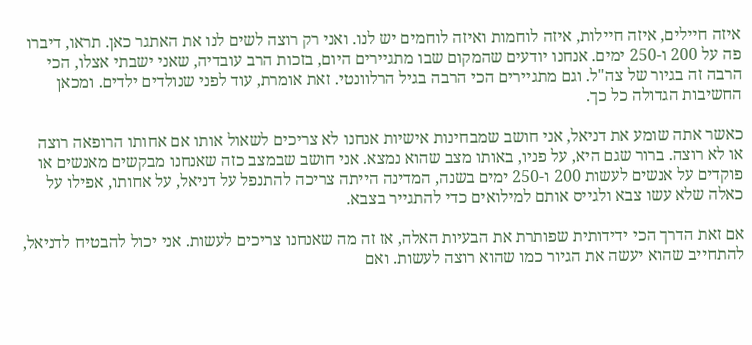איזה חיילים, איזה חיילות, איזה לוחמות ואיזה לוחמים יש לנו. ואני רק רוצה לשים לנו את האתגר כאן. תראו, דיברו פה על 200 ו-250 ימים. אנחנו יודעים שהמקום שבו מתגיירים היום, בזכות הרב עובדיה, שאני ישבתי אצלו, הכי הרבה זה בגיור של צה"ל. וגם מתגיירים הכי הרבה בגיל הרלוונטי. זאת אומרת, עוד לפני שנולדים ילדים. ומכאן החשיבות הגדולה כל כך.

כאשר אתה שומע את דניאל, אני חושב שמבחינות אישיות אנחנו לא צריכים לשאול אותו אם אחותו הרופאה רוצה או לא רוצה. ברור שגם היא, על פניו, באותו מצב שהוא נמצא. אני חושב שבמצב כזה שאנחנו מבקשים מאנשים או פוקדים על אנשים לעשות 200 ו-250 ימים בשנה, המדינה הייתה צריכה להתנפל על דניאל, על אחותו, אפילו על כאלה שלא עשו צבא ולגייס אותם למילואים כדי להתגייר בצבא.

אם זאת הדרך הכי ידידותית שפותרת את הבעיות האלה, אז זה מה שאנחנו צריכים לעשות. אני יכול להבטיח לדניאל, להתחייב שהוא יעשה את הגיור כמו שהוא רוצה לעשות. ואם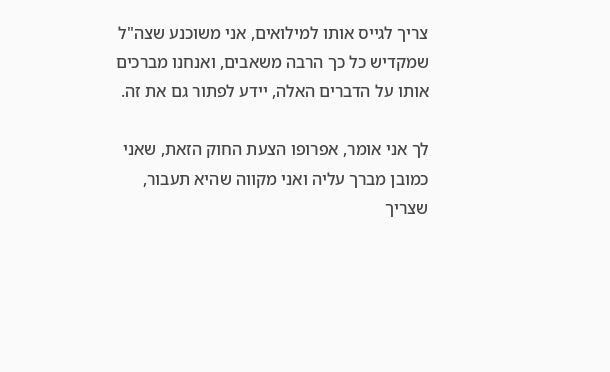צריך לגייס אותו למילואים, אני משוכנע שצה"ל שמקדיש כל כך הרבה משאבים, ואנחנו מברכים אותו על הדברים האלה, יידע לפתור גם את זה.

לך אני אומר, אפרופו הצעת החוק הזאת, שאני כמובן מברך עליה ואני מקווה שהיא תעבור, שצריך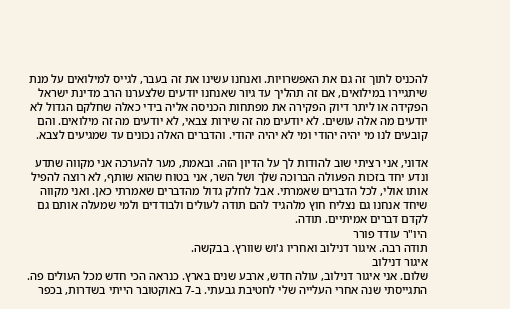להכניס לתוך זה גם את האפשרויות. ואנחנו עשינו את זה בעבר, לגייס למילואים על מנת שיתגיירו במילואים, אם זה תהליך עד גיור שאנחנו יודעים שלצערנו הרב מדינת ישראל הפקידה או ליתר דיוק הפקירה את מפתחות הכניסה אליה בידי כאלה שחלקם הגדול לא יודעים מה אלה עושים. לא יודעים מה זה שירות צבאי, לא יודעים מה זה מילואים. והם קובעים לנו מי יהיה יהודי ומי לא יהיה יהודי. והדברים האלה נכונים עד שמגיעים לצבא.

אדוני, אני רציתי שוב להודות לך על הדיון הזה. ובאמת, מער להערכה אני מקווה שתדע ונדע יחד בזכות הפעולה הברוכה שלך ושל השר, אני בטוח שהוא שותף, לא רוצה להפיל אותו אולי, לכל הדברים שאמרתי. אבל לחלק גדול מהדברים שאמרתי כאן. ואני מקווה שיחד אנחנו גם נצליח חוץ מלהגיד להם תודה לעולים ולבודדים ולמי שמעלה אותם גם לקדם דברים אמיתיים. תודה.
היו"ר עודד פורר
תודה רבה. איגור דנילוב ואחריו ג'וש שוורץ. בבקשה.
איגור דנילוב
שלום. אני איגור דנילוב, עולה חדש, ארבע שנים בארץ. כנראה הכי חדש מכל העולים פה. התגייסתי שנה אחרי העלייה שלי לחטיבת גבעתי. ב-7 באוקטובר הייתי בשדרות, בכפר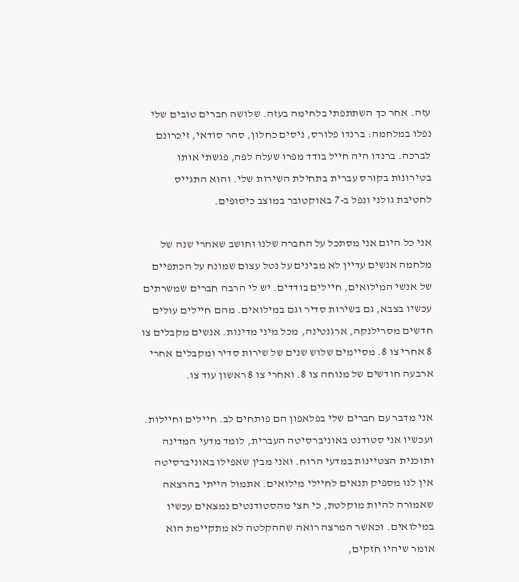עזה. אחר כך השתתפתי בלחימה בעזה. שלושה חברים טובים שלי נפלו במלחמה: ברנדו פלורס, ניסים כחלון, סהר סודאי, זיכרונם לברכה. ברנדו היה חייל בודד מפרו שעלה לפה, פגשתי אותו בטירונות בקורס עברית בתחילת השירות שלי. והוא התגייס לחטיבת גולני ונפל ב-7 באוקטובר במוצב כיסופים.

אני כל היום אני מסתכל על החברה שלנו וחושב שאחרי שנה של מלחמה אנשים עדיין לא מבינים על נטל עצום שמונח על הכתפיים של אנשי המילואים, חיילים בודדים. יש לי הרבה חברים שמשרתים עכשיו בצבא, גם בשירות סדיר וגם במילואים. מהם חיילים עולים חדשים מסרילנקה, ארגנטינה, מכל מיני מדינות. אנשים מקבלים צו 8 אחרי צו 8. מסיימים שלוש שנים של שירות סדיר ומקבלים אחרי ארבעה חודשים של מנוחה צו 8. ואחרי צו 8 ראשון עוד צו.

אני מדבר עם חברים שלי בפלאפון הם פותחים לב. חיילים וחיילות. ועכשיו אני סטודנט באוניברסיטה העברית, לומד מדעי המדינה ותוכנית הצטיינות במדעי הרוח. ואני מבין שאפילו באוניברסיטה אין לנו מספיק תנאים לחיילי מילואים. אתמול הייתי בהרצאה שאמורה להיות מוקלטת, כי חצי מהסטודנטים נמצאים עכשיו במילואים. וכאשר המרצה רואה שההקלטה לא מתקיימת הוא אומר שיהיו חזקים,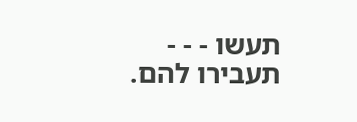תעשו - - - תעבירו להם.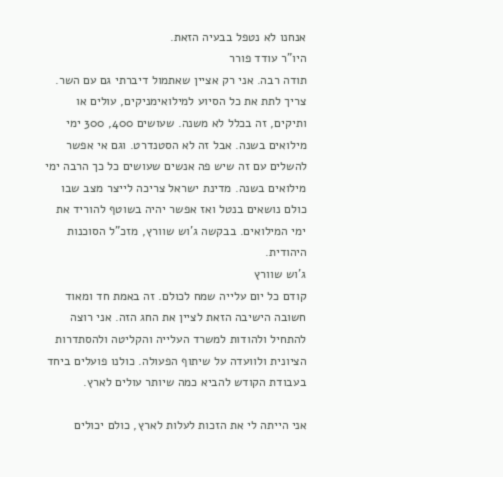אנחנו לא נטפל בבעיה הזאת.
היו"ר עודד פורר
תודה רבה. אני רק אציין שאתמול דיברתי גם עם השר. צריך לתת את כל הסיוע למילואימניקים, עולים או ותיקים, זה בכלל לא משנה. שעושים 400, 300 ימי מילואים בשנה. אבל זה לא הסטנדרט. וגם אי אפשר להשלים עם זה שיש פה אנשים שעושים כל כך הרבה ימי מילואים בשנה. מדינת ישראל צריכה לייצר מצב שבו כולם נושאים בנטל ואז אפשר יהיה בשוטף להוריד את ימי המילואים. בבקשה ג'וש שוורץ, מזכ"ל הסוכנות היהודית.
ג'וש שוורץ
קודם כל יום עלייה שמח לכולם. זה באמת חד ומאוד חשובה הישיבה הזאת לציין את החג הזה. אני רוצה להתחיל ולהודות למשרד העלייה והקליטה ולהסתדרות הציונית ולוועדה על שיתוף הפעולה. כולנו פועלים ביחד בעבודת הקודש להביא כמה שיותר עולים לארץ.

אני הייתה לי את הזכות לעלות לארץ, כולם יכולים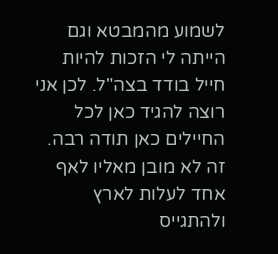לשמוע מהמבטא וגם הייתה לי הזכות להיות חייל בודד בצה"ל. לכן אני רוצה להגיד כאן לכל החיילים כאן תודה רבה. זה לא מובן מאליו לאף אחד לעלות לארץ ולהתגייס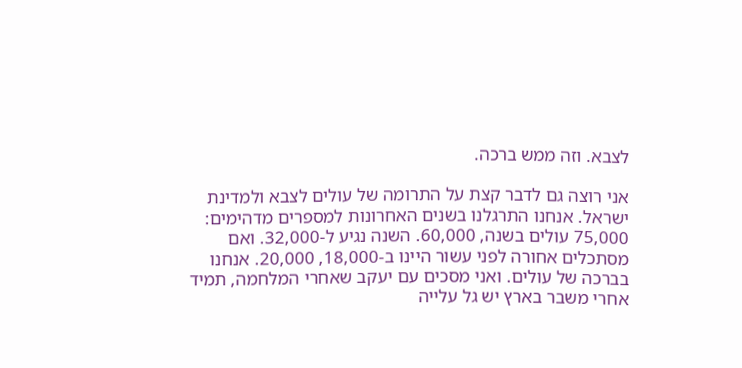לצבא. וזה ממש ברכה.

אני רוצה גם לדבר קצת על התרומה של עולים לצבא ולמדינת ישראל. אנחנו התרגלנו בשנים האחרונות למספרים מדהימים: 75,000 עולים בשנה, 60,000. השנה נגיע ל-32,000. ואם מסתכלים אחורה לפני עשור היינו ב-18,000, 20,000. אנחנו בברכה של עולים. ואני מסכים עם יעקב שאחרי המלחמה, תמיד אחרי משבר בארץ יש גל עלייה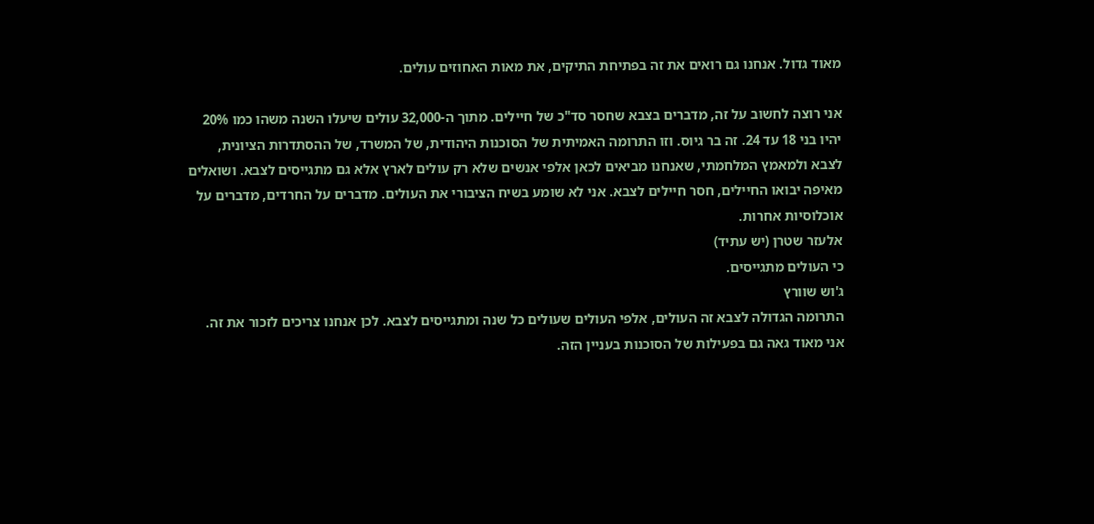מאוד גדול. אנחנו גם רואים את זה בפתיחת התיקים, את מאות האחוזים עולים.

אני רוצה לחשוב על זה, מדברים בצבא שחסר סד"כ של חיילים. מתוך ה-32,000 עולים שיעלו השנה משהו כמו 20% יהיו בני 18 עד 24. זה בר גיוס. וזו התרומה האמיתית של הסוכנות היהודית, של המשרד, של ההסתדרות הציונית, לצבא ולמאמץ המלחמתי, שאנחנו מביאים לכאן אלפי אנשים שלא רק עולים לארץ אלא גם מתגייסים לצבא. ושואלים מאיפה יבואו החיילים, חסר חיילים לצבא. אני לא שומע בשיח הציבורי את העולים. מדברים על החרדים, מדברים על אוכלוסיות אחרות.
אלעזר שטרן (יש עתיד)
כי העולים מתגייסים.
ג'וש שוורץ
התרומה הגדולה לצבא זה העולים, אלפי העולים שעולים כל שנה ומתגייסים לצבא. לכן אנחנו צריכים לזכור את זה. אני מאוד גאה גם בפעילות של הסוכנות בעניין הזה.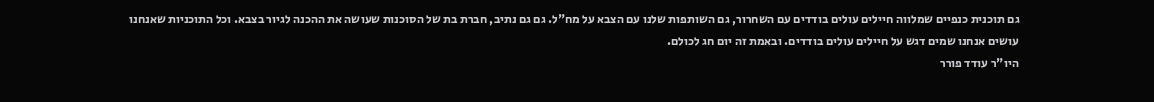גם תוכנית כנפיים שמלווה חיילים עולים בודדים עם השחרור, גם השותפות שלנו עם הצבא על מח"ל. גם גם נתיב, חברת בת של הסוכנות שעושה את ההכנה לגיור בצבא. וכל התוכניות שאנחנו עושים אנחנו שמים דגש על חיילים עולים בודדים. ובאמת זה יום חג לכולם.
היו"ר עודד פורר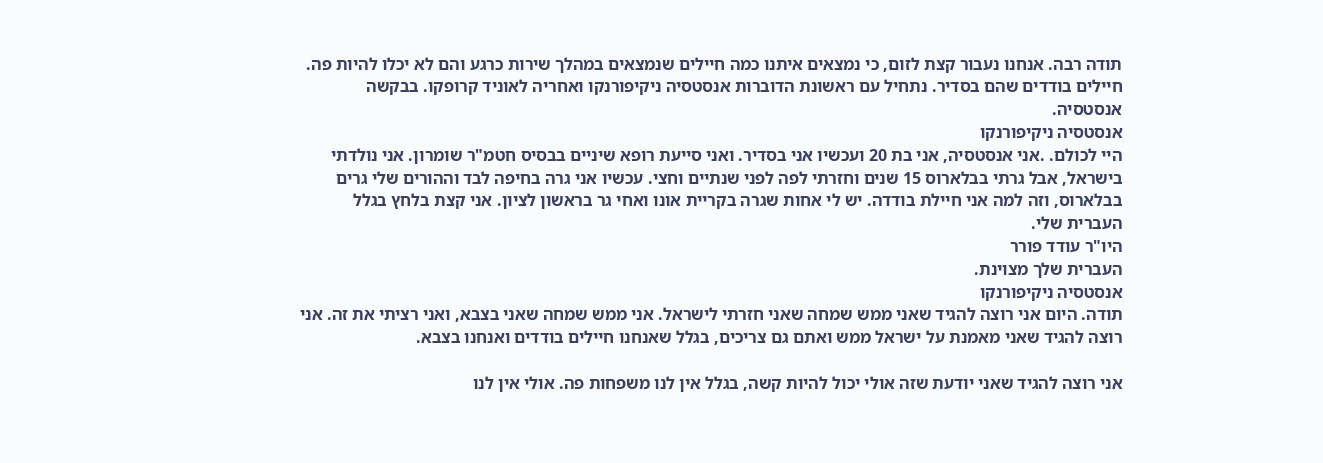תודה רבה. אנחנו נעבור קצת לזום, כי נמצאים איתנו כמה חיילים שנמצאים במהלך שירות כרגע והם לא יכלו להיות פה. חיילים בודדים שהם בסדיר. נתחיל עם ראשונת הדוברות אנסטסיה ניקיפורנקו ואחריה לאוניד קרופקו. בבקשה אנסטסיה.
אנסטסיה ניקיפורנקו
היי לכולם. .אני אנסטסיה, אני בת 20 ועכשיו אני בסדיר. ואני סייעת רופא שיניים בבסיס חטמ"ר שומרון. אני נולדתי בישראל, אבל גרתי בבלארוס 15 שנים וחזרתי לפה לפני שנתיים וחצי. עכשיו אני גרה בחיפה לבד וההורים שלי גרים בבלארוס, וזה למה אני חיילת בודדה. יש לי אחות שגרה בקריית אונו ואחי גר בראשון לציון. אני קצת בלחץ בגלל העברית שלי.
היו"ר עודד פורר
העברית שלך מצוינת.
אנסטסיה ניקיפורנקו
תודה. היום אני רוצה להגיד שאני ממש שמחה שאני חזרתי לישראל. אני ממש שמחה שאני בצבא, ואני רציתי את זה. אני רוצה להגיד שאני מאמנת על ישראל ממש ואתם גם צריכים, בגלל שאנחנו חיילים בודדים ואנחנו בצבא.

אני רוצה להגיד שאני יודעת שזה אולי יכול להיות קשה, בגלל אין לנו משפחות פה. אולי אין לנו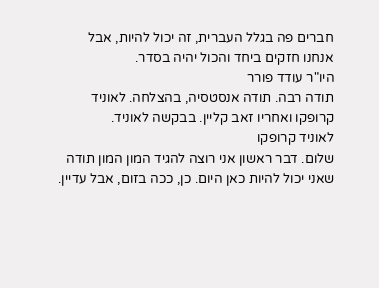חברים פה בגלל העברית, זה יכול להיות, אבל אנחנו חזקים ביחד והכול יהיה בסדר.
היו"ר עודד פורר
תודה רבה. תודה אנסטסיה, בהצלחה. לאוניד קרופקו ואחריו זאב קליין. בבקשה לאוניד.
לאוניד קרופקו
שלום. דבר ראשון אני רוצה להגיד המון המון תודה שאני יכול להיות כאן היום. כן, ככה בזום, אבל עדיין.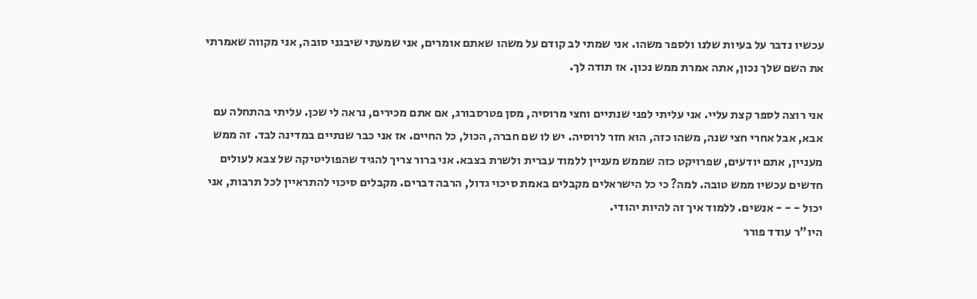עכשיו נדבר על בעיות שלנו ולספר משהו. אני שמתי לב קודם על משהו שאתם אומרים, אני שמעתי שיבגני סובה, אני מקווה שאמרתי את השם שלך נכון, אתה אמרת ממש נכון. אז תודה לך.

אני רוצה לספר קצת עליי. אני עליתי לפני שנתיים וחצי מרוסיה, מסן פטרסבורג, אם אתם מכירים, נראה לי שכן. עליתי בהתחלה עם אבא, אבל אחרי חצי שנה, משהו כזה, הוא חזר לרוסיה. יש לו שם חברה, הכול, כל החיים. אז אני כבר שנתיים במדינה לבד. זה ממש מעניין, אתם יודעים, שפרויקט כזה שממש מעניין ללמוד עברית ולשרת בצבא. אני ברור צריך להגיד שהפוליטיקה של צבא לעולים חדשים עכשיו ממש טובה. למה? כי כל הישראלים מקבלים באמת סיכוי גדול, הרבה דברים. מקבלים סיכוי להתראיין לכל תרבות, אני יכול - - - אנשים. ללמוד איך זה להיות יהודי.
היו"ר עודד פורר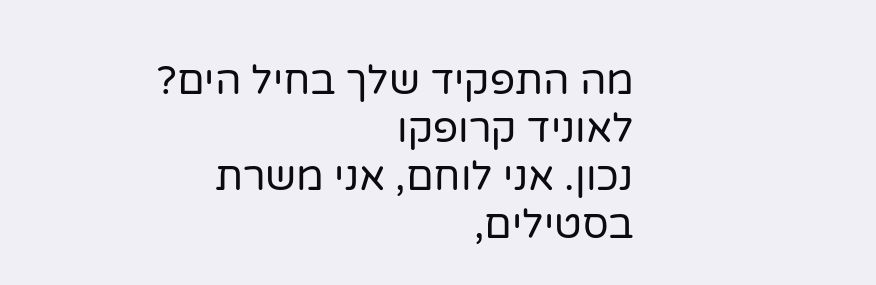מה התפקיד שלך בחיל הים?
לאוניד קרופקו
נכון. אני לוחם, אני משרת בסטילים,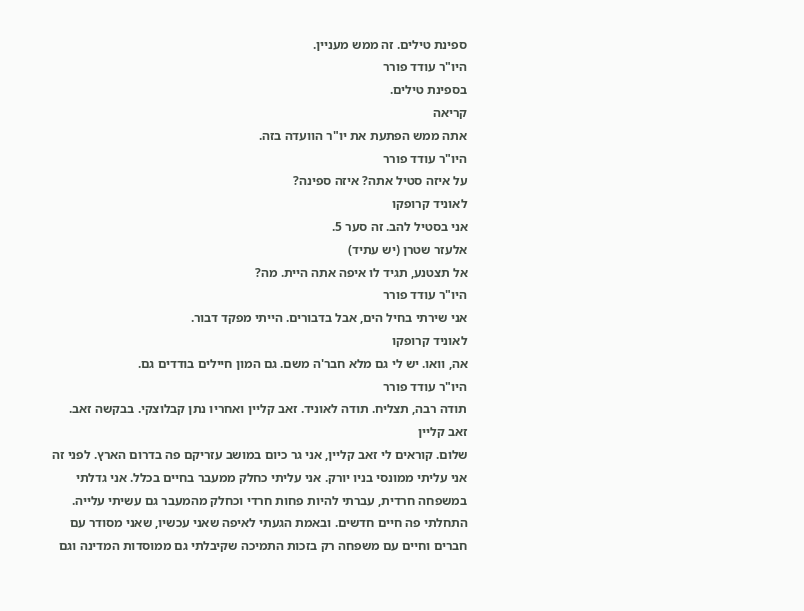ספינת טילים. זה ממש מעניין.
היו"ר עודד פורר
בספינת טילים.
קריאה
אתה ממש הפתעת את יו"ר הוועדה בזה.
היו"ר עודד פורר
על איזה סטיל אתה? איזה ספינה?
לאוניד קרופקו
אני בסטיל להב. זה סער 5.
אלעזר שטרן (יש עתיד)
אל תצטנע, תגיד לו איפה אתה היית. מה?
היו"ר עודד פורר
אני שירתי בחיל הים, אבל בדבורים. הייתי מפקד דבור.
לאוניד קרופקו
אה, וואו. יש לי גם מלא חבר'ה משם. גם המון חיילים בודדים גם.
היו"ר עודד פורר
תודה רבה, תצליח. תודה לאוניד. זאב קליין ואחריו נתן קבלוצקי. בבקשה זאב.
זאב קליין
שלום. קוראים לי זאב קליין, אני גר כיום במושב עזריקם פה בדרום הארץ. לפני זה אני עליתי ממונסי בניו יורק. אני עליתי כחלק ממעבר בחיים בכלל. אני גדלתי במשפחה חרדית, עברתי להיות פחות חרדי וכחלק מהמעבר גם עשיתי עלייה. התחלתי פה חיים חדשים. ובאמת הגעתי לאיפה שאני עכשיו, שאני מסודר עם חברים וחיים עם משפחה רק בזכות התמיכה שקיבלתי גם ממוסדות המדינה וגם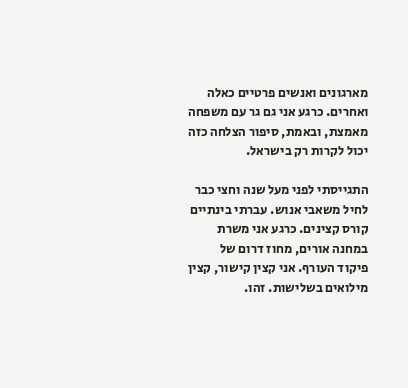מארגונים ואנשים פרטיים כאלה ואחרים. כרגע אני גם גר עם משפחה מאמצת, ובאמת, סיפור הצלחה כזה יכול לקרות רק בישראל.

התגייסתי לפני מעל שנה וחצי כבר לחיל משאבי אנוש. עברתי בינתיים קורס קצינים. כרגע אני משרת במחנה אורים, מחוז דרום של פיקוד העורף. אני קצין קישור, קצין מילואים בשלישות. זהו.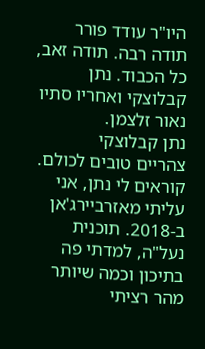היו"ר עודד פורר
תודה רבה. תודה זאב, כל הכבוד. נתן קבלוצקי ואחריו סתיו נאור זלצמן.
נתן קבלוצקי
צהריים טובים לכולם. קוראים לי נתן, אני עליתי מאזרביירג'אן ב-2018. תוכנית נעל"ה, למדתי פה בתיכון וכמה שיותר מהר רציתי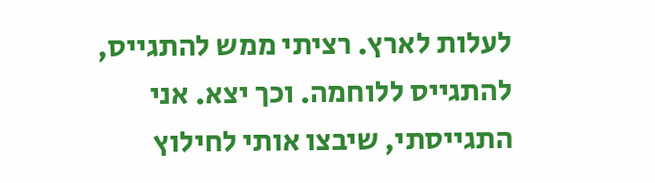לעלות לארץ. רציתי ממש להתגייס, להתגייס ללוחמה. וכך יצא. אני התגייסתי, שיבצו אותי לחילוץ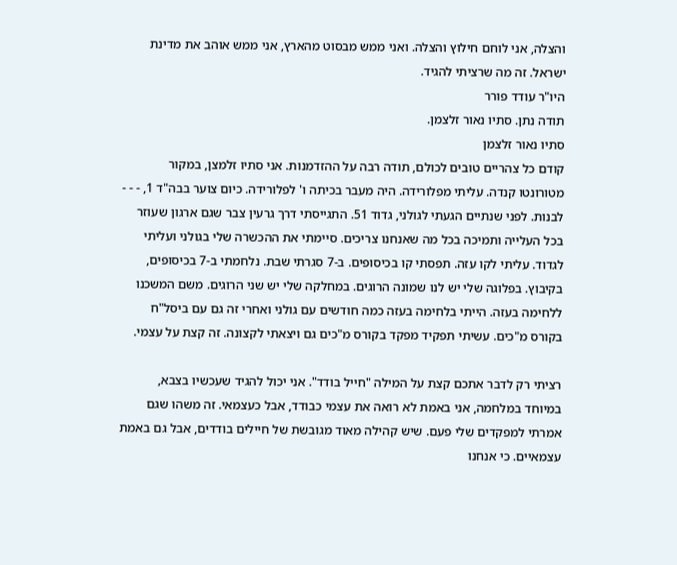והצלה, אני לוחם חילוץ והצלה. ואני ממש מבסוט מהארץ, אני ממש אוהב את מדינת ישראל. זה מה שרציתי להגיד.
היו"ר עודד פורר
תודה נתן. סתיו נאור זלצמן.
סתיו נאור זלצמן
קודם כל צהריים טובים לכולם, תודה רבה על ההזדמנות. אני סתיו זלמצן, במקור מטורונטו קנדה. עליתי מפלורידה. היה מעבר בכיתה ו' לפלורידה. כיום צוער בבה"ד 1, - - - לבנות. לפני שנתיים הגעתי לגולני, גדוד 51. התגייסתי דרך גרעין צבר שגם ארגון שעוזר בכל העלייה ותמיכה בכל מה שאנחנו צריכים. סיימתי את ההכשרה שלי בגולני ועליתי לגדוד. עליתי לקו עזה. תפסתי קו בכיסופים. ב-7 סגרתי שבת. נלחמתי ב-7 בכיסופים, בקיבוץ. בפלוגה שלי יש לנו שמונה הרוגים. במחלקה שלי יש שני הרוגים. משם המשכנו ללחימה בעזה. הייתי בלחימה בעזה כמה חודשים עם גולני ואחרי זה גם עם ביסל"ח בקורס מ"כים. עשיתי תפקיד מפקד בקורס מ"כים גם ויצאתי לקצונה. זה קצת על עצמי.

רציתי רק לדבר אתכם קצת על המילה "חייל בודד". אני יכול להגיד שעכשיו בצבא, במיוחד במלחמה, אני באמת לא רואה את עצמי כבודד, אבל כעצמאי. זה משהו שגם אמרתי למפקדים שלי פעם. שיש קהילה מאוד מגובשת של חיילים בודדים, אבל גם באמת עצמאיים. כי אנחנו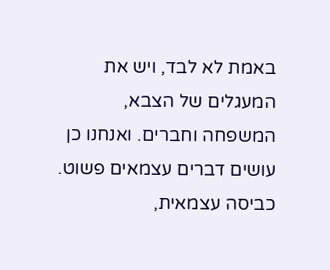באמת לא לבד, ויש את המעגלים של הצבא, המשפחה וחברים. ואנחנו כן עושים דברים עצמאים פשוט. כביסה עצמאית,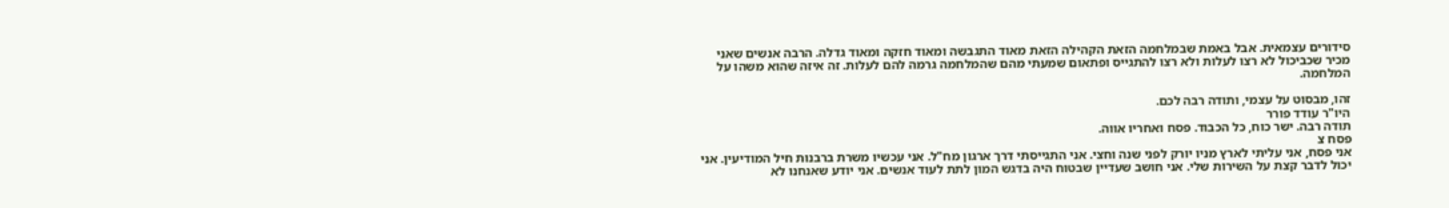סידורים עצמאית. אבל באמת שבמלחמה הזאת הקהילה הזאת מאוד התגבשה ומאוד חזקה ומאוד גדלה. הרבה אנשים שאני מכיר שכביכול לא רצו לעלות ולא רצו להתגייס ופתאום שמעתי מהם שהמלחמה גרמה להם לעלות. זה איזה שהוא משהו על המלחמה.

זהו, מבסוט על עצמי, ותודה רבה לכם.
היו"ר עודד פורר
תודה רבה. ישר כוח, כל הכבוד. פסח ואחריו אווה.
פסח צ
אני פסח, אני עליתי לארץ מניו יורק לפני שנה וחצי. אני התגייסתי דרך ארגון מח"ל. אני עכשיו משרת ברבנות חיל המודיעין. אני יכול לדבר קצת על השירות שלי. אני חושב שעדיין שבטוח היה בדגש המון לתת לעוד אנשים. אני יודע שאנחנו לא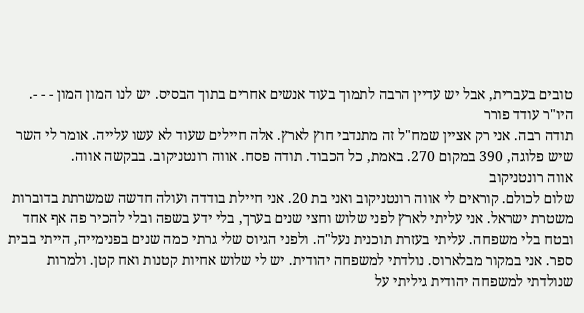טובים בעברית, אבל יש עדיין הרבה לתמוך בעוד אנשים אחרים בתוך הבסיס. יש לנו המון המון - - -.
היו"ר עודד פורר
תודה רבה. אני רק אציין שמח"ל זה מתנדבי חוץ לארץ. אלה חיילים שעוד לא עשו עלייה. אומר לי השר שיש פלוגה, 390 במקום 270. באמת, כל הכבוד. תודה פסח. אווה רונטניקוב. בבקשה אווה.
אווה רונטניקוב
שלום לכולם. קוראים לי אווה רונטניקוב ואני בת 20. אני חיילת בודדה ועולה חדשה שמשרתת בדוברות משטרת ישראל. אני עליתי לארץ לפני שלוש וחצי שנים בערך, בלי ידע בשפה ובלי להכיר פה אף אחד ובטח בלי משפחה. עליתי בעזרת תוכנית נעל"ה. ולפני הגיוס שלי גרתי כמה שנים בפנימייה, הייתי בבית ספר. אני במקור מבלארוס. נולדתי למשפחה יהודית. יש לי שלוש אחיות קטנות ואח קטן. ולמרות שנולדתי למשפחה יהודית גיליתי על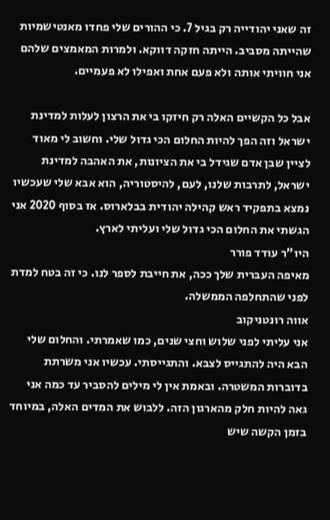זה שאני יהודייה רק בגיל 7. כי ההורים שלי פחדו מאנטישמיות שהייתה מסביב. הייתה חזקה דווקא. ולמרות המאמצים שלהם אני חוויתי אותה ולא פעם אחת ואפילו לא פעמיים.

אבל כל הקשיים האלה רק חיזקו בי את הרצון לעלות למדינת ישראל וזה הפך להיות החלום הכי גדול שלי. וחשוב לי מאוד לציין שבן אדם שגידל בי את הציונות, את האהבה למדינת ישראל, לתרבות שלנו, לעם, להיסטוריה, הוא אבא שלי שעכשיו נמצא בתפקיד ראש קהילה יהודית בבלארוס. אז בסוף 2020 אני הגשתי את החלום הכי גדול שלי ועליתי לארץ.
היו"ר עודד פורר
מאיפה העברית שלך ככה, את חייבת לספר לנו. כי זה בטח למדת לפני שהתחלפה הממשלה.
אווה רונטניקוב
אני עליתי לפני שלוש וחצי שנים, כמו שאמרתי. והחלום שלי הבא היה להתגייס לצבא. והתגייסתי. עכשיו אני משרתת בדוברות המשטרה. ובאמת אין לי מילים להסביר עד כמה אני גאה להיות חלק מהארגון הזה. ללבוש את המדים האלה, במיוחד בזמן הקשה שיש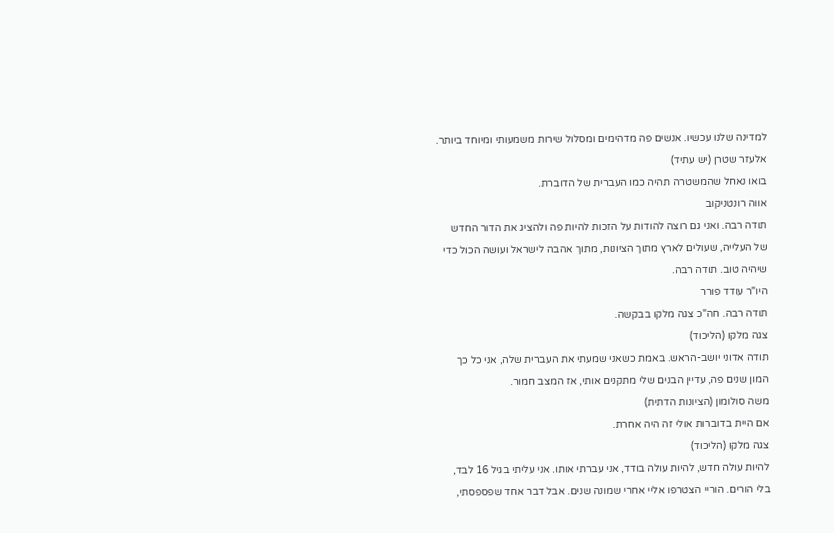למדינה שלנו עכשיו. אנשים פה מדהימים ומסלול שירות משמעותי ומיוחד ביותר.
אלעזר שטרן (יש עתיד)
בואו נאחל שהמשטרה תהיה כמו העברית של הדוברת.
אווה רונטניקוב
תודה רבה. ואני גם רוצה להודות על הזכות להיות פה ולהציג את הדור החדש של העלייה, שעולים לארץ מתוך הציונות, מתוך אהבה לישראל ועושה הכול כדי שיהיה טוב. תודה רבה.
היו"ר עודד פורר
תודה רבה. חה"כ צגה מלקו בבקשה.
צגה מלקו (הליכוד)
תודה אדוני יושב-הראש. באמת כשאני שמעתי את העברית שלה, אני כל כך המון שנים פה, עדיין הבנים שלי מתקנים אותי, אז המצב חמור.
משה סולומון (הציונות הדתית)
אם היית בדוברות אולי זה היה אחרת.
צגה מלקו (הליכוד)
להיות עולה חדש, להיות עולה בודד, אני עברתי אותו. אני עליתי בגיל 16 לבד, בלי הורים. הוריי הצטרפו אליי אחרי שמונה שנים. אבל דבר אחד שפספסתי,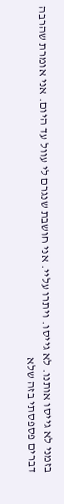בזמני לא גייסו אותנו. לא גייסו. ויתרו עליי. אני חושבת שנגרם לי עוול עד היום. אני אומרת שהרבה דברים פספסתי בזה שלא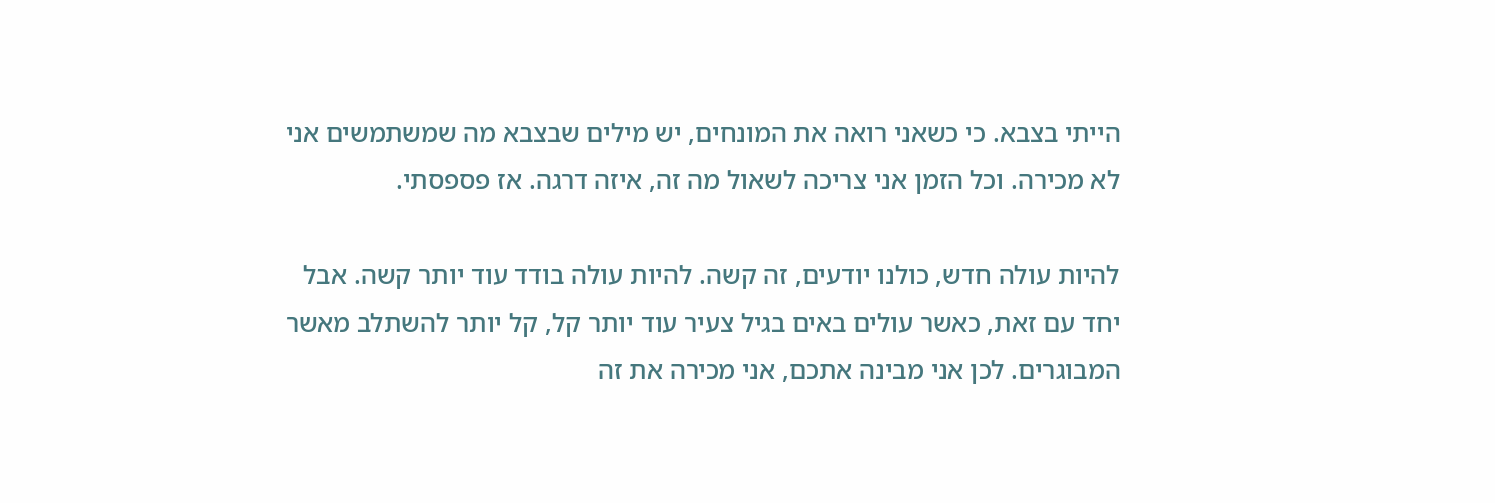הייתי בצבא. כי כשאני רואה את המונחים, יש מילים שבצבא מה שמשתמשים אני לא מכירה. וכל הזמן אני צריכה לשאול מה זה, איזה דרגה. אז פספסתי.

להיות עולה חדש, כולנו יודעים, זה קשה. להיות עולה בודד עוד יותר קשה. אבל יחד עם זאת, כאשר עולים באים בגיל צעיר עוד יותר קל, קל יותר להשתלב מאשר המבוגרים. לכן אני מבינה אתכם, אני מכירה את זה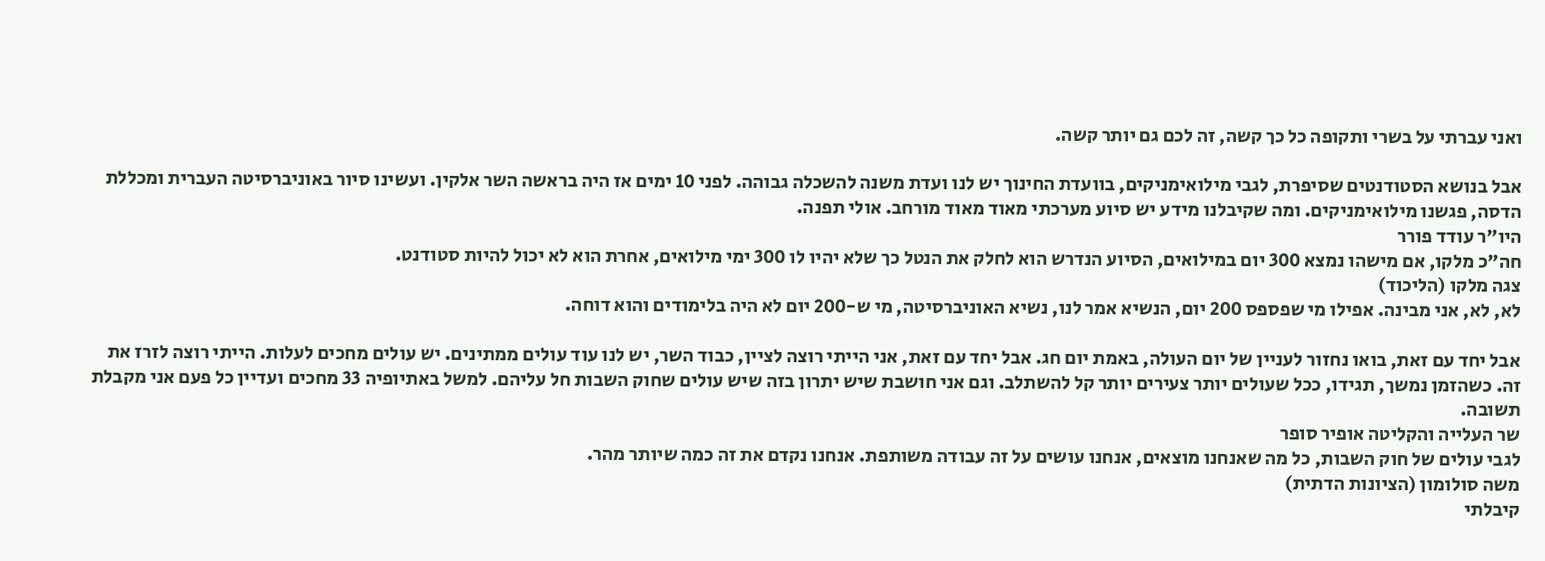ואני עברתי על בשרי ותקופה כל כך קשה, זה לכם גם יותר קשה.

אבל בנושא הסטודנטים שסיפרת, לגבי מילואימניקים, בוועדת החינוך יש לנו ועדת משנה להשכלה גבוהה. לפני 10 ימים אז היה בראשה השר אלקין. ועשינו סיור באוניברסיטה העברית ומכללת הדסה, פגשנו מילואימניקים. ומה שקיבלנו מידע יש סיוע מערכתי מאוד מאוד מורחב. אולי תפנה.
היו"ר עודד פורר
חה"כ מלקו, אם מישהו נמצא 300 יום במילואים, הסיוע הנדרש הוא לחלק את הנטל כך שלא יהיו לו 300 ימי מילואים, אחרת הוא לא יכול להיות סטודנט.
צגה מלקו (הליכוד)
לא, לא, אני מבינה. אפילו מי שפספס 200 יום, הנשיא אמר לנו, נשיא האוניברסיטה, מי ש-200 יום לא היה בלימודים והוא דוחה.

אבל יחד עם זאת, בואו נחזור לעניין של יום העולה, באמת יום חג. אבל יחד עם זאת, אני הייתי רוצה לציין, כבוד השר, יש לנו עוד עולים ממתינים. יש עולים מחכים לעלות. הייתי רוצה לזרז את זה. כשהזמן נמשך, תגידו, ככל שעולים יותר צעירים יותר קל להשתלב. וגם אני חושבת שיש יתרון בזה שיש עולים שחוק השבות חל עליהם. למשל באתיופיה 33 מחכים ועדיין כל פעם אני מקבלת תשובה.
שר העלייה והקליטה אופיר סופר
לגבי עולים של חוק השבות, כל מה שאנחנו מוצאים, אנחנו עושים על זה עבודה משותפת. אנחנו נקדם את זה כמה שיותר מהר.
משה סולומון (הציונות הדתית)
קיבלתי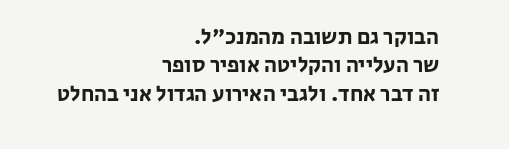הבוקר גם תשובה מהמנכ"ל.
שר העלייה והקליטה אופיר סופר
זה דבר אחד. ולגבי האירוע הגדול אני בהחלט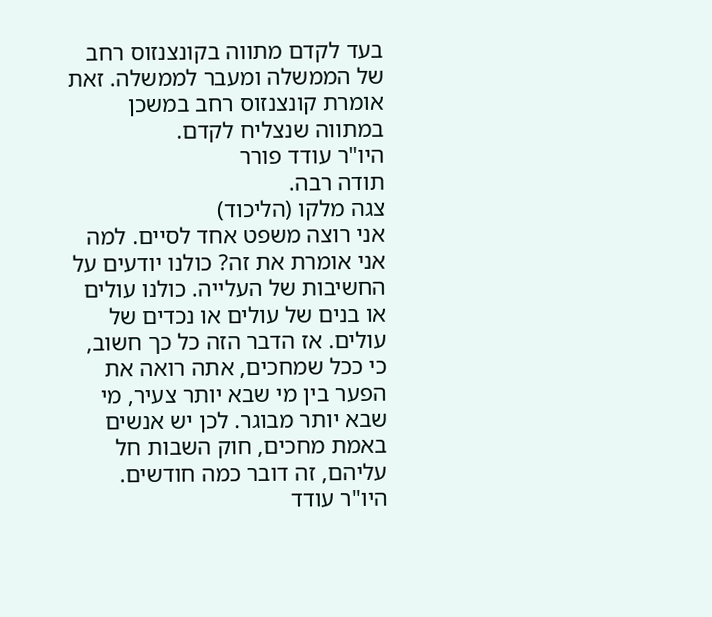בעד לקדם מתווה בקונצנזוס רחב של הממשלה ומעבר לממשלה. זאת אומרת קונצנזוס רחב במשכן במתווה שנצליח לקדם.
היו"ר עודד פורר
תודה רבה.
צגה מלקו (הליכוד)
אני רוצה משפט אחד לסיים. למה אני אומרת את זה? כולנו יודעים על החשיבות של העלייה. כולנו עולים או בנים של עולים או נכדים של עולים. אז הדבר הזה כל כך חשוב, כי ככל שמחכים, אתה רואה את הפער בין מי שבא יותר צעיר, מי שבא יותר מבוגר. לכן יש אנשים באמת מחכים, חוק השבות חל עליהם, זה דובר כמה חודשים.
היו"ר עודד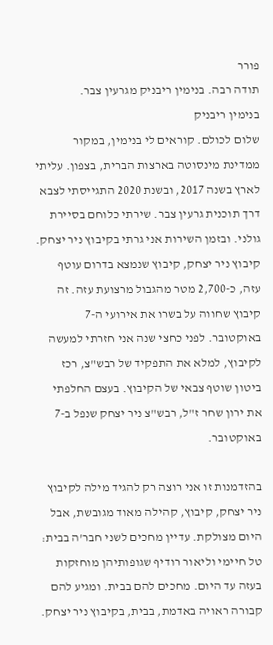פורר
תודה רבה. בנימין ריבניק מגרעין צבר.
בנימין ריבניק
שלום לכולם. קוראים לי בנימין, במקור ממדינת מינסוטה בארצות הברית, בצפון. עליתי לארץ בשנה 2017, ובשנת 2020 התגייסתי לצבא דרך תוכנית גרעין צבר. שירתי כלוחם בסיירת גולני. ובזמן השירות אני גרתי בקיבוץ ניר יצחק. קיבוץ ניר יצחק, קיבוץ שנמצא בדרום עוטף עזה, כ-2,700 מטר מהגבול מרצועת עזה. זה קיבוץ שחווה על בשרו את אירועי ה-7 באוקטובר. לפני כחצי שנה אני חזרתי למעשה לקיבוץ, למלא את התפקיד של רבש"צ, רכז ביטון שוטף צבאי של הקיבוץ. בעצם החלפתי את ירון שחר ז"ל, רבש"צ ניר יצחק שנפל ב-7 באוקטובר.

בהזדמנות זו אני רוצה רק להגיד מילה לקיבוץ ניר יצחק, קיבוץ, קהילה מאוד מגובשת, אבל היום מצולקת. עדיין מחכים לשני חבר'ה בבית: טל חיימי וליאור רודיף שגופותיהן מוחזקות בעזה עד היום. מחכים להם בבית. ומגיע להם קבורה ראויה באדמת, בבית, בקיבוץ ניר יצחק.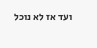ועד אז לא נוכל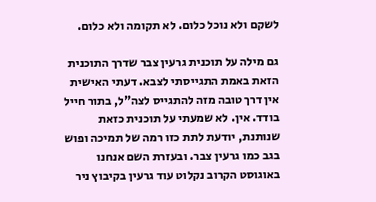לשקם ולא נוכל כלום. לא תקומה ולא כלום.

גם מילה על תוכנית גרעין צבר שדרך התוכנית הזאת באמת התגייסתי לצבא. דעתי האישית אין דרך טובה מזה להתגייס לצה"ל, בתור חייל בודד. אין. לא שמעתי על תוכנית כזאת שנותנת, יודעת לתת כזו רמה של תמיכה ופוש בגב כמו גרעין צבר. ובעזרת השם אנחנו באוגוסט הקרוב נקלוט עוד גרעין בקיבוץ ניר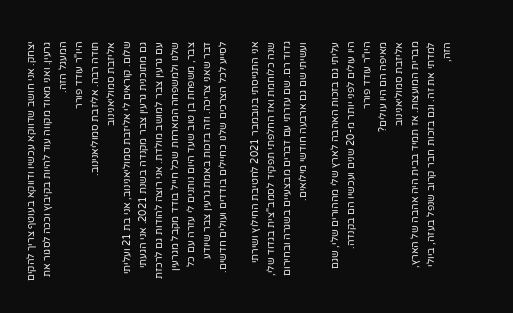יצחק. אני חושב שדווקא עכשיו ודווקא בעוטף צריך להקים גרעין. ואני מאוד מקווה עוד להיות בקיבוץ וככה לסגור את המעגל הזה.
היו"ר עודד פורר
תודה רבה. אליזבת סמוליאנינוב.
אליזבת סמוליאנינוב
שלום. קוראים לי אליזבת סמוליאנינוב, אני בת 21 ועליתי גם מתוכנית גרעין צבר מקנדה בשנת 2021. אני הגעתי עם גרעין צבר למושב מולדת. אני רוצה להודות גם לרכזת שלנו ולמשפחה המארחת שכל חייל בודד מקבל מגרעין צבר, משפחת בן טוב שעד היום נותנים לי עזרה עם כל דבר שאני צריכה. וזה בזכות באמת גרעין צבר שיודע לסייע לכל הצרכים שלנו כחיילים בודדים ועולים חדשים.

אני התגייסתי בנובמבר 2021 לחטיבת החילוץ ושירתי שנה כלוחמת ואז החלפתי תפקיד לסמב"צית בגדוד שלי, גדוד רם. שם עזרתי עם דברים מבצעיים בשגרה ובחירום ועשיתי שם גם ארבעה חודשי מילואים.

עליתי גם בזכות האהבה לארץ שלי מההורים שלי, שגם היו עולים לפני יותר מ-20 שנים ועכשיו הם בקנדה.
היו"ר עודד פורר
מאיפה הם היו עולים?
אליזבת סמוליאנינוב
מברית המועצות. אז תמיד בבית היה אהבה של הארץ, למדתי את זה. וגם בזכות חבר קרוב שנפל בעזה, ביולי הזה,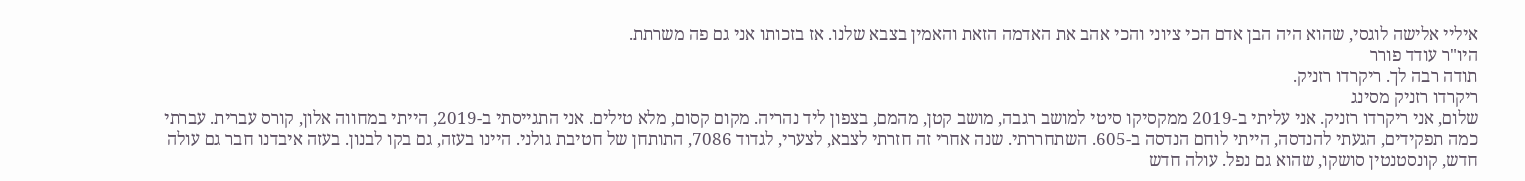איליי אלישה לוגסי, שהוא היה הבן אדם הכי ציוני והכי אהב את האדמה הזאת והאמין בצבא שלנו. אז בזכותו אני גם פה משרתת.
היו"ר עודד פורר
תודה רבה לך. ריקרדו רזניק.
ריקרדו רזניק מסינג
שלום, אני ריקרדו רזניק. אני עליתי ב-2019 ממקסיקו סיטי למושב רגבה, מושב קטן, מהמם, בצפון ליד נהריה. מקום קסום, מלא טילים. אני התגייסתי ב-2019, הייתי במחווה אלון, קורס עברית. עברתי כמה תפקידים, הגעתי להנדסה, הייתי לוחם הנדסה ב-605. השתחררתי. שנה אחרי זה חזרתי לצבא, לצערי, לגדוד 7086, התותחן של חטיבת גולני. היינו בעזה, גם בקו לבנון. בעזה איבדנו חבר גם עולה חדש, קונסטנטין סושקו, שהוא גם נפל. עולה חדש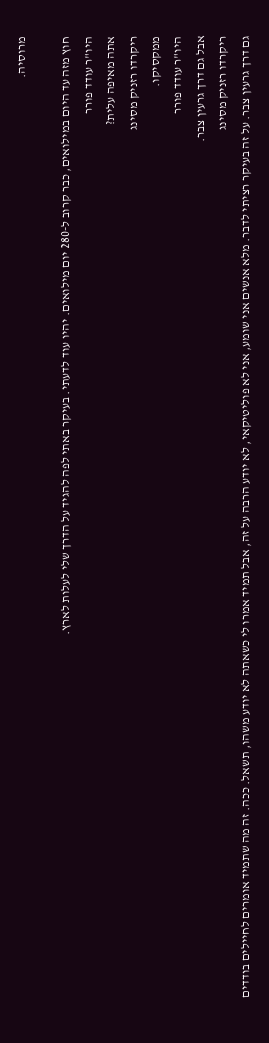מרוסיה.

חוץ מזה עד היום במילואים, כבר קרוב ל-280 יום מילואים. יהיו עוד לדעתי. בעיקר באתי לפה להגיד על הדרך שלי לעלות לארץ.
היו"ר עודד פורר
אתה מאיפה עלית?
ריקרדו רזניק מסינג
ממקסיקו.
היו"ר עודד פורר
אבל גם דרך גרעין צבר.
ריקרדו רזניק מסינג
גם דרך גרעין צבר. על זה בעיקר רציתי לדבר. מלא אנשים אני שומע, אני לא פוליטיקאי, לא יודע הרבה על זה, אבל תמיד אמרו לי כשאתה לא יודע משהו, תשאל. ככה. זה מה שתמיד אומרים לחיילים בודדים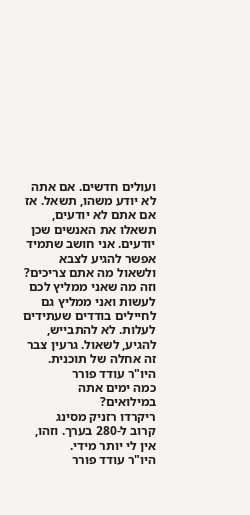ועולים חדשים. אם אתה לא יודע משהו, תשאל. אז אם אתם לא יודעים, תשאלו את האנשים שכן יודעים. אני חושב שתמיד אפשר להגיע לצבא ולשאול מה אתם צריכים? וזה מה שאני ממליץ לכם לעשות ואני ממליץ גם לחיילים בודדים שעתידים לעלות. לא להתבייש, להגיע, לשאול. גרעין צבר זה אחלה של תוכנית.
היו"ר עודד פורר
כמה ימים אתה במילואים?
ריקרדו רזניק מסינג
קרוב ל-280 בערך. וזהו, אין לי יותר מידי.
היו"ר עודד פורר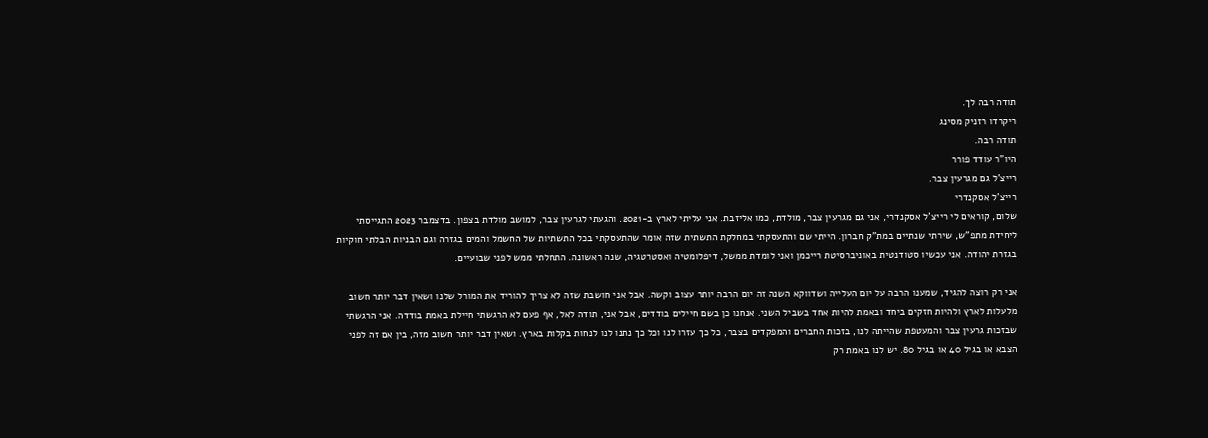תודה רבה לך.
ריקרדו רזניק מסינג
תודה רבה.
היו"ר עודד פורר
רייצ'ל גם מגרעין צבר.
רייצ'ל אסקנדרי
שלום, קוראים לי רייצ'ל אסקנדרי, אני גם מגרעין צבר, מולדת, כמו אליזבת. אני עליתי לארץ ב-2021. והגעתי לגרעין צבר, למושב מולדת בצפון. בדצמבר 2023 התגייסתי ליחידת מתפ"ש, שירתי שנתיים במת"ק חברון. הייתי שם והתעסקתי במחלקת התשתית שזה אומר שהתעסקתי בכל התשתיות של החשמל והמים בגזרה וגם הבניות הבלתי חוקיות בגזרת יהודה. אני עכשיו סטודנטית באוניברסיטת רייכמן ואני לומדת ממשל, דיפלומטיה ואסטרטגיה, שנה ראשונה. התחלתי ממש לפני שבועיים.

אני רק רוצה להגיד, שמענו הרבה על יום העלייה ושדווקא השנה זה יום הרבה יותר עצוב וקשה. אבל אני חושבת שזה לא צריך להוריד את המורל שלנו ושאין דבר יותר חשוב מלעלות לארץ ולהיות חזקים ביחד ובאמת להיות אחד בשביל השני. אנחנו כן בשם חיילים בודדים, אבל אני, תודה לאל, אף פעם לא הרגשתי חיילת באמת בודדה. אני הרגשתי שבזכות גרעין צבר והמעטפת שהייתה לנו, בזכות החברים והמפקדים בצבר, כל כך עזרו לנו וכל כך נתנו לנו לנחות בקלות בארץ. ושאין דבר יותר חשוב מזה, בין אם זה לפני הצבא או בגיל 40 או בגיל 80. יש לנו באמת רק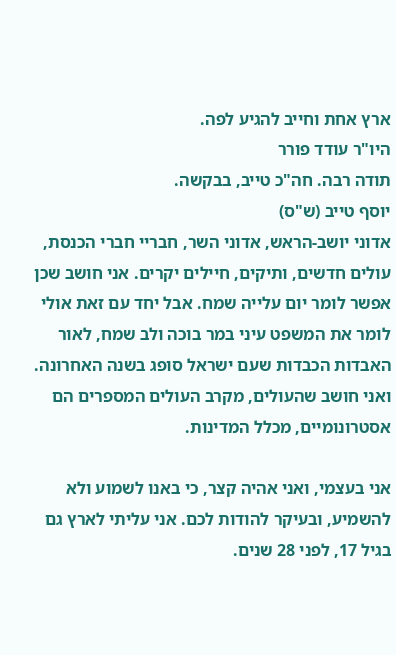ארץ אחת וחייב להגיע לפה.
היו"ר עודד פורר
תודה רבה. חה"כ טייב, בבקשה.
יוסף טייב (ש"ס)
אדוני יושב-הראש, אדוני השר, חבריי חברי הכנסת, עולים חדשים, ותיקים, חיילים יקרים. אני חושב שכן אפשר לומר יום עלייה שמח. אבל יחד עם זאת אולי לומר את המשפט עיני במר בוכה ולב שמח, לאור האבדות הכבדות שעם ישראל סופג בשנה האחרונה. ואני חושב שהעולים, מקרב העולים המספרים הם אסטרונומיים, מכלל המדינות.

אני בעצמי, ואני אהיה קצר, כי באנו לשמוע ולא להשמיע, ובעיקר להודות לכם. אני עליתי לארץ גם בגיל 17, לפני 28 שנים.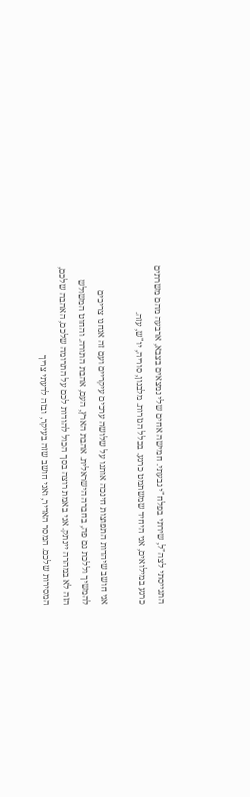התגייסתי לצה"ל, שירתי בפלח"י גבעתי. חמישה אחים שלי נמצאים בצבא, ארבעה מהם משרתים כרגע במילואים, אני היחיד שמשתמט כרגע. בכלל הגזרות. מלבנון, סוריה, יו"ש, עזה.

אני חושב שיהדות התפוצות חינכה אותנו על שלושה ערכים עיקריים ועם זה אנחנו צריכים להמשיך וללכת גם פה, בחברה הישראלית. אהבת הארץ, העם, אהבת התורה. והחוט המשולש הזה לא במהרה יינתק. אני באמת רוצה בסך הכול להודות לכם על התרומה שלכם, האהבה שלכם, המסירות שלכם. המסר האדיר, ואני חושב שזה בעיקר, ובזה לדעתי צריך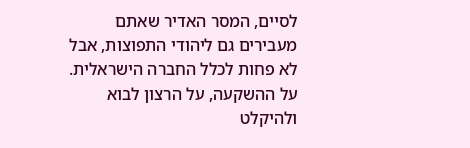לסיים, המסר האדיר שאתם מעבירים גם ליהודי התפוצות, אבל לא פחות לכלל החברה הישראלית. על ההשקעה, על הרצון לבוא ולהיקלט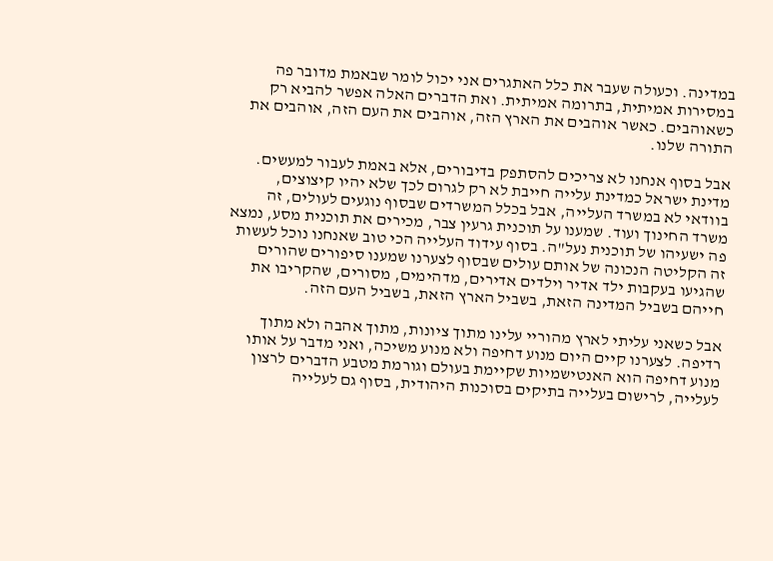במדינה. וכעולה שעבר את כלל האתגרים אני יכול לומר שבאמת מדובר פה במסירות אמיתית, בתרומה אמיתית. ואת הדברים האלה אפשר להביא רק כשאוהבים. כאשר אוהבים את הארץ הזה, אוהבים את העם הזה, אוהבים את התורה שלנו.

אבל בסוף אנחנו לא צריכים להסתפק בדיבורים, אלא באמת לעבור למעשים. מדינת ישראל כמדינת עלייה חייבת לא רק לגרום לכך שלא יהיו קיצוצים, בוודאי לא במשרד העלייה, אבל בכלל המשרדים שבסוף נוגעים לעולים, זה משרד החינוך ועוד. שמענו על תוכנית גרעין צבר, מכירים את תוכנית מסע, נמצא פה ישעיהו של תוכנית נעל"ה. בסוף עידוד העלייה הכי טוב שאנחנו נוכל לעשות זה הקליטה הנכונה של אותם עולים שבסוף לצערנו שמענו סיפורים שהורים שהגיעו בעקבות ילד אדיר וילדים אדירים, מדהימים, מסורים, שהקריבו את חייהם בשביל המדינה הזאת, בשביל הארץ הזאת, בשביל העם הזה.

אבל כשאני עליתי לארץ מהוריי עלינו מתוך ציונות, מתוך אהבה ולא מתוך רדיפה. לצערנו קיים היום מנוע דחיפה ולא מנוע משיכה, ואני מדבר על אותו מנוע דחיפה הוא האנטישמיות שקיימת בעולם וגורמת מטבע הדברים לרצון לעלייה, לרישום בעלייה בתיקים בסוכנות היהודית, בסוף גם לעלייה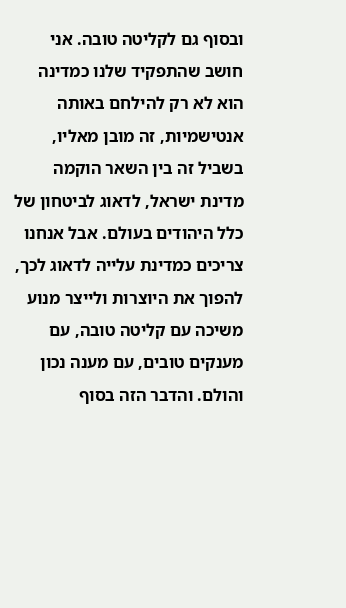ובסוף גם לקליטה טובה. אני חושב שהתפקיד שלנו כמדינה הוא לא רק להילחם באותה אנטישמיות, זה מובן מאליו, בשביל זה בין השאר הוקמה מדינת ישראל, לדאוג לביטחון של כלל היהודים בעולם. אבל אנחנו צריכים כמדינת עלייה לדאוג לכך, להפוך את היוצרות ולייצר מנוע משיכה עם קליטה טובה, עם מענקים טובים, עם מענה נכון והולם. והדבר הזה בסוף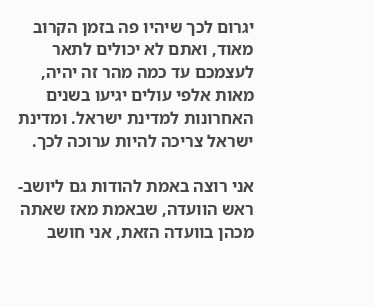יגרום לכך שיהיו פה בזמן הקרוב מאוד, ואתם לא יכולים לתאר לעצמכם עד כמה מהר זה יהיה, מאות אלפי עולים יגיעו בשנים האחרונות למדינת ישראל. ומדינת ישראל צריכה להיות ערוכה לכך.

אני רוצה באמת להודות גם ליושב-ראש הוועדה, שבאמת מאז שאתה מכהן בוועדה הזאת, אני חושב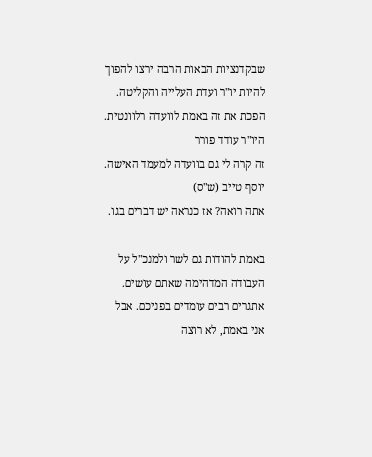שבקדנציות הבאות הרבה ירצו להפוך להיות יו"ר ועדת העלייה והקליטה. הפכת את זה באמת לוועדה רלוונטית.
היו"ר עודד פורר
זה קרה לי גם בוועדה למעמד האישה.
יוסף טייב (ש"ס)
אתה רואה? אז כנראה יש דברים בגו.

באמת להודות גם לשר ולמנכ"ל על העבודה המדהימה שאתם עושים. אתגרים רבים עומדים בפניכם. אבל אני באמת, לא רוצה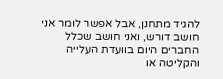להגיד מתחנן, אבל אפשר לומר אני חושב דורש, ואני חושב שכלל החברים היום בוועדת העלייה והקליטה או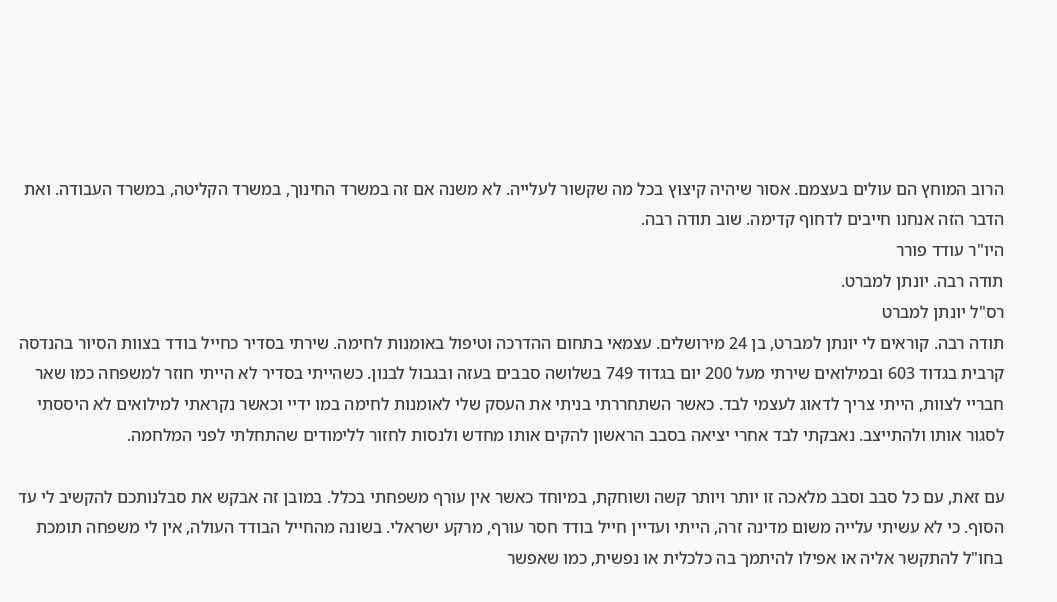הרוב המוחץ הם עולים בעצמם. אסור שיהיה קיצוץ בכל מה שקשור לעלייה. לא משנה אם זה במשרד החינוך, במשרד הקליטה, במשרד העבודה. ואת הדבר הזה אנחנו חייבים לדחוף קדימה. שוב תודה רבה.
היו"ר עודד פורר
תודה רבה. יונתן למברט.
רס"ל יונתן למברט
תודה רבה. קוראים לי יונתן למברט, בן 24 מירושלים. עצמאי בתחום ההדרכה וטיפול באומנות לחימה. שירתי בסדיר כחייל בודד בצוות הסיור בהנדסה קרבית בגדוד 603 ובמילואים שירתי מעל 200 יום בגדוד 749 בשלושה סבבים בעזה ובגבול לבנון. כשהייתי בסדיר לא הייתי חוזר למשפחה כמו שאר חבריי לצוות, הייתי צריך לדאוג לעצמי לבד. כאשר השתחררתי בניתי את העסק שלי לאומנות לחימה במו ידיי וכאשר נקראתי למילואים לא היססתי לסגור אותו ולהתייצב. נאבקתי לבד אחרי יציאה בסבב הראשון להקים אותו מחדש ולנסות לחזור ללימודים שהתחלתי לפני המלחמה.

עם זאת, עם כל סבב וסבב מלאכה זו יותר ויותר קשה ושוחקת, במיוחד כאשר אין עורף משפחתי בכלל. במובן זה אבקש את סבלנותכם להקשיב לי עד הסוף. כי לא עשיתי עלייה משום מדינה זרה, הייתי ועדיין חייל בודד חסר עורף, מרקע ישראלי. בשונה מהחייל הבודד העולה, אין לי משפחה תומכת בחו"ל להתקשר אליה או אפילו להיתמך בה כלכלית או נפשית, כמו שאפשר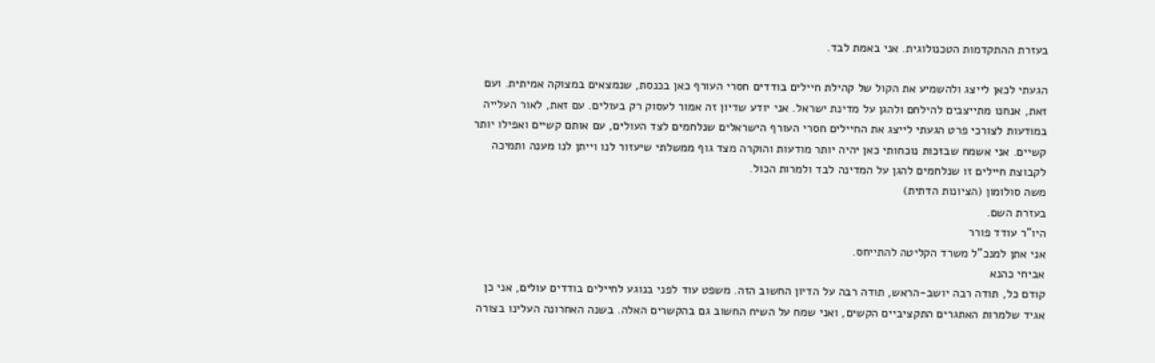בעזרת ההתקדמות הטכנולוגית. אני באמת לבד.

הגעתי לכאן לייצג ולהשמיע את הקול של קהילת חיילים בודדים חסרי העורף כאן בכנסת, שנמצאים במצוקה אמיתית. ועם זאת, אנחנו מתייצבים להילחם ולהגן על מדינת ישראל. אני יודע שדיון זה אמור לעסוק רק בעולים. עם זאת, לאור העלייה במודעות לצורכי פרט הגעתי לייצג את החיילים חסרי העורף הישראלים שנלחמים לצד העולים, עם אותם קשיים ואפילו יותר קשיים. אני אשמח שבזכות נוכחותי כאן יהיה יותר מודעות והוקרה מצד גוף ממשלתי שיעזור לנו וייתן לנו מענה ותמיכה לקבוצת חיילים זו שנלחמים להגן על המדינה לבד ולמרות הכול.
משה סולומון (הציונות הדתית)
בעזרת השם.
היו"ר עודד פורר
אני אתן למנכ"ל משרד הקליטה להתייחס.
אביחי כהנא
קודם כל, תודה רבה יושב-הראש, תודה רבה על הדיון החשוב הזה. משפט עוד לפני בנוגע לחיילים בודדים עולים, אני כן אגיד שלמרות האתגרים התקציביים הקשים, ואני שמח על השיח החשוב גם בהקשרים האלה. בשנה האחרונה העלינו בצורה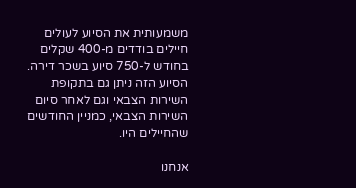משמעותית את הסיוע לעולים חיילים בודדים מ-400 שקלים בחודש ל-750 סיוע בשכר דירה. הסיוע הזה ניתן גם בתקופת השירות הצבאי וגם לאחר סיום השירות הצבאי, כמניין החודשים שהחיילים היו.

אנחנו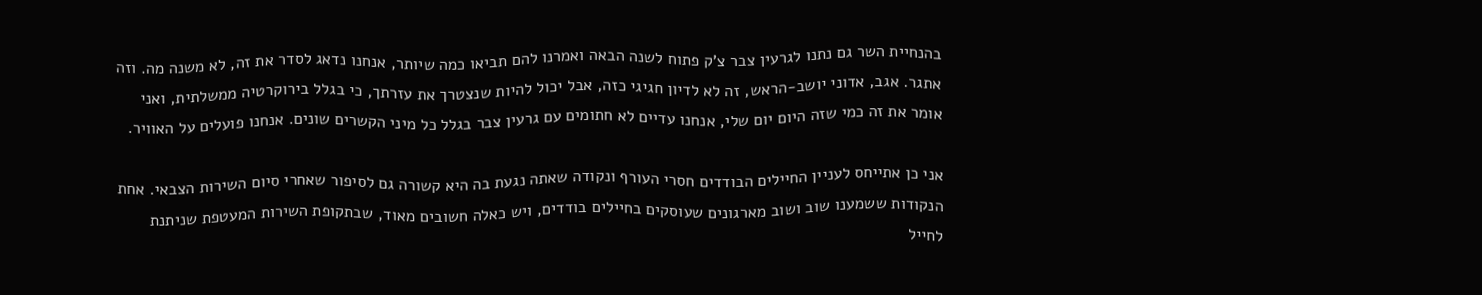בהנחיית השר גם נתנו לגרעין צבר צ'ק פתוח לשנה הבאה ואמרנו להם תביאו כמה שיותר, אנחנו נדאג לסדר את זה, לא משנה מה. וזה אתגר. אגב, אדוני יושב-הראש, זה לא לדיון חגיגי כזה, אבל יכול להיות שנצטרך את עזרתך, כי בגלל בירוקרטיה ממשלתית, ואני אומר את זה כמי שזה היום יום שלי, אנחנו עדיים לא חתומים עם גרעין צבר בגלל כל מיני הקשרים שונים. אנחנו פועלים על האוויר.

אני כן אתייחס לעניין החיילים הבודדים חסרי העורף ונקודה שאתה נגעת בה היא קשורה גם לסיפור שאחרי סיום השירות הצבאי. אחת הנקודות ששמענו שוב ושוב מארגונים שעוסקים בחיילים בודדים, ויש כאלה חשובים מאוד, שבתקופת השירות המעטפת שניתנת לחייל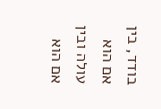בודד, בין אם הוא עולה ובין אם הוא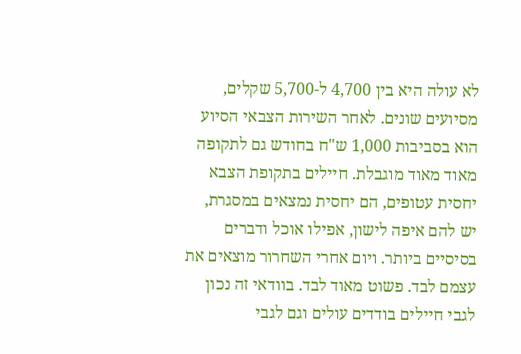לא עולה היא בין 4,700 ל-5,700 שקלים, מסיועים שונים. לאחר השירות הצבאי הסיוע הוא בסביבות 1,000 ש"ח בחודש גם לתקופה מאוד מאוד מוגבלת. חיילים בתקופת הצבא יחסית עטופים, הם יחסית נמצאים במסגרת, יש להם איפה לישון, אפילו אוכל ודברים בסיסיים ביותר. ויום אחרי השחרור מוצאים את עצמם לבד. פשוט מאוד לבד. בוודאי זה נכון לגבי חיילים בודדים עולים וגם לגבי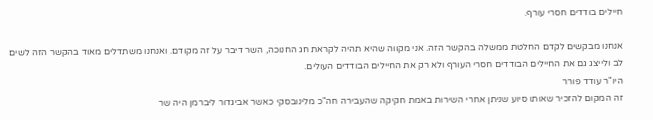חיילים בודדים חסרי עורף.

אנחנו מבקשים לקדם החלטת ממשלה בהקשר הזה. אני מקווה שהיא תהיה לקראת חג החנוכה, השר דיבר על זה מקודם. ואנחנו משתדלים מאוד בהקשר הזה לשים לב ולייצג גם את החיילים הבודדים חסרי העורף ולא רק את החיילים הבודדים העולים.
היו"ר עודד פורר
זה המקום להזכיר שאותו סיוע שניתן אחרי השירות באמת חקיקה שהעבירה חה"כ מלינובסקי כאשר אביגדור ליברמן היה שר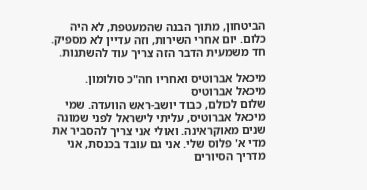הביטחון, מתוך הבנה שהמעטפת, לא היה כלום. יום אחרי השירות, וזה עדיין לא מספיק. חד משמעית הדבר הזה צריך עוד להשתנות.

מיכאל אברוטיס ואחריו חה"כ סולומון.
מיכאל אברוטיס
שלום לכולם, כבוד יושב-ראש הוועדה. שמי מיכאל אברוטיס, עליתי לישראל לפני שמונה שנים מאוקראינה. ואולי אני צריך להסביר את מדי א' פלוס שלי. אני גם עובד בכנסת, אני מדריך הסיורים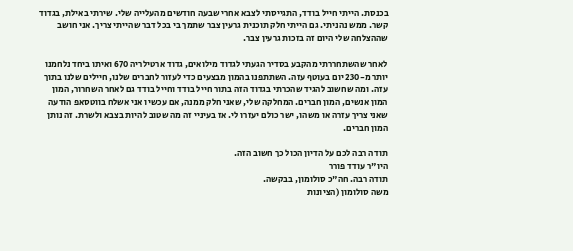בכנסת. הייתי חייל בודד, התגייסתי לצבא אחרי שבעה חודשים מהעלייה שלי. שירתי באילת, בגדוד קשר. ממש נהניתי. גם הייתי חלק תוכנית גרעין צבר שתמך בי בכל דבר שהייתי צריך. אני חושב שההצלחה שלי היום זה בזכות גרעין צבר.

לאחר שהשתחררתי מהקבע בסדיר הגעתי לגדוד מילואים, גדוד ארטילריה 670 ואיתו ביחד נלחמנו יותר מ-230 יום בעוטף עזה. השתתפנו בהמון מבצעים כדי לעזור לחברים שלנו, חיילים שלנו בתוך עזה. ומה שחשוב להגיד שהכרתי בגדוד הזה בתור חייל בודד וחייל בודד גם לאחר השחרור, המון המון אנשים, המון חברים. המחלקה שלי, שאני חלק ממנה, אם עכשיו אני אשלח בווטסאפ הודעה שאני צריך עזרה או משהו, ישר כולם יעזרו לי. אז בעיניי זה מה שטוב להיות בצבא ולשרת. זה נותן המון חברים.

תודה רבה לכם על הדיון הכול כך חשוב הזה.
היו"ר עודד פורר
תודה רבה. חה"כ סולומון, בבקשה.
משה סולומון (הציונות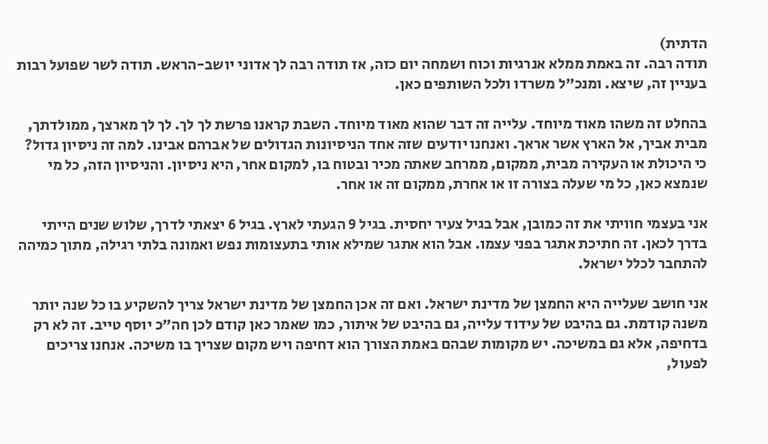הדתית)
תודה רבה. זה באמת ממלא אנרגיות וכוח ושמחה יום כזה, אז תודה רבה לך אדוני יושב-הראש. תודה לשר שפועל רבות בעניין זה, שיצא. ומנכ"ל משרדו ולכל השותפים כאן.

בהחלט זה משהו מאוד מיוחד. עלייה זה דבר שהוא מאוד מיוחד. השבת קראנו פרשת לך לך. לך לך מארצך, ממולדתך, מבית אביך, אל הארץ אשר אראך. ואנחנו יודעים שזה אחד הניסיונות הגדולים של אברהם אבינו. למה זה ניסיון גדול? כי היכולת או העקירה מבית, ממקום, ממרחב שאתה מכיר ובטוח בו, למקום אחר, היא ניסיון. והניסיון הזה, כל מי שנמצא כאן, כל מי שעלה בצורה זו או אחרת, ממקום זה או אחר.

אני בעצמי חוויתי את זה כמובן, אבל בגיל צעיר יחסית. בגיל 9 הגעתי לארץ. בגיל 6 יצאתי לדרך, שלוש שנים הייתי בדרך לכאן. זה חתיכת אתגר בפני עצמו. אבל הוא אתגר שמילא אותי בתעצומות נפש ואמונה בלתי רגילה, מתוך כמיהה להתחבר לכלל ישראל.

אני חושב שעלייה היא החמצן של מדינת ישראל. ואם זה אכן החמצן של מדינת ישראל צריך להשקיע בו כל שנה יותר משנה קודמת. גם בהיבט של עידוד עלייה, גם בהיבט של איתור, כמו שאמר כאן קודם לכן חה"כ יוסף טייב. זה לא רק בדחיפה, אלא גם במשיכה. יש מקומות שבהם באמת הצורך הוא דחיפה ויש מקום שצריך בו משיכה. אנחנו צריכים לפעול,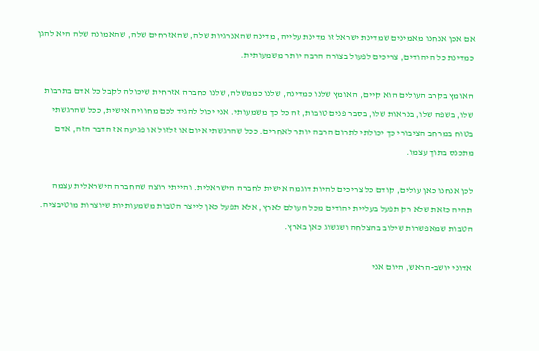אם אכן אנחנו מאמינים שמדינת ישראל זו מדינת עלייה, מדינה שהאנרגיות שלה, שהאזרחים שלה, שהאמונה שלה היא להגן כמדינת כל היהודים, צריכים לפעול בצורה הרבה יותר משמעותית.

האומץ בקרב העולים הוא קיים, האומץ שלנו כמדינה, שלנו כממשלה, שלנו כחברה אזרחית שיכולה לקבל כל אדם בתרבות שלו, בשפה שלו, בנראות שלו, בסבר פנים טובות, זה כל כך משמעותי. אני יכול להגיד לכם מחוויה אישית, ככל שהרגשתי בטוח במרחב הציבורי כך יכולתי לתרום הרבה יותר לאחרים. ככל שהרגשתי איום או זלזול או פגיעה אז הדבר הזה, אדם מתכנס בתוך עצמו.

לכן אנחנו כאן עולים, קודם כל צריכים להיות דוגמה אישית לחברה הישראלית. והייתי רוצה שהחברה הישראלית עצמה תהיה כזאת שלא רק תפעל בעליית יהודים מכל העולם לארץ, אלא תפעל כאן לייצר הטבות משמעותיות שיוצרות מוטיבציה. הטבות שמאפשרות שילוב בהצלחה ושגשוג כאן בארץ.

אדוני יושב-הראש, היום אני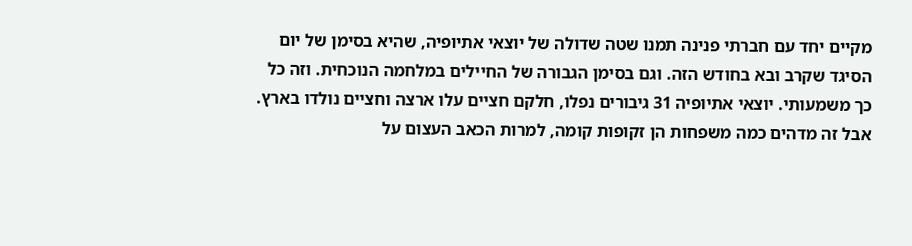מקיים יחד עם חברתי פנינה תמנו שטה שדולה של יוצאי אתיופיה, שהיא בסימן של יום הסיגד שקרב ובא בחודש הזה. וגם בסימן הגבורה של החיילים במלחמה הנוכחית. וזה כל כך משמעותי. יוצאי אתיופיה 31 גיבורים נפלו, חלקם חציים עלו ארצה וחציים נולדו בארץ. אבל זה מדהים כמה משפחות הן זקופות קומה, למרות הכאב העצום על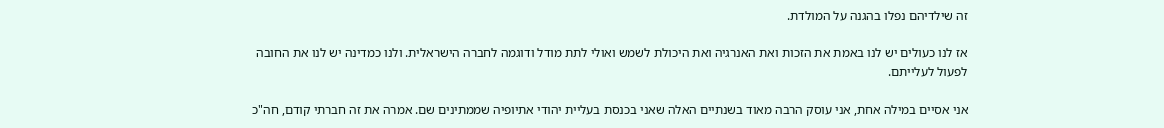זה שילדיהם נפלו בהגנה על המולדת.

אז לנו כעולים יש לנו באמת את הזכות ואת האנרגיה ואת היכולת לשמש ואולי לתת מודל ודוגמה לחברה הישראלית. ולנו כמדינה יש לנו את החובה לפעול לעלייתם.

אני אסיים במילה אחת, אני עוסק הרבה מאוד בשנתיים האלה שאני בכנסת בעליית יהודי אתיופיה שממתינים שם. אמרה את זה חברתי קודם, חה"כ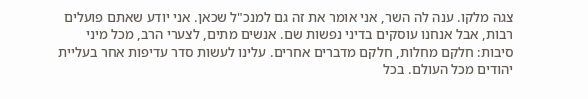צגה מלקו. ענה לה השר, אני אומר את זה גם למנכ"ל שכאן. אני יודע שאתם פועלים רבות, אבל אנחנו עוסקים בדיני נפשות שם. אנשים מתים, לצערי הרב, מכל מיני סיבות: חלקם מחלות, חלקם מדברים אחרים. עלינו לעשות סדר עדיפות אחר בעליית יהודים מכל העולם. בכל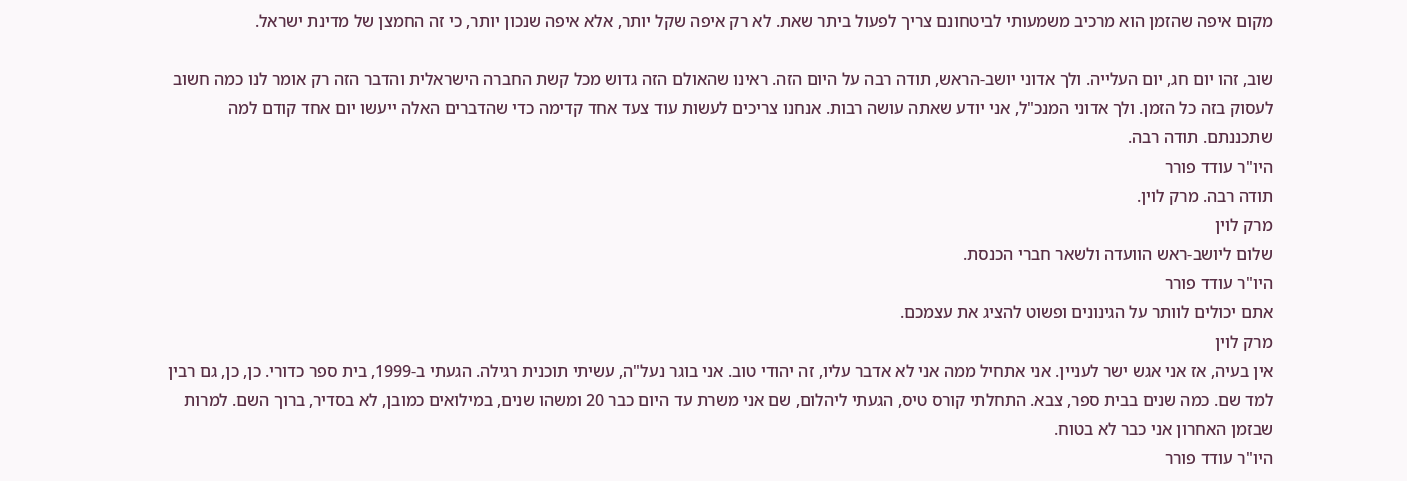מקום איפה שהזמן הוא מרכיב משמעותי לביטחונם צריך לפעול ביתר שאת. לא רק איפה שקל יותר, אלא איפה שנכון יותר, כי זה החמצן של מדינת ישראל.

שוב, זהו יום חג, יום העלייה. ולך אדוני יושב-הראש, תודה רבה על היום הזה. ראינו שהאולם הזה גדוש מכל קשת החברה הישראלית והדבר הזה רק אומר לנו כמה חשוב לעסוק בזה כל הזמן. ולך אדוני המנכ"ל, אני יודע שאתה עושה רבות. אנחנו צריכים לעשות עוד צעד אחד קדימה כדי שהדברים האלה ייעשו יום אחד קודם למה שתכננתם. תודה רבה.
היו"ר עודד פורר
תודה רבה. מרק לוין.
מרק לוין
שלום ליושב-ראש הוועדה ולשאר חברי הכנסת.
היו"ר עודד פורר
אתם יכולים לוותר על הגינונים ופשוט להציג את עצמכם.
מרק לוין
אין בעיה, אז אני אגש ישר לעניין. אני אתחיל ממה אני לא אדבר עליו, זה יהודי טוב. אני בוגר נעל"ה, עשיתי תוכנית רגילה. הגעתי ב-1999, בית ספר כדורי. כן, כן, גם רבין למד שם. כמה שנים בבית ספר, צבא. התחלתי קורס טיס, הגעתי ליהלום, שם אני משרת עד היום כבר 20 ומשהו שנים, במילואים כמובן, לא בסדיר, ברוך השם. למרות שבזמן האחרון אני כבר לא בטוח.
היו"ר עודד פורר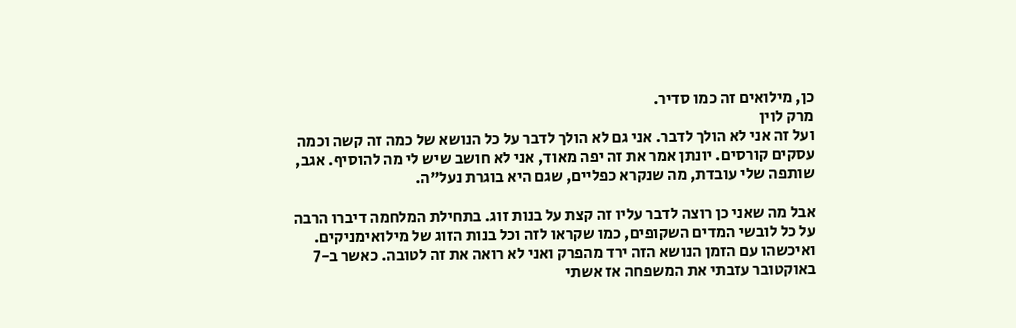כן, מילואים זה כמו סדיר.
מרק לוין
ועל זה אני לא הולך לדבר. אני גם לא הולך לדבר על כל הנושא של כמה זה קשה וכמה עסקים קורסים. יונתן אמר את זה יפה מאוד, אני לא חושב שיש לי מה להוסיף. אגב, שותפה שלי עובדת, מה שנקרא כפליים, שגם היא בוגרת נעל"ה.

אבל מה שאני כן רוצה לדבר עליו זה קצת על בנות זוג. בתחילת המלחמה דיברו הרבה על כל לובשי המדים השקופים, כמו שקראו לזה וכל בנות הזוג של מילואימניקים. ואיכשהו עם הזמן הנושא הזה ירד מהפרק ואני לא רואה את זה לטובה. כאשר ב-7 באוקטובר עזבתי את המשפחה אז אשתי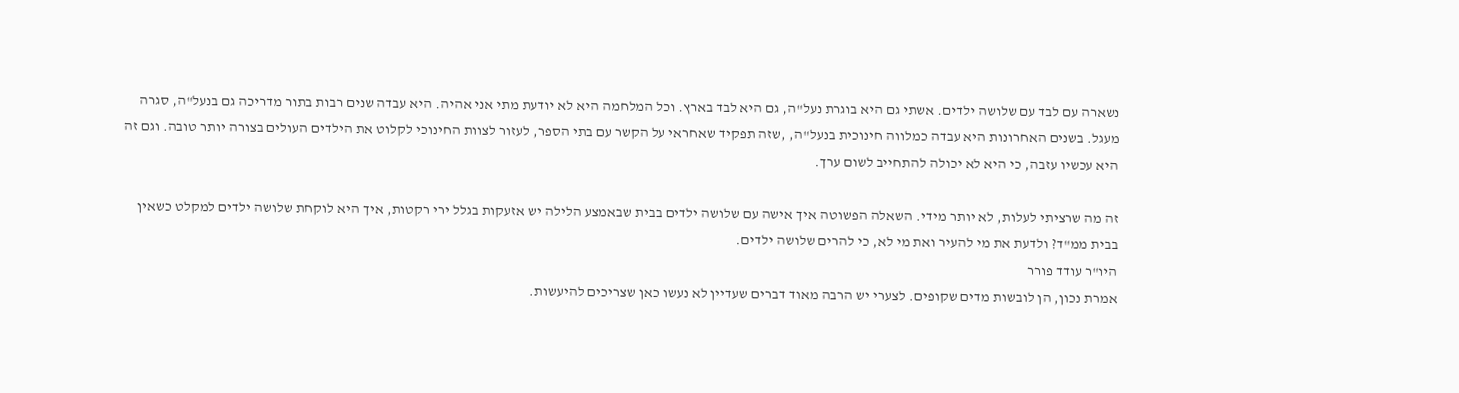נשארה עם לבד עם שלושה ילדים. אשתי גם היא בוגרת נעל"ה, גם היא לבד בארץ. וכל המלחמה היא לא יודעת מתי אני אהיה. היא עבדה שנים רבות בתור מדריכה גם בנעל"ה, סגרה מעגל. בשנים האחרונות היא עבדה כמלווה חינוכית בנעל"ה, ,שזה תפקיד שאחראי על הקשר עם בתי הספר, לעזור לצוות החינוכי לקלוט את הילדים העולים בצורה יותר טובה. וגם זה היא עכשיו עזבה, כי היא לא יכולה להתחייב לשום ערך.

זה מה שרציתי לעלות, לא יותר מידי. השאלה הפשוטה איך אישה עם שלושה ילדים בבית שבאמצע הלילה יש אזעקות בגלל ירי רקטות, איך היא לוקחת שלושה ילדים למקלט כשאין בבית ממ"ד? ולדעת את מי להעיר ואת מי לא, כי להרים שלושה ילדים.
היו"ר עודד פורר
אמרת נכון, הן לובשות מדים שקופים. לצערי יש הרבה מאוד דברים שעדיין לא נעשו כאן שצריכים להיעשות.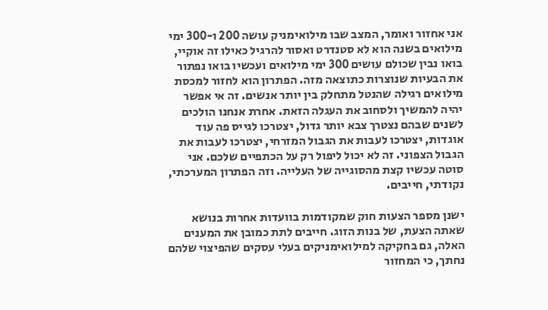אני אחזור ואומר, המצב שבו מילואימניק עושה 200 ו-300 ימי מילואים בשנה הוא לא סטנדרט ואסור להרגיל כאילו זה אוקיי, בואו נבין שכולם עושים 300 ימי מילואים ועכשיו בואו נפתור את הבעיות שנוצרות כתוצאה מזה. הפתרון הוא לחזור למכסת מילואים רגילה שהנטל מתחלק בין יותר אנשים. זה אי אפשר יהיה להמשיך ולסחוב את העגלה הזאת. אחרת אנחנו הולכים לשנים שבהם נצטרך צבא יותר גדול, יצטרכו לגייס פה עוד אוגדות, יצטרכו לעבות את הגבול המזרחי, יצטרכו לעבות את הגבול הצפוני. זה לא יכול ליפול רק על הכתפיים שלכם. אני סוטה עכשיו קצת מהסוגייה של העלייה. וזה הפתרון המערכתי, נקודתי, חייבים.

ישנן מספר הצעות חוק שמקודמות בוועדות אחרות בנושא שאתה הצעת, של בנות הזוג. חייבים לתת כמובן את המענים האלה, גם בחקיקה למילואימניקים בעלי עסקים שהפיצוי שלהם נחתך, כי המחזור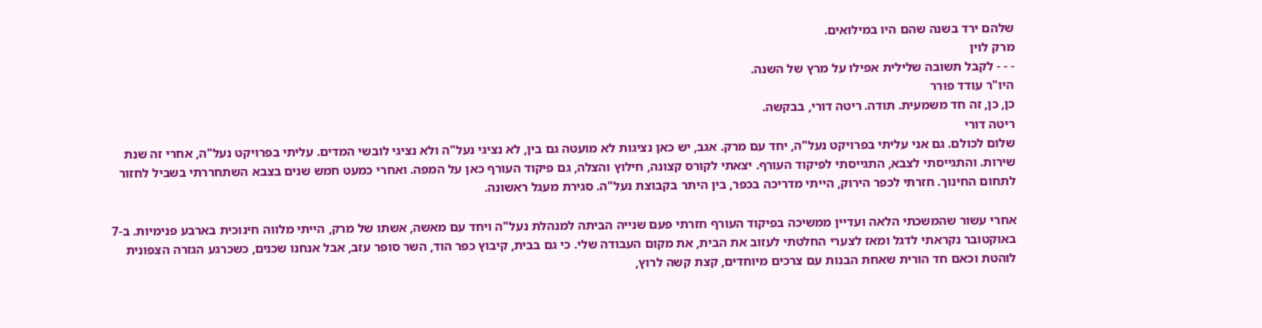שלהם ירד בשנה שהם היו במילואים.
מרק לוין
- - - לקבל תשובה שלילית אפילו על מרץ של השנה.
היו"ר עודד פורר
כן, כן, זה חד משמעית. תודה. ריטה דורי, בבקשה.
ריטה דורי
שלום לכולם. גם אני עליתי בפרויקט נעל"ה, יחד עם מרק. אגב, יש כאן נציגות לא מועטה גם בין, לא נציגי נעל"ה ולא נציגי לובשי המדים. עליתי בפרויקט נעל"ה, אחרי זה שנת שירות. והתגייסתי לצבא, התגייסתי לפיקוד העורף. יצאתי לקורס קצונה, חילוץ והצלה, גם פיקוד העורף כאן על המפה. ואחרי כמעט חמש שנים בצבא השתחררתי בשביל לחזור לתחום החינוך. חזרתי לכפר הירוק, הייתי מדריכה בכפר, בין היתר בקבוצת נעל"ה. סגירת מעגל ראשונה.

אחרי עשור שהמשכתי הלאה ועדיין ממשיכה בפיקוד העורף חזרתי פעם שנייה הביתה למנהלת נעל"ה ויחד עם מאשה, אשתו של מרק, הייתי מלווה חינוכית בארבע פנימיות. ב-7 באוקטובר נקראתי לדגל ומאז לצערי החלטתי לעזוב את הבית, את מקום העבודה שלי. כי גם בבית, קיבוץ כפר הוד, השר סופר עזב, אבל אנחנו שכנים, כשכרגע הגזרה הצפונית לוהטת וכאם חד הורית שאחת הבנות עם צרכים מיוחדים, קצת קשה לרוץ,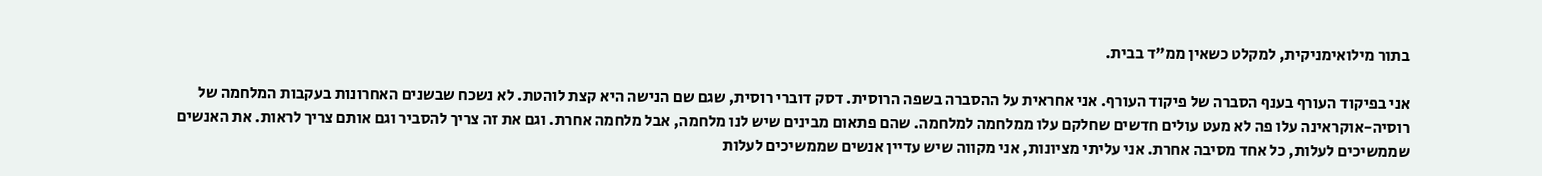בתור מילואימניקית, למקלט כשאין ממ"ד בבית.

אני בפיקוד העורף בענף הסברה של פיקוד העורף. אני אחראית על ההסברה בשפה הרוסית. דסק דוברי רוסית, שגם שם הנישה היא קצת לוהטת. לא נשכח שבשנים האחרונות בעקבות המלחמה של רוסיה-אוקראינה עלו פה לא מעט עולים חדשים שחלקם עלו ממלחמה למלחמה. שהם פתאום מבינים שיש לנו מלחמה, אבל מלחמה אחרת. וגם את זה צריך להסביר וגם אותם צריך לראות. את האנשים שממשיכים לעלות, כל אחד מסיבה אחרת. אני עליתי מציונות, אני מקווה שיש עדיין אנשים שממשיכים לעלות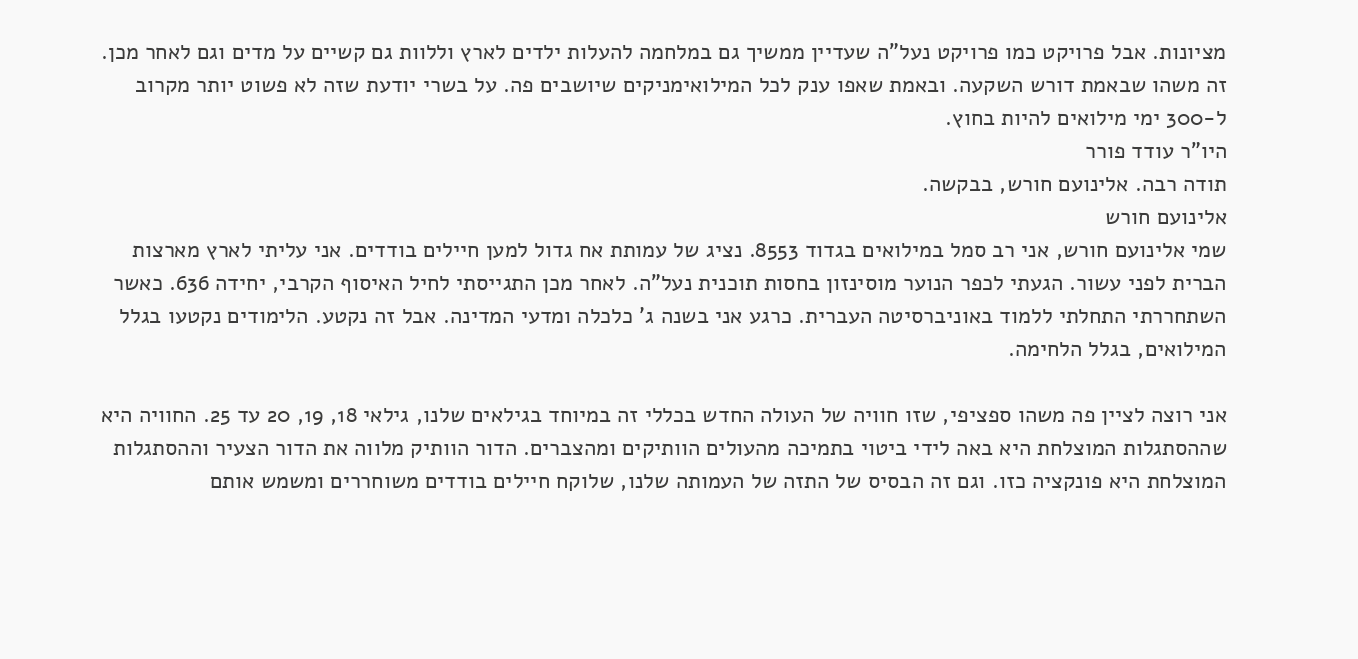מציונות. אבל פרויקט כמו פרויקט נעל"ה שעדיין ממשיך גם במלחמה להעלות ילדים לארץ וללוות גם קשיים על מדים וגם לאחר מכן. זה משהו שבאמת דורש השקעה. ובאמת שאפו ענק לכל המילואימניקים שיושבים פה. על בשרי יודעת שזה לא פשוט יותר מקרוב ל-300 ימי מילואים להיות בחוץ.
היו"ר עודד פורר
תודה רבה. אלינועם חורש, בבקשה.
אלינועם חורש
שמי אלינועם חורש, אני רב סמל במילואים בגדוד 8553. נציג של עמותת אח גדול למען חיילים בודדים. אני עליתי לארץ מארצות הברית לפני עשור. הגעתי לכפר הנוער מוסינזון בחסות תוכנית נעל"ה. לאחר מכן התגייסתי לחיל האיסוף הקרבי, יחידה 636. כאשר השתחררתי התחלתי ללמוד באוניברסיטה העברית. כרגע אני בשנה ג' כלכלה ומדעי המדינה. אבל זה נקטע. הלימודים נקטעו בגלל המילואים, בגלל הלחימה.

אני רוצה לציין פה משהו ספציפי, שזו חוויה של העולה החדש בכללי זה במיוחד בגילאים שלנו, גילאי 18, 19, 20 עד 25. החוויה היא שההסתגלות המוצלחת היא באה לידי ביטוי בתמיכה מהעולים הוותיקים ומהצברים. הדור הוותיק מלווה את הדור הצעיר וההסתגלות המוצלחת היא פונקציה כזו. וגם זה הבסיס של התזה של העמותה שלנו, שלוקח חיילים בודדים משוחררים ומשמש אותם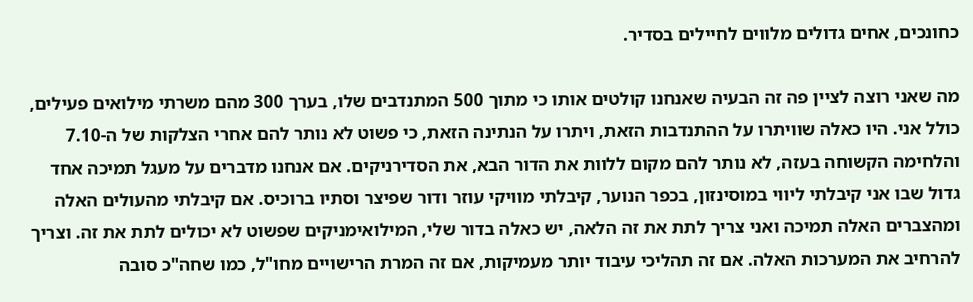כחונכים, אחים גדולים מלווים לחיילים בסדיר.

מה שאני רוצה לציין פה זה הבעיה שאנחנו קולטים אותו כי מתוך 500 המתנדבים שלו, בערך 300 מהם משרתי מילואים פעילים, כולל אני. היו כאלה שוויתרו על ההתנדבות הזאת, ויתרו על הנתינה הזאת, כי פשוט לא נותר להם אחרי הצלקות של ה-7.10 והלחימה הקשוחה בעזה, לא נותר להם מקום ללוות את הדור הבא, את הסדירניקים. אם אנחנו מדברים על מעגל תמיכה אחד גדול שבו אני קיבלתי ליווי במוסינזון, בכפר הנוער, קיבלתי מוויקי עוזר ודור שפיצר וסתיו ברוכיס. אם קיבלתי מהעולים האלה ומהצברים האלה תמיכה ואני צריך לתת את זה הלאה, יש כאלה בדור שלי, המילואימניקים שפשוט לא יכולים לתת את זה. וצריך להרחיב את המערכות האלה. אם זה תהליכי עיבוד יותר מעמיקות, אם זה המרת הרישויים מחו"ל, כמו שחה"כ סובה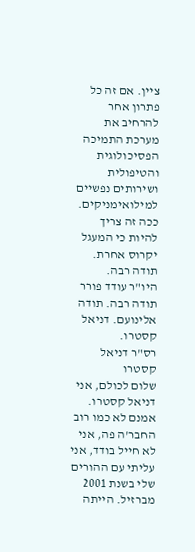ציין. אם זה כל פתרון אחר להרחיב את מערכת התמיכה הפסיכולוגית והטיפולית ושירותים נפשיים למילואימניקים. ככה זה צריך להיות כי המעגל יקרוס אחרת. תודה רבה.
היו"ר עודד פורר
תודה רבה. תודה אלינועם. דניאל קסטרו.
רס"ר דניאל קסטרו
שלום לכולם, אני דניאל קסטרו. אמנם לא כמו רוב החבר'ה פה, אני לא חייל בודד, אני עליתי עם ההורים שלי בשנת 2001 מברזיל. הייתה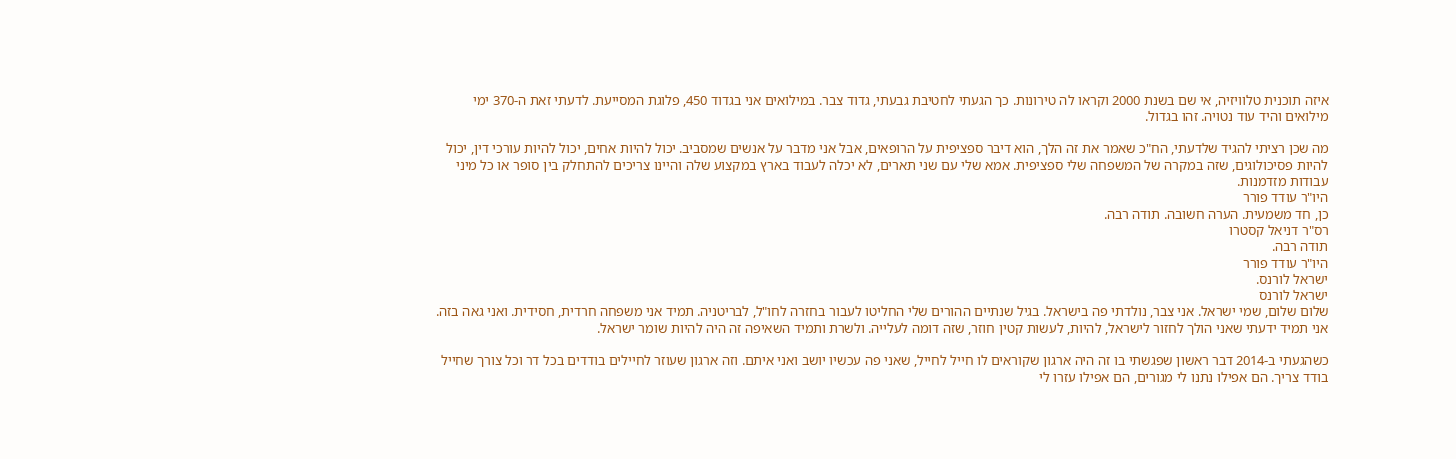איזה תוכנית טלוויזיה, אי שם בשנת 2000 וקראו לה טירונות. כך הגעתי לחטיבת גבעתי, גדוד צבר. במילואים אני בגדוד 450, פלוגת המסייעת. לדעתי זאת ה-370 ימי מילואים והיד עוד נטויה. זהו בגדול.

מה שכן רציתי להגיד שלדעתי, הח"כ שאמר את זה הלך, הוא דיבר ספציפית על הרופאים, אבל אני מדבר על אנשים שמסביב. יכול להיות אחים, יכול להיות עורכי דין, יכול להיות פסיכולוגים, שזה במקרה של המשפחה שלי ספציפית. אמא שלי עם שני תארים, לא יכלה לעבוד בארץ במקצוע שלה והיינו צריכים להתחלק בין סופר או כל מיני עבודות מזדמנות.
היו"ר עודד פורר
כן, חד משמעית. הערה חשובה. תודה רבה.
רס"ר דניאל קסטרו
תודה רבה.
היו"ר עודד פורר
ישראל לורנס.
ישראל לורנס
שלום שלום, שמי ישראל. אני צבר, נולדתי פה בישראל. בגיל שנתיים ההורים שלי החליטו לעבור בחזרה לחו"ל, לבריטניה. תמיד אני משפחה חרדית, חסידית. ואני גאה בזה. אני תמיד ידעתי שאני הולך לחזור לישראל, להיות, לעשות קטין חוזר, שזה דומה לעלייה. ולשרת ותמיד השאיפה זה היה להיות שומר ישראל.

כשהגעתי ב-2014 דבר ראשון שפגשתי בו זה היה ארגון שקוראים לו חייל לחייל, שאני פה עכשיו יושב ואני איתם. וזה ארגון שעוזר לחיילים בודדים בכל דר וכל צורך שחייל בודד צריך. הם אפילו נתנו לי מגורים, הם אפילו עזרו לי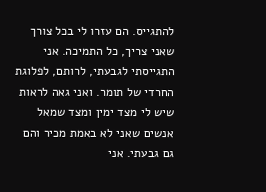להתגייס. הם עזרו לי בכל צורך שאני צריך, כל התמיכה. אני התגייסתי לגבעתי, לרותם, לפלוגת החרדי של תומר. ואני גאה לראות שיש לי מצד ימין ומצד שמאל אנשים שאני לא באמת מכיר והם גם גבעתי. אני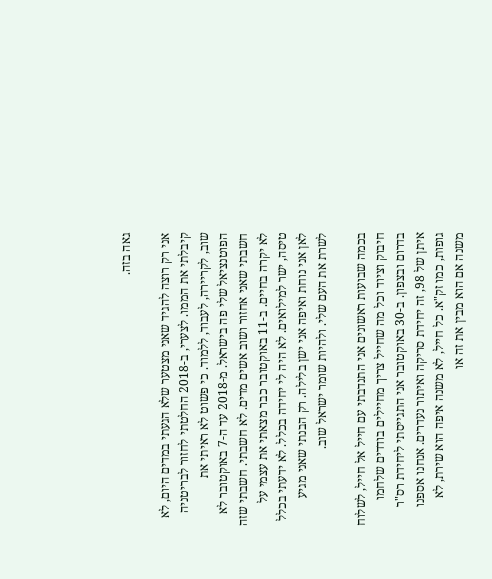גאה בזה.

אני רק רוצה להגיד שאני מצטער שלא הגעתי במדים היום, לא קיבלתי את הממו. לצערי, ב-2018 החלטתי לחזור לבריטניה שוב, לקריירה, לעבוד, ללמוד. כי פשוט לא ראיתי את הפוטנציאל שלי פה בישראל. מ-2018 עד ה-7 באוקטובר לא חשבתי שאני אחזור ושוב אשים מדים. לא חשבתי. חשבתי שזה לא יקרה בחיים. ב-11 באוקטובר כבר מצאתי את עצמי על טיסה, ישר למילואים. לא היה לי יחידה בכלל. לא ידעתי בכלל לאן אני נוחת ואיפה אני ישן בלילה. רק הבנתי שאני מגיע לשרת את העם שלי. ולהיות שומר ישראל שוב.

בכמה שבועות ראשונים אני התנדבתי עם חייל אל חייל, לשלוח חיבוק וציוד וכל מה שחייל צריך מחיילים בודדים שלחמו בדרום ובצפון. ב-30 באוקטובר אני התגייסתי ליחידת רס"ר איתן של 98, זה יחידת סריקה ואיתור נעדרים. אנחנו אספנו גופות, כמו זק"א. כל חייל, לא משנה איפה הוא שירת, לא משנה אם הוא מבין את זה או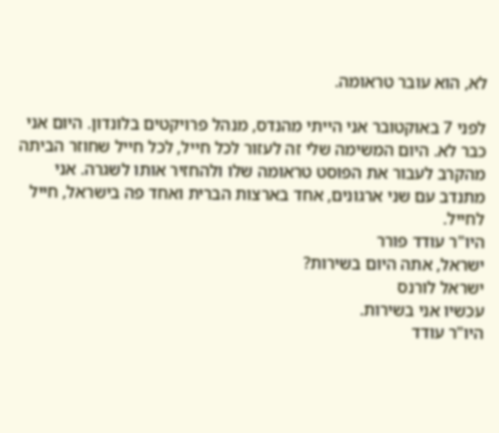לא, הוא עובר טראומה.

לפני 7 באוקטובר אני הייתי מהנדס, מנהל פרויקטים בלונדון. היום אני כבר לא. היום המשימה שלי זה לעזור לכל חייל, לכל חייל שחוזר הביתה מהקרב לעבור את הפוסט טראומה שלו ולהחזיר אותו לשגרה. אני מתנדב עם שני ארגונים, אחד בארצות הברית ואחד פה בישראל, חייל לחייל.
היו"ר עודד פורר
ישראל, אתה היום בשירות?
ישראל לורנס
עכשיו אני בשירות.
היו"ר עודד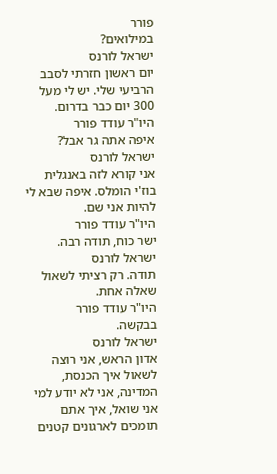פורר
במילואים?
ישראל לורנס
יום ראשון חזרתי לסבב הרביעי שלי. יש לי מעל 300 יום כבר בדרום.
היו"ר עודד פורר
איפה אתה גר אבל?
ישראל לורנס
אני קורא לזה באנגלית בוז'י הומלס. איפה שבא לי להיות אני שם.
היו"ר עודד פורר
ישר כוח, תודה רבה.
ישראל לורנס
תודה. רק רציתי לשאול שאלה אחת.
היו"ר עודד פורר
בבקשה.
ישראל לורנס
אדון הראש, אני רוצה לשאול איך הכנסת, המדינה, אני לא יודע למי אני שואל, איך אתם תומכים לארגונים קטנים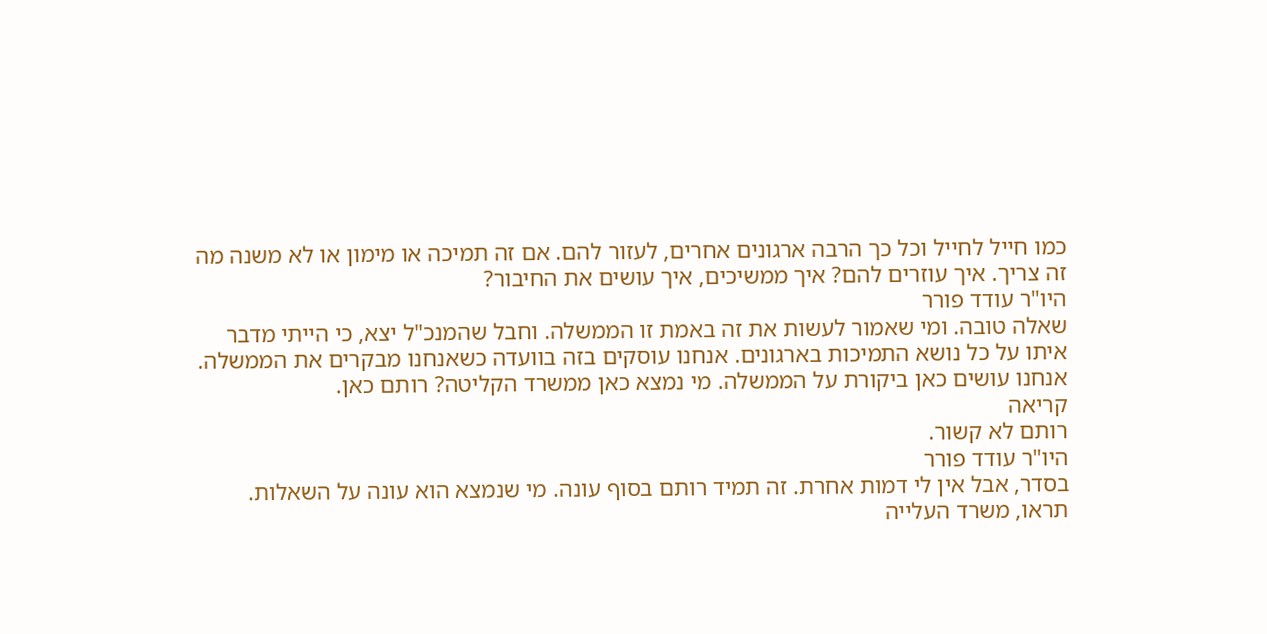כמו חייל לחייל וכל כך הרבה ארגונים אחרים, לעזור להם. אם זה תמיכה או מימון או לא משנה מה זה צריך. איך עוזרים להם? איך ממשיכים, איך עושים את החיבור?
היו"ר עודד פורר
שאלה טובה. ומי שאמור לעשות את זה באמת זו הממשלה. וחבל שהמנכ"ל יצא, כי הייתי מדבר איתו על כל נושא התמיכות בארגונים. אנחנו עוסקים בזה בוועדה כשאנחנו מבקרים את הממשלה. אנחנו עושים כאן ביקורת על הממשלה. מי נמצא כאן ממשרד הקליטה? רותם כאן.
קריאה
רותם לא קשור.
היו"ר עודד פורר
בסדר, אבל אין לי דמות אחרת. זה תמיד רותם בסוף עונה. מי שנמצא הוא עונה על השאלות. תראו, משרד העלייה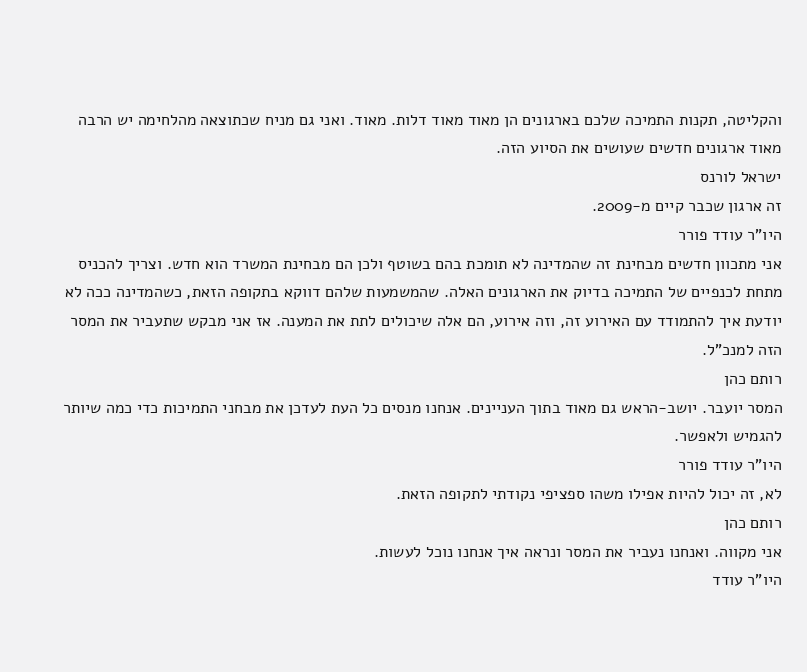והקליטה, תקנות התמיכה שלכם בארגונים הן מאוד מאוד דלות. מאוד. ואני גם מניח שכתוצאה מהלחימה יש הרבה מאוד ארגונים חדשים שעושים את הסיוע הזה.
ישראל לורנס
זה ארגון שכבר קיים מ-2009.
היו"ר עודד פורר
אני מתכוון חדשים מבחינת זה שהמדינה לא תומכת בהם בשוטף ולכן הם מבחינת המשרד הוא חדש. וצריך להכניס מתחת לכנפיים של התמיכה בדיוק את הארגונים האלה. שהמשמעות שלהם דווקא בתקופה הזאת, כשהמדינה ככה לא יודעת איך להתמודד עם האירוע זה, וזה אירוע, הם אלה שיכולים לתת את המענה. אז אני מבקש שתעביר את המסר הזה למנכ"ל.
רותם כהן
המסר יועבר. יושב-הראש גם מאוד בתוך העניינים. אנחנו מנסים כל העת לעדכן את מבחני התמיכות כדי כמה שיותר להגמיש ולאפשר.
היו"ר עודד פורר
לא, זה יכול להיות אפילו משהו ספציפי נקודתי לתקופה הזאת.
רותם כהן
אני מקווה. ואנחנו נעביר את המסר ונראה איך אנחנו נוכל לעשות.
היו"ר עודד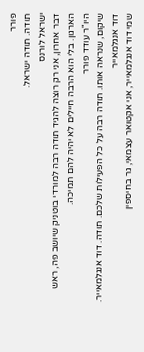פורר
תודה. תודה ישראל.
ישראל לורנס
דבר אחרון, אני רק רוצה להגיד תודה רבה למורדי בוטניק שיושב פה, ראש הארגון. בלי הוא הרבה חיילים לא יהיה להם תמיכה.
היו"ר עודד פורר
שיקום, שנראה אותו. תודה רבה על כל הפעילות שלכם. תודה. דוד אנגלמאייר.
דוד אנגלמאייר
שמי דוד אנגלמאייר, אני אקטואר עצמאי, גר בחיספין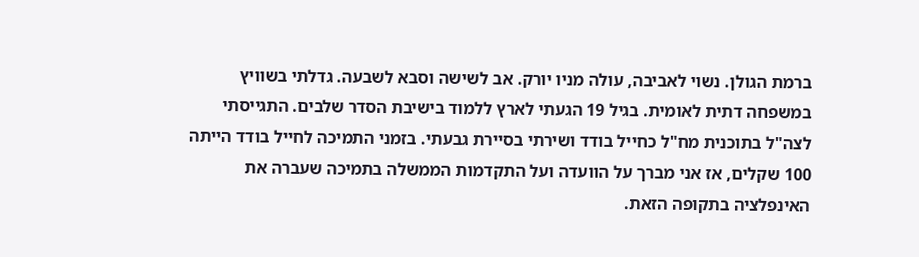ברמת הגולן. נשוי לאביבה, עולה מניו יורק. אב לשישה וסבא לשבעה. גדלתי בשוויץ במשפחה דתית לאומית. בגיל 19 הגעתי לארץ ללמוד בישיבת הסדר שלבים. התגייסתי לצה"ל בתוכנית מח"ל כחייל בודד ושירתי בסיירת גבעתי. בזמני התמיכה לחייל בודד הייתה 100 שקלים, אז אני מברך על הוועדה ועל התקדמות הממשלה בתמיכה שעברה את האינפלציה בתקופה הזאת.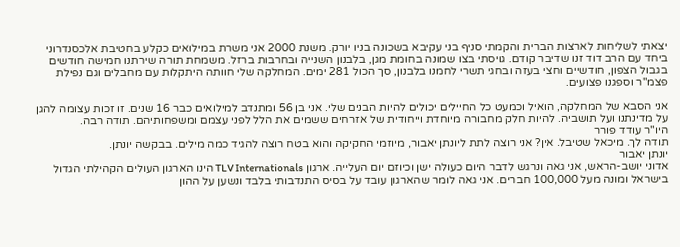יצאתי לשליחות לארצות הברית והקמתי סניף בני עקיבא בשכונה בניו יורק. משנת 2000 אני משרת במילואים כקלע בחטיבת אלכסנדרוני ביחד עם הרב דוד זנו שדיבר קודם. גויסתי בצו שמונה בחומת מגן, בלבנון השנייה ובחרבות ברזל. משמחת תורה שירתנו חמישה חודשים בגבול הצפון, חודשיים וחצי בעזה ובחגי תשרי לחמנו בלבנון, סך הכול 281 ימים. המחלקה שלי חוותה היתקלות עם מחבלים וגם נפילת פצמ"ר וספגנו פצועים.

אני הסבא של המחלקה, הואיל וכמעט כל החיילים יכולים להיות הבנים שלי. אני בן 56 ומתנדב למילואים כבר 16 שנים. זו זכות עצומה להגן על מדינתנו ועל תושביה. להיות חלק מחבורה מיוחדת וייחודית של אזרחים ששמים את הלל לפני עצמם ומשפחותיהם. תודה רבה.
היו"ר עודד פורר
תודה לך. מיכאל שטיבל. אין? אני רוצה לתת ליונתן יאבור, מיוזמי החקיקה והוא בטח רוצה להגיד כמה מילים. בבקשה יונתן.
יונתן יאבור
אדוני יושב-הראש, אני גאה ונרגש לדבר היום כעולה ישן וכיוזם יום העלייה. ארגון TLV Internationals הינו הארגון העולים הקהילתי הגדול בישראל ומונה מעל 100,000 חברים. אני גאה לומר שהארגון עובד על בסיס התנדבותי בלבד ונשען על ההון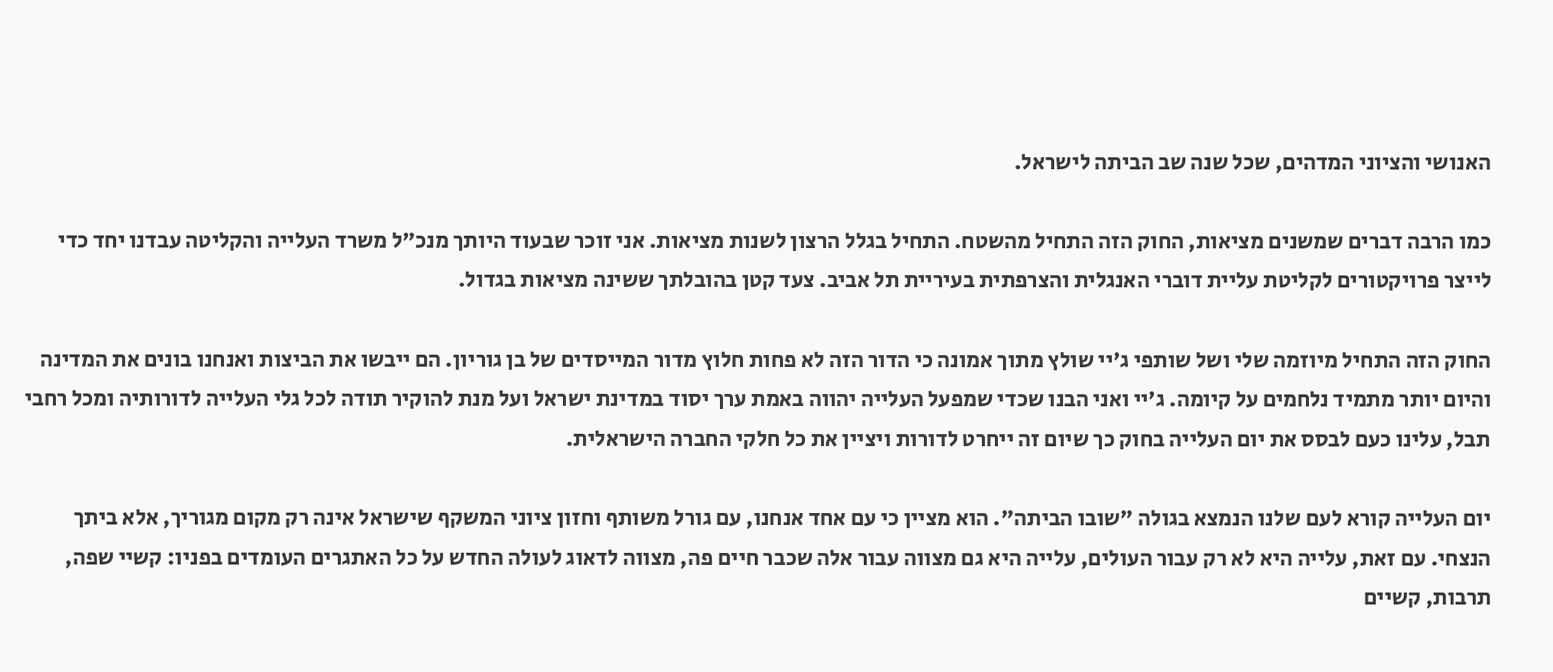האנושי והציוני המדהים, שכל שנה שב הביתה לישראל.

כמו הרבה דברים שמשנים מציאות, החוק הזה התחיל מהשטח. התחיל בגלל הרצון לשנות מציאות. אני זוכר שבעוד היותך מנכ"ל משרד העלייה והקליטה עבדנו יחד כדי לייצר פרויקטורים לקליטת עליית דוברי האנגלית והצרפתית בעיריית תל אביב. צעד קטן בהובלתך ששינה מציאות בגדול.

החוק הזה התחיל מיוזמה שלי ושל שותפי ג'יי שולץ מתוך אמונה כי הדור הזה לא פחות חלוץ מדור המייסדים של בן גוריון. הם ייבשו את הביצות ואנחנו בונים את המדינה והיום יותר מתמיד נלחמים על קיומה. ג'יי ואני הבנו שכדי שמפעל העלייה יהווה באמת ערך יסוד במדינת ישראל ועל מנת להוקיר תודה לכל גלי העלייה לדורותיה ומכל רחבי תבל, עלינו כעם לבסס את יום העלייה בחוק כך שיום זה ייחרט לדורות ויציין את כל חלקי החברה הישראלית.

יום העלייה קורא לעם שלנו הנמצא בגולה "שובו הביתה". הוא מציין כי עם אחד אנחנו, עם גורל משותף וחזון ציוני המשקף שישראל אינה רק מקום מגוריך, אלא ביתך הנצחי. עם זאת, עלייה היא לא רק עבור העולים, עלייה היא גם מצווה עבור אלה שכבר חיים פה, מצווה לדאוג לעולה החדש על כל האתגרים העומדים בפניו: קשיי שפה, תרבות, קשיים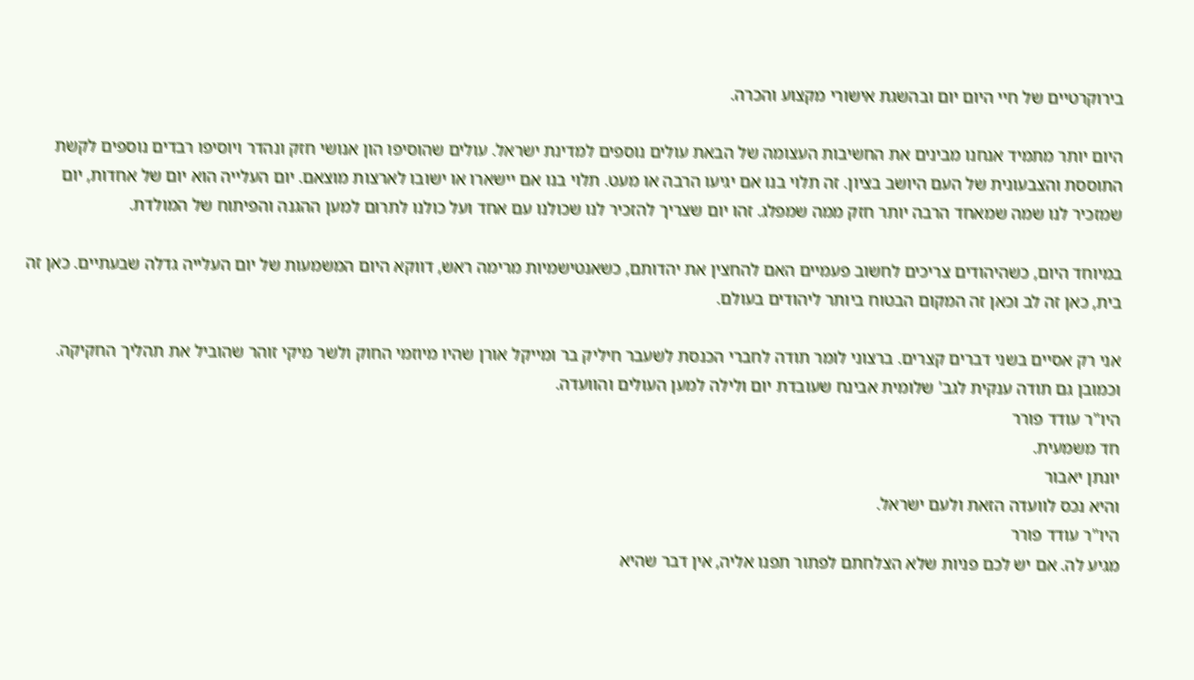בירוקרטיים של חיי היום יום ובהשגת אישורי מקצוע והכרה.

היום יותר מתמיד אנחנו מבינים את החשיבות העצומה של הבאת עולים נוספים למדינת ישראל. עולים שהוסיפו הון אנושי חזק ונהדר ויוסיפו רבדים נוספים לקשת התוססת והצבעונית של העם היושב בציון. זה תלוי בנו אם יגיעו הרבה או מעט. תלוי בנו אם יישארו או ישובו לארצות מוצאם. יום העלייה הוא יום של אחדות, יום שמזכיר לנו שמה שמאחד הרבה יותר חזק ממה שמפלג. זהו יום שצריך להזכיר לנו שכולנו עם אחד ועל כולנו לתרום למען ההגנה והפיתוח של המולדת.

במיוחד היום, כשהיהודים צריכים לחשוב פעמיים האם להחצין את יהדותם, כשאנטישמיות מרימה ראש, דווקא היום המשמעות של יום העלייה גדלה שבעתיים. כאן זה בית, כאן זה לב וכאן זה המקום הבטוח ביותר ליהודים בעולם.

אני רק אסיים בשני דברים קצרים. ברצוני לומר תודה לחברי הכנסת לשעבר חיליק בר ומייקל אורן שהיו מיוזמי החוק ולשר מיקי זוהר שהוביל את תהליך החקיקה. וכמובן גם תודה ענקית לגב' שלומית אבינח שעובדת יום ולילה למען העולים והוועדה.
היו"ר עודד פורר
חד משמעית.
יונתן יאבור
והיא נכס לוועדה הזאת ולעם ישראל.
היו"ר עודד פורר
מגיע לה. אם יש לכם פניות שלא הצלחתם לפתור תפנו אליה, אין דבר שהיא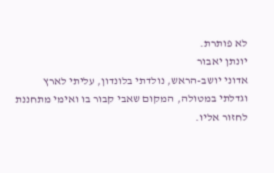לא פותרת.
יונתן יאבור
אדוני יושב-הראש, נולדתי בלונדון, עליתי לארץ וגדלתי במטולה, המקום שאבי קבור בו ואימי מתחננת לחזור אליו.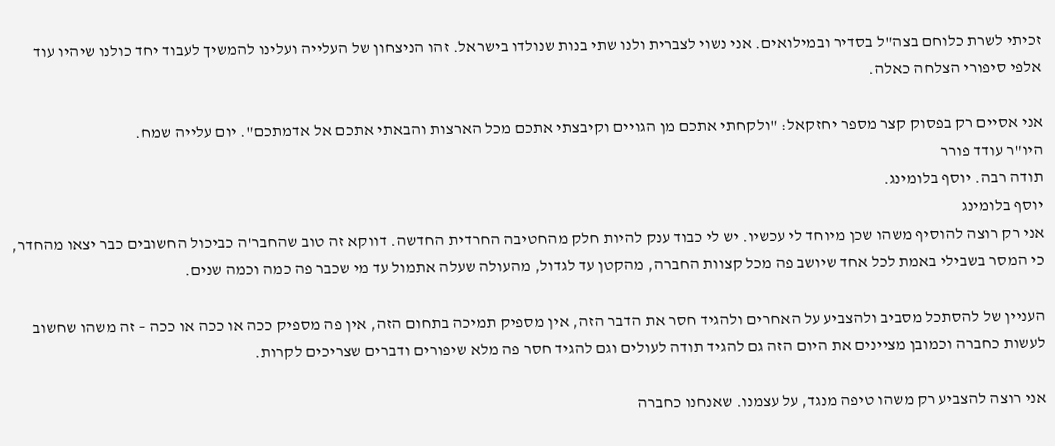זכיתי לשרת כלוחם בצה"ל בסדיר ובמילואים. אני נשוי לצברית ולנו שתי בנות שנולדו בישראל. זהו הניצחון של העלייה ועלינו להמשיך לעבוד יחד כולנו שיהיו עוד אלפי סיפורי הצלחה כאלה.

אני אסיים רק בפסוק קצר מספר יחזקאל: "ולקחתי אתכם מן הגויים וקיבצתי אתכם מכל הארצות והבאתי אתכם אל אדמתכם". יום עלייה שמח.
היו"ר עודד פורר
תודה רבה. יוסף בלומינג.
יוסף בלומינג
אני רק רוצה להוסיף משהו שכן מיוחד לי עכשיו. יש לי כבוד ענק להיות חלק מהחטיבה החרדית החדשה. דווקא זה טוב שהחבר'ה כביכול החשובים כבר יצאו מהחדר, כי המסר בשבילי באמת לכל אחד שיושב פה מכל קצוות החברה, מהקטן עד לגדול, מהעולה שעלה אתמול עד מי שכבר פה כמה וכמה שנים.

העניין של להסתכל מסביב ולהצביע על האחרים ולהגיד חסר את הדבר הזה, אין מספיק תמיכה בתחום הזה, אין פה מספיק ככה או ככה או ככה – זה משהו שחשוב לעשות כחברה וכמובן מציינים את היום הזה גם להגיד תודה לעולים וגם להגיד חסר פה מלא שיפורים ודברים שצריכים לקרות.

אני רוצה להצביע רק משהו טיפה מנגד, על עצמנו. שאנחנו כחברה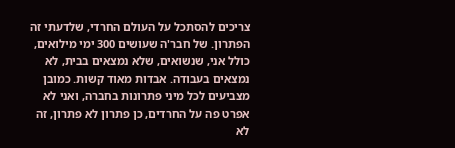צריכים להסתכל על העולם החרדי, שלדעתי זה הפתרון. של חבר'ה שעושים 300 ימי מילואים, כולל אני, שנשואים, שלא נמצאים בבית, לא נמצאים בעבודה. אבדות מאוד קשות. כמובן מצביעים לכל מיני פתרונות בחברה, ואני לא אפרט פה על החרדים, כן פתרון לא פתרון, זה לא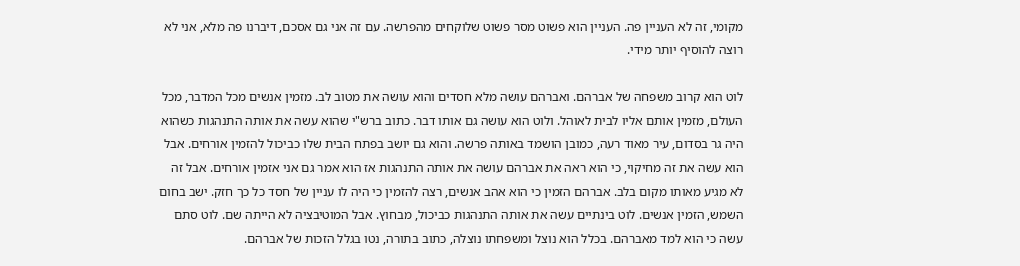מקומי, זה לא העניין פה. העניין הוא פשוט מסר פשוט שלוקחים מהפרשה. עם זה אני גם אסכם, דיברנו פה מלא, אני לא רוצה להוסיף יותר מידי.

לוט הוא קרוב משפחה של אברהם. ואברהם עושה מלא חסדים והוא עושה את מטוב לב. מזמין אנשים מכל המדבר, מכל העולם, מזמין אותם אליו לבית לאוהל. ולוט הוא עושה גם אותו דבר. כתוב ברש"י שהוא עשה את אותה התנהגות כשהוא היה גר בסדום, עיר מאוד רעה, כמובן הושמד באותה פרשה. והוא גם יושב בפתח הבית שלו כביכול להזמין אורחים. אבל הוא עשה את זה מחיקוי, כי הוא ראה את אברהם עושה את אותה התנהגות אז הוא אמר גם אני אזמין אורחים. אבל זה לא מגיע מאותו מקום בלב. אברהם הזמין כי הוא אהב אנשים, רצה להזמין כי היה לו עניין של חסד כל כך חזק. ישב בחום השמש, הזמין אנשים. לוט בינתיים עשה את אותה התנהגות כביכול, מבחוץ. אבל המוטיבציה לא הייתה שם. לוט סתם עשה כי הוא למד מאברהם. בכלל הוא נוצל ומשפחתו נוצלה, כתוב בתורה, נטו בגלל הזכות של אברהם.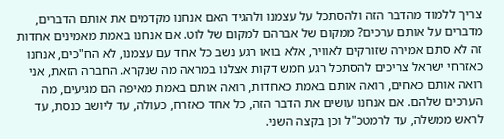צריך ללמוד מהדבר הזה ולהסתכל על עצמנו ולהגיד האם אנחנו מקדמים את אותם הדברים, מדברים על אותם ערכים? ממקום של אברהם למקום של לוט. אם אנחנו באמת מאמינים אחדות זה לא סתם אמירה שזורקים לאוויר, אלא בואו רגע נשב כל אחד עם עצמנו, לא הח"כים, אנחנו כאזרחי ישראל צריכים להסתכל רגע חמש דקות אצלנו במראה מה שנקרא. החברה הזאת, אני רואה אותם כאחים, רואה אותם באמת כאחדות, רואה אותם באמת מאיפה הם מגיעים, מה הערכים שלהם. אם אנחנו עושים את הדבר הזה, כל אחד כאזרח, כעולה, עד ליושב כנסת, עד לראש ממשלה, עד לרמטכ"ל וכן בקצה השני.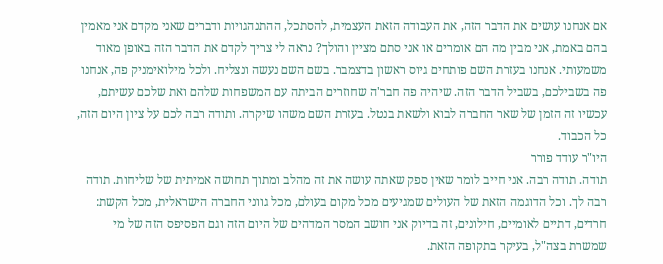אם אנחנו עושים את הדבר הזה, את העבודה הזאת העצמית, להסתכל, ההתנהגויות ודברים שאני מקדם אני מאמין בהם באמת, אני מבין מה הם אומרים או אני סתם מציין והולך? נראה לי צריך לקדם את הדבר הזה באופן מאוד משמעותי. אנחנו בעזרת השם פותחים גיוס ראשון בדצמבר. בשם השם נעשה ונצליח. ולכל מילואימניק פה, אנחנו פה בשבילכם, בשביל הדבר הזה. שיהיה פה חבר'ה שחוזרים הביתה עם המשפחות שלהם ואת שלכם עשיתם, עכשיו זה הזמן של שאר החברה לבוא ולשאת בנטל. בעזרת השם משהו שיקרה. ותודה רבה לכם על ציון היום הזה, כל הכבוד.
היו"ר עודד פורר
תודה. תודה רבה. אני חייב לומר שאין ספק שאתה עושה את זה מהלב ומתוך תחושה אמיתית של שליחות. תודה רבה לך. וכל הדוגמה הזאת של העולים שמגיעים מכל מקום בעולם, מכל גווני החברה הישראלית, מכל הקשת: חרדים, דתיים לאומיים, חילונים, זה בדיוק אני חושב המסר המדהים של היום הזה וגם הפסיפס הזה של מי שמשרת בצה"ל, בעיקר בתקופה הזאת.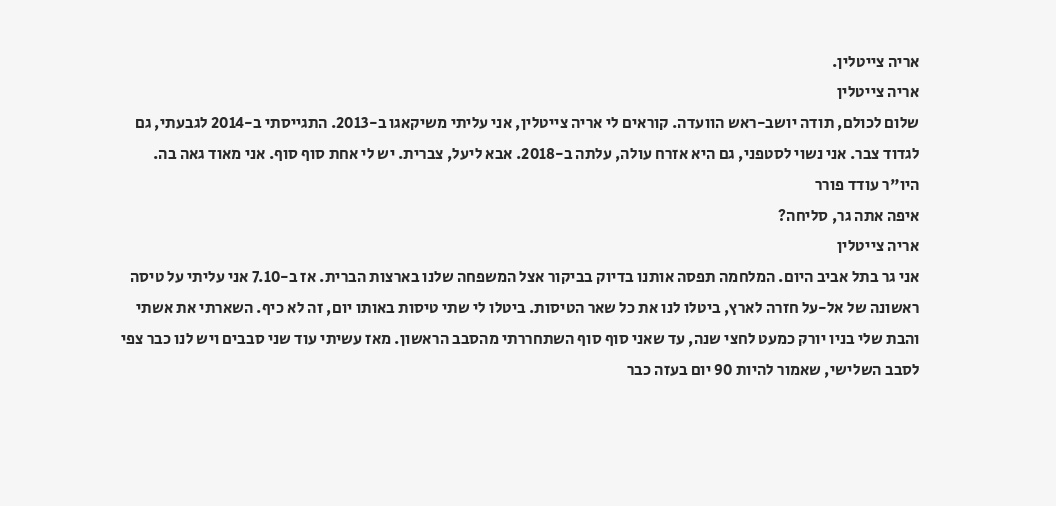אריה צייטלין.
אריה צייטלין
שלום לכולם, תודה יושב-ראש הוועדה. קוראים לי אריה צייטלין, אני עליתי משיקאגו ב-2013. התגייסתי ב-2014 לגבעתי, גם לגדוד צבר. אני נשוי לסטפני, גם היא אזרח עולה, עלתה ב-2018. אבא ליעל, צברית. יש לי אחת סוף סוף. אני מאוד גאה בה.
היו"ר עודד פורר
איפה אתה גר, סליחה?
אריה צייטלין
אני גר בתל אביב היום. המלחמה תפסה אותנו בדיוק בביקור אצל המשפחה שלנו בארצות הברית. אז ב-7.10 אני עליתי על טיסה ראשונה של אל-על חזרה לארץ, ביטלו לנו את כל שאר הטיסות. ביטלו לי שתי טיסות באותו יום, זה לא כיף. השארתי את אשתי והבת שלי בניו יורק כמעט לחצי שנה, עד שאני סוף סוף השתחררתי מהסבב הראשון. מאז עשיתי עוד שני סבבים ויש לנו כבר צפי לסבב השלישי, שאמור להיות 90 יום בעזה כבר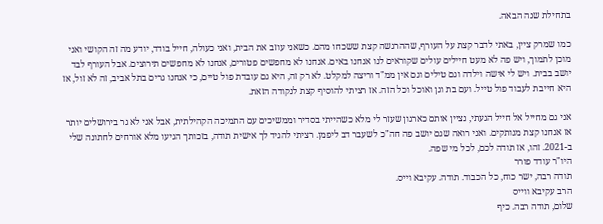בתחילת שנה הבאה.

כמו שמרק ציין, באתי לדבר קצת על העורף, שההרגשה קצת ששכחו מהם. כשאני עוזב את הבית, ואני כעולה, חייל בודד, יודע מה זה הקושי ואני מוכן לתמוך, ויש פה לא מעט חיילים עולים שקוראים לנו אנחנו באים. אנחנו לא מחפשים פטורים, אנחנו לא מחפשים תירוצים. אבל העורף לבד יושב בבית. ויש לי אישה וילדה וגם טילים וגם אין ממ"ד וריצה למקלט. לא רק זה, היא גם עובדת פול טיים, כי אנחנו גרים בתל אביב, זה לא זול, אז היא חייבת לעבוד פול טייל. ועם בת וגן ואוכל וכל הזה. אז רציתי להוסיף קצת לנקודה הזאת.

אני גם מחייל אל חייל הגעתי, נציין אותם כארגון שעזר לי מלא כשהייתי בסדיר וממשיכים עם התמיכה הקהילתית, אבל אני לא גר בירושלים יותר אז אנחנו קצת מנותקים. ואני רואה שגם יושב פה חה"כ לשעבר דב ליפמן. רציתי להגיד לך אישית תודה, בזכותך הגיעו מלא אורחים לחתונה שלי ב-2021. זהו, אז תודה לכם, לכל מי שפה.
היו"ר עודד פורר
תודה רבה, ישר כוח, כל הכבוד. תודה. עקיבא וייס.
הרב עקיבא ווייס
שלום, תודה רבה. כיף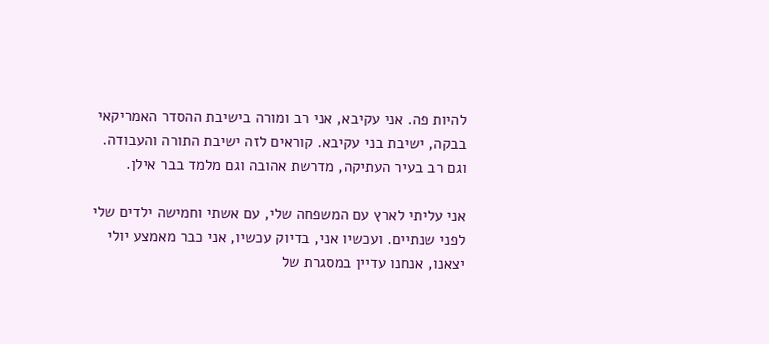להיות פה. אני עקיבא, אני רב ומורה בישיבת ההסדר האמריקאי בבקה, ישיבת בני עקיבא. קוראים לזה ישיבת התורה והעבודה. וגם רב בעיר העתיקה, מדרשת אהובה וגם מלמד בבר אילן.

אני עליתי לארץ עם המשפחה שלי, עם אשתי וחמישה ילדים שלי לפני שנתיים. ועכשיו אני, בדיוק עכשיו, אני כבר מאמצע יולי יצאנו, אנחנו עדיין במסגרת של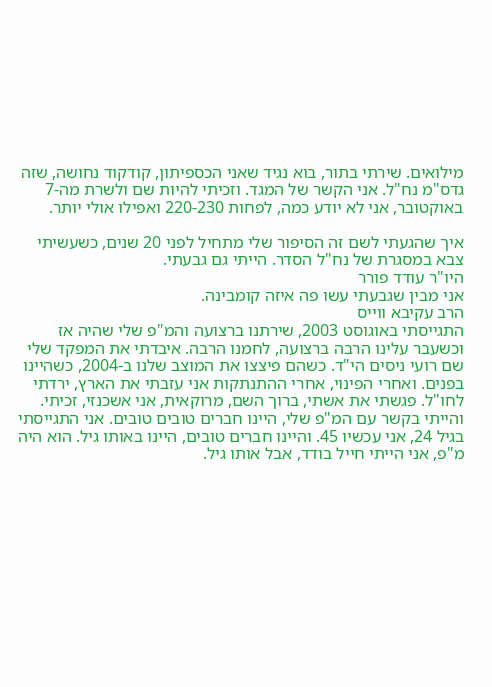מילואים. שירתי בתור, בוא נגיד שאני הכספיתון, קודקוד נחושה, שזה גדס"מ נח"ל. אני הקשר של המגד. וזכיתי להיות שם ולשרת מה-7 באוקטובר, אני לא יודע כמה, לפחות 220-230 ואפילו אולי יותר.

איך שהגעתי לשם זה הסיפור שלי מתחיל לפני 20 שנים, כשעשיתי צבא במסגרת של נח"ל הסדר. הייתי גם גבעתי.
היו"ר עודד פורר
אני מבין שגבעתי עשו פה איזה קומבינה.
הרב עקיבא ווייס
התגייסתי באוגוסט 2003, שירתנו ברצועה והמ"פ שלי שהיה אז וכשעבר עלינו הרבה ברצועה, לחמנו הרבה. איבדתי את המפקד שלי שם רועי ניסים הי"ד. כשהם פיצצו את המוצב שלנו ב-2004, כשהיינו בפנים. ואחרי הפינוי, אחרי ההתנתקות אני עזבתי את הארץ, ירדתי לחו"ל. פגשתי את אשתי, ברוך השם, מרוקאית, אני אשכנזי, זכיתי. והייתי בקשר עם המ"פ שלי, היינו חברים טובים טובים. אני התגייסתי בגיל 24, אני עכשיו 45. והיינו חברים טובים, היינו באותו גיל. הוא היה מ"פ, אני הייתי חייל בודד, אבל אותו גיל.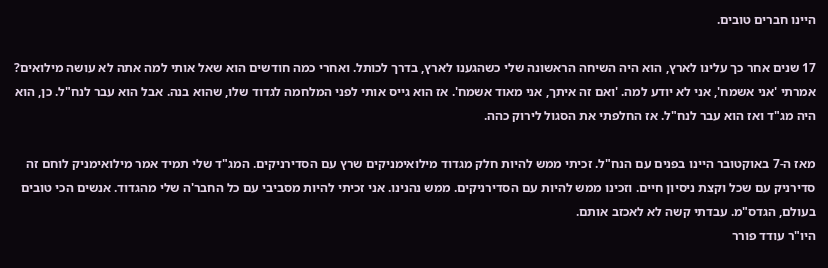היינו חברים טובים.

17 שנים אחר כך עלינו לארץ, הוא היה השיחה הראשונה שלי כשהגענו לארץ, בדרך לכותל. ואחרי כמה חודשים הוא שאל אותי למה אתה לא עושה מילואים? אמרתי 'אני אשמח', אני לא יודע למה. 'ואם זה איתך, אני מאוד אשמח'. אז הוא גייס אותי לפני המלחמה לגדוד שלו, שהוא בנה. אבל הוא עבר לנח"ל. כן, הוא היה מג"ד ואז הוא עבר לנח"ל. אז החלפתי את הסגול לירוק כהה.

מאז ה-7 באוקטובר היינו בפנים עם הנח"ל. זכיתי ממש להיות חלק מגדוד מילואימניקים שרץ עם הסדירניקים. המג"ד שלי תמיד אמר מילואימניק לוחם זה סדירניק עם שכל וקצת ניסיון חיים. וזכינו ממש להיות עם הסדירניקים. ממש נהנינו. אני זכיתי להיות מסביבי עם כל החבר'ה שלי מהגדוד. אנשים הכי טובים בעולם, הגדס"מ. עבדתי קשה לא לאכזב אותם.
היו"ר עודד פורר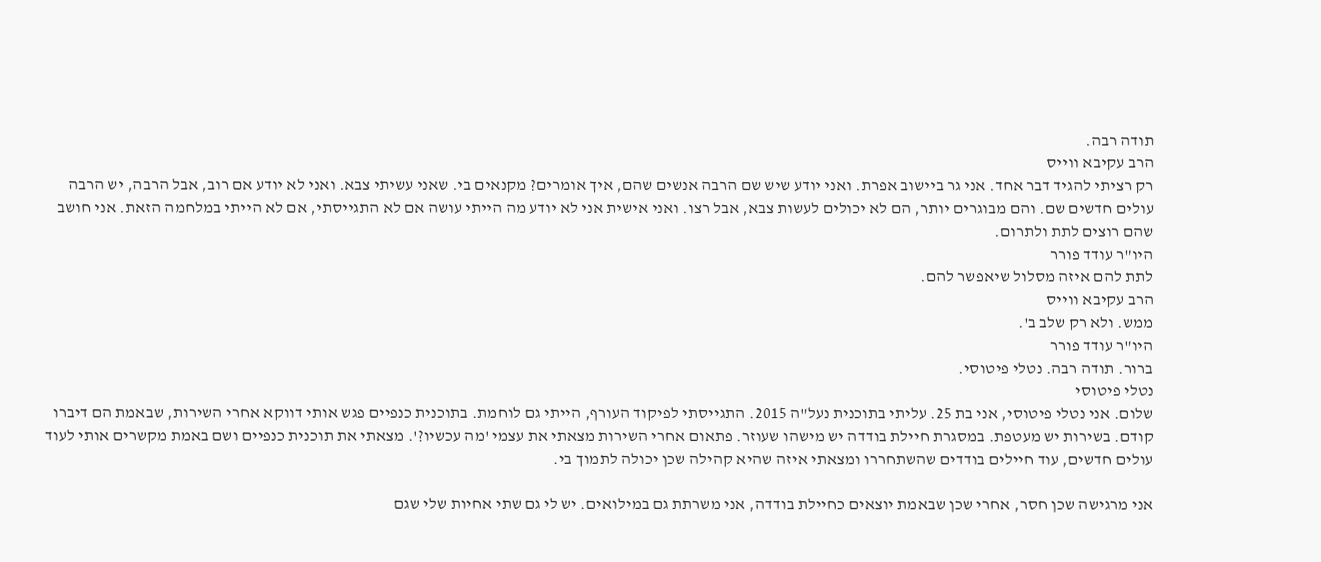תודה רבה.
הרב עקיבא ווייס
רק רציתי להגיד דבר אחד. אני גר ביישוב אפרת. ואני יודע שיש שם הרבה אנשים שהם, איך אומרים? מקנאים בי. שאני עשיתי צבא. ואני לא יודע אם רוב, אבל הרבה, יש הרבה עולים חדשים שם. והם מבוגרים יותר, הם לא יכולים לעשות צבא, אבל רצו. ואני אישית אני לא יודע מה הייתי עושה אם לא התגייסתי, אם לא הייתי במלחמה הזאת. אני חושב שהם רוצים לתת ולתרום.
היו"ר עודד פורר
לתת להם איזה מסלול שיאפשר להם.
הרב עקיבא ווייס
ממש. ולא רק שלב ב'.
היו"ר עודד פורר
ברור. תודה רבה. נטלי פיטוסי.
נטלי פיטוסי
שלום. אני נטלי פיטוסי, אני בת 25. עליתי בתוכנית נעל"ה 2015. התגייסתי לפיקוד העורף, הייתי גם לוחמת. בתוכנית כנפיים פגש אותי דווקא אחרי השירות, שבאמת הם דיברו קודם. בשירות יש מעטפת. במסגרת חיילת בודדה יש מישהו שעוזר. פתאום אחרי השירות מצאתי את עצמי 'מה עכשיו?'. מצאתי את תוכנית כנפיים ושם באמת מקשרים אותי לעוד עולים חדשים, עוד חיילים בודדים שהשתחררו ומצאתי איזה שהיא קהילה שכן יכולה לתמוך בי.

אני מרגישה שכן חסר, אחרי שכן שבאמת יוצאים כחיילת בודדה, אני משרתת גם במילואים. יש לי גם שתי אחיות שלי שגם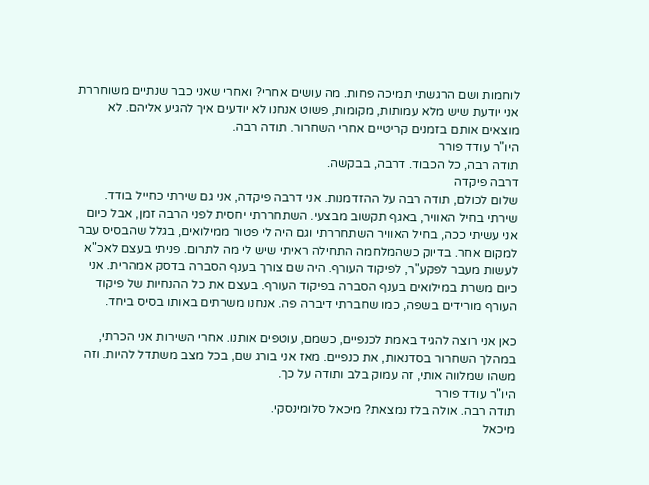לוחמות ושם הרגשתי תמיכה פחות. מה עושים אחרי? ואחרי שאני כבר שנתיים משוחררת אני יודעת שיש מלא עמותות, מקומות, פשוט אנחנו לא יודעים איך להגיע אליהם. לא מוצאים אותם בזמנים קריטיים אחרי השחרור. תודה רבה.
היו"ר עודד פורר
תודה רבה, כל הכבוד. דרבה, בבקשה.
דרבה פיקדה
שלום לכולם, תודה רבה על ההזדמנות. אני דרבה פיקדה, אני גם שירתי כחייל בודד. שירתי בחיל האוויר, באגף תקשוב מבצעי. השתחררתי יחסית לפני הרבה זמן, אבל כיום אני עשיתי ככה, בחיל האוויר השתחררתי וגם היה לי פטור ממילואים, בגלל שהבסיס עבר למקום אחר. בדיוק כשהמלחמה התחילה ראיתי שיש לי מה לתרום. פניתי בעצם לאכ"א לעשות מעבר לפקע"ר, לפיקוד העורף. היה שם צורך בענף הסברה בדסק אמהרית. אני כיום משרת במילואים בענף הסברה בפיקוד העורף. בעצם את כל ההנחיות של פיקוד העורף מורידים בשפה, כמו שחברתי דיברה פה. אנחנו משרתים באותו בסיס ביחד.

כאן אני רוצה להגיד באמת לכנפיים, כשמם, עוטפים אותנו. אחרי השירות אני הכרתי, במהלך השחרור בסדנאות, את כנפיים. מאז אני בורג שם, בכל מצב משתדל להיות. וזה משהו שמלווה אותי, זה עמוק בלב ותודה על כך.
היו"ר עודד פורר
תודה רבה. אולה בלז נמצאת? מיכאל סלומינסקי.
מיכאל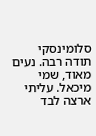סלומינסקי
תודה רבה. נעים מאוד, שמי מיכאל. עליתי ארצה לבד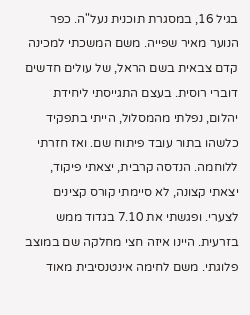בגיל 16, במסגרת תוכנית נעל"ה. כפר הנוער מאיר שפייה. משם המשכתי למכינה קדם צבאית בשם הראל, של עולים חדשים דוברי רוסית. בעצם התגייסתי ליחידת יהלום, נפלתי מהמסלול, הייתי בתפקיד כלשהו בתור עובד פיתוח שם. ואז חזרתי ללוחמה. הנדסה קרבית, יצאתי פיקוד, יצאתי קצונה, לא סיימתי קורס קצינים לצערי. ופגשתי את 7.10 בגדוד ממש בזרעית. היינו איזה חצי מחלקה שם במוצב פלוגתי. משם לחימה אינטנסיבית מאוד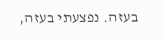בעזה. נפצעתי בעזה,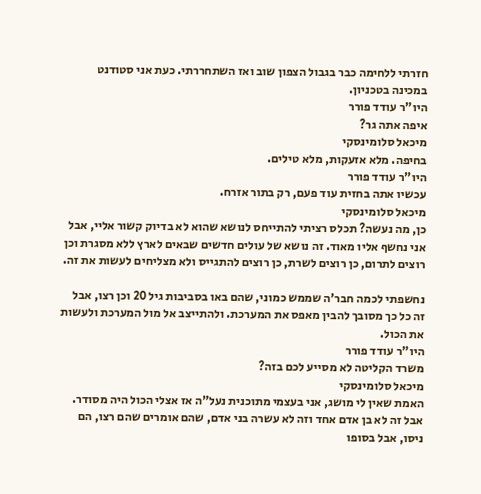חזרתי ללחימה כבר בגבול הצפון שוב ואז השתחררתי. כעת אני סטודנט במכינה בטכניון.
היו"ר עודד פורר
איפה אתה גר?
מיכאל סלומינסקי
בחיפה. מלא אזעקות, מלא טילים.
היו"ר עודד פורר
עכשיו אתה בחזית עוד פעם, רק בתור אזרח.
מיכאל סלומינסקי
כן, מה נעשה? תכלס רציתי להתייחס לנושא שהוא לא בדיוק קשור אליי, אבל אני נחשף אליו מאוד. זה נושא של עולים חדשים שבאים לארץ ללא מסגרת וכן רוצים לתרום, כן רוצים לשרת, כן רוצים להתגייס ולא מצליחים לעשות את זה.

נחשפתי לכמה חבר'ה שממש כמוני, שהם באו בסביבות גיל 20 וכן רצו, אבל זה כל כך מסובך להבין מאפס את המערכת. ולהתייצב אל מול המערכת ולעשות את הכול.
היו"ר עודד פורר
משרד הקליטה לא מסייע לכם בזה?
מיכאל סלומינסקי
האמת שאין לי מושג, אני בעצמי מתוכנית נעל"ה אז אצלי הכול היה מסודר. אבל זה לא בן אדם אחד וזה לא עשרה בני אדם, שהם אומרים שהם רצו, הם ניסו, אבל בסופו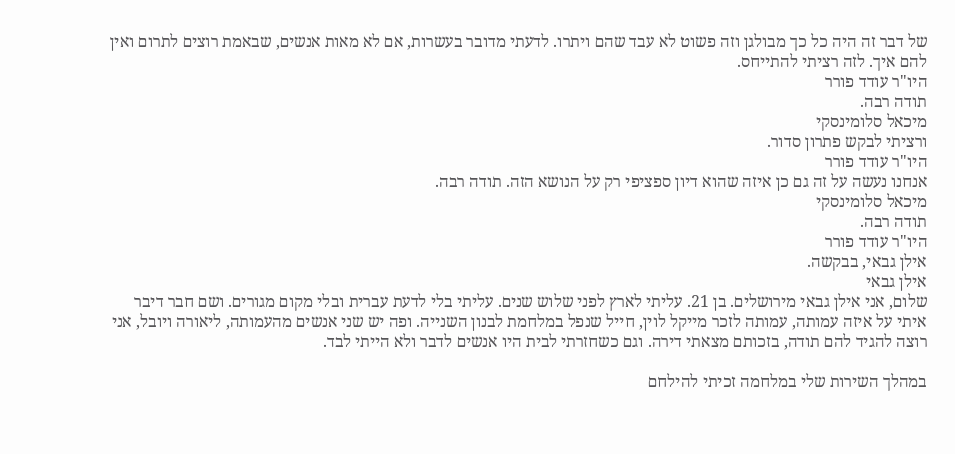של דבר זה היה כל כך מבולגן וזה פשוט לא עבד שהם ויתרו. לדעתי מדובר בעשרות, אם לא מאות אנשים, שבאמת רוצים לתרום ואין להם איך. לזה רציתי להתייחס.
היו"ר עודד פורר
תודה רבה.
מיכאל סלומינסקי
ורציתי לבקש פתרון סדור.
היו"ר עודד פורר
אנחנו נעשה על זה גם כן איזה שהוא דיון ספציפי רק על הנושא הזה. תודה רבה.
מיכאל סלומינסקי
תודה רבה.
היו"ר עודד פורר
אילן גבאי, בבקשה.
אילן גבאי
שלום, אני אילן גבאי מירושלים. בן 21. עליתי לארץ לפני שלוש שנים. עליתי בלי לדעת עברית ובלי מקום מגורים. ושם חבר דיבר איתי על איזה עמותה, עמותה לזכר מייקל לוין, חייל שנפל במלחמת לבנון השנייה. ופה יש שני אנשים מהעמותה, ליאורה ויובל, אני רוצה להגיד להם תודה, בזכותם מצאתי דירה. וגם כשחזרתי לבית היו אנשים לדבר ולא הייתי לבד.

במהלך השירות שלי במלחמה זכיתי להילחם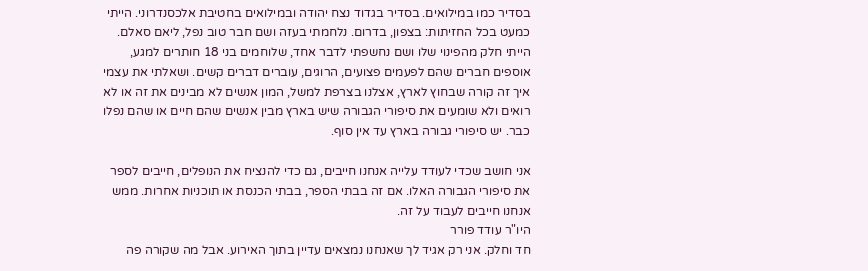בסדיר כמו במילואים. בסדיר בגדוד נצח יהודה ובמילואים בחטיבת אלכסנדרוני. הייתי כמעט בכל החזיתות: בצפון, בדרום. נלחמתי בעזה ושם חבר טוב נפל, ליאם סאלם. הייתי חלק מהפינוי שלו ושם נחשפתי לדבר אחד, שלוחמים בני 18 חותרים למגע, אוספים חברים שהם לפעמים פצועים, הרוגים, עוברים דברים קשים. ושאלתי את עצמי איך זה קורה שבחוץ לארץ, אצלנו בצרפת למשל, המון אנשים לא מבינים את זה או לא רואים ולא שומעים את סיפורי הגבורה שיש בארץ מבין אנשים שהם חיים או שהם נפלו כבר. יש סיפורי גבורה בארץ עד אין סוף.

אני חושב שכדי לעודד עלייה אנחנו חייבים, גם כדי להנציח את הנופלים, חייבים לספר את סיפורי הגבורה האלו. אם זה בבתי הספר, בבתי הכנסת או תוכניות אחרות. ממש אנחנו חייבים לעבוד על זה.
היו"ר עודד פורר
חד וחלק. אני רק אגיד לך שאנחנו נמצאים עדיין בתוך האירוע. אבל מה שקורה פה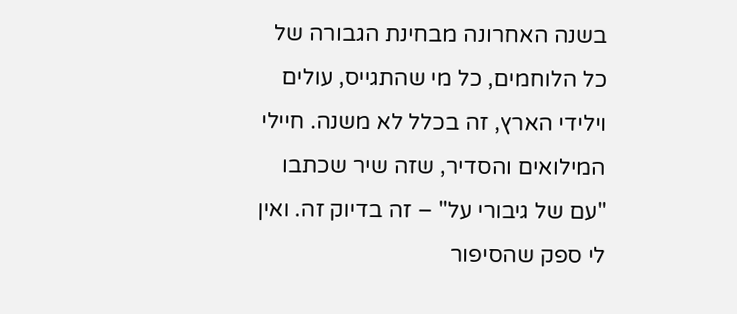בשנה האחרונה מבחינת הגבורה של כל הלוחמים, כל מי שהתגייס, עולים וילידי הארץ, זה בכלל לא משנה. חיילי המילואים והסדיר, שזה שיר שכתבו "עם של גיבורי על" – זה בדיוק זה. ואין לי ספק שהסיפור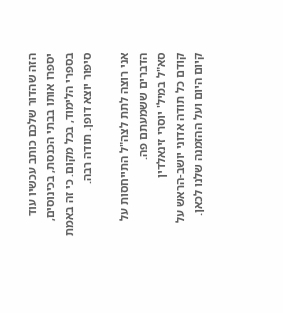הזה שהדור שלכם כותב עכשיו עוד יספרו אותו בבתי הכנסת, בכינוסים, בספרי הלימוד, בכל מקום. כי זה באמת סיפור יוצא דופן. תודה רבה.

אני רוצה לתת לצה"ל התייחסות על הדברים ששמעתם פה.
סא"ל במיל' יוסרי זינאלדין
קודם כל תודה אדוני יושב-הראש על קיום היום ועל ההזמנה שלנו לכאן.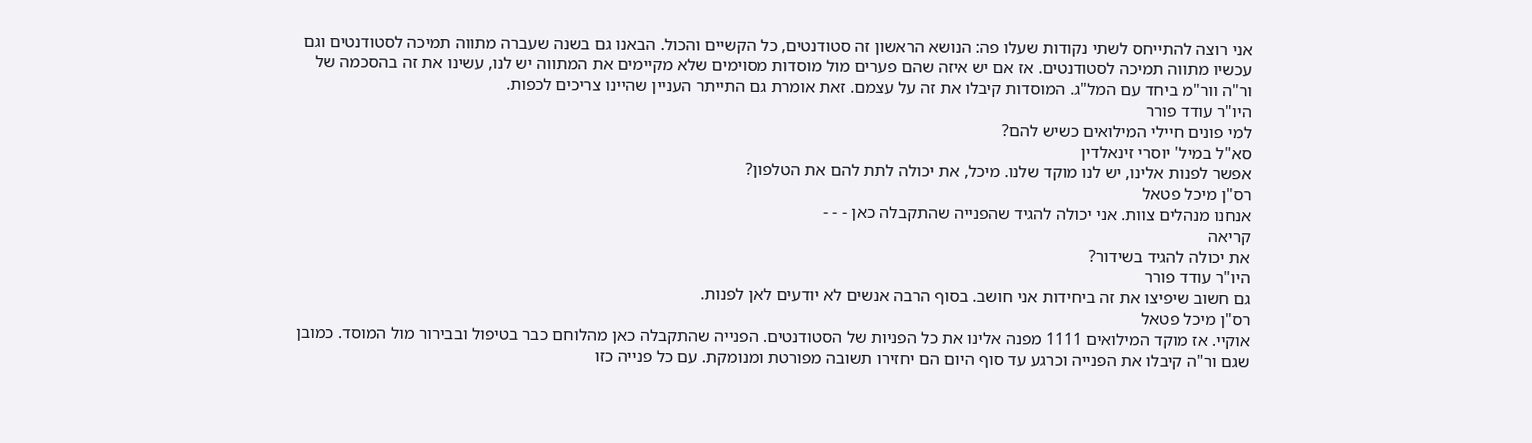אני רוצה להתייחס לשתי נקודות שעלו פה: הנושא הראשון זה סטודנטים, כל הקשיים והכול. הבאנו גם בשנה שעברה מתווה תמיכה לסטודנטים וגם עכשיו מתווה תמיכה לסטודנטים. אז אם יש איזה שהם פערים מול מוסדות מסוימים שלא מקיימים את המתווה יש לנו, עשינו את זה בהסכמה של ור"ה וור"מ ביחד עם המל"ג. המוסדות קיבלו את זה על עצמם. זאת אומרת גם התייתר העניין שהיינו צריכים לכפות.
היו"ר עודד פורר
למי פונים חיילי המילואים כשיש להם?
סא"ל במיל' יוסרי זינאלדין
אפשר לפנות אלינו, יש לנו מוקד שלנו. מיכל, את יכולה לתת להם את הטלפון?
רס"ן מיכל פטאל
אנחנו מנהלים צוות. אני יכולה להגיד שהפנייה שהתקבלה כאן - - -
קריאה
את יכולה להגיד בשידור?
היו"ר עודד פורר
גם חשוב שיפיצו את זה ביחידות אני חושב. בסוף הרבה אנשים לא יודעים לאן לפנות.
רס"ן מיכל פטאל
אוקיי. אז מוקד המילואים 1111 מפנה אלינו את כל הפניות של הסטודנטים. הפנייה שהתקבלה כאן מהלוחם כבר בטיפול ובבירור מול המוסד. כמובן שגם ור"ה קיבלו את הפנייה וכרגע עד סוף היום הם יחזירו תשובה מפורטת ומנומקת. עם כל פנייה כזו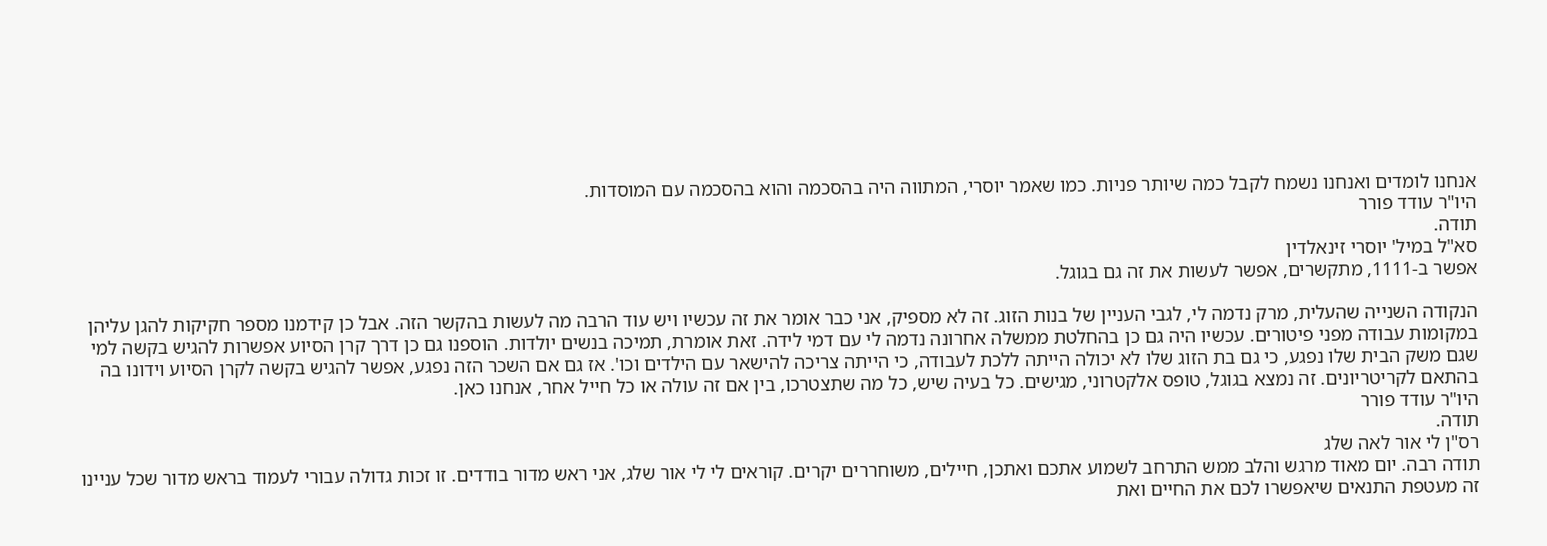אנחנו לומדים ואנחנו נשמח לקבל כמה שיותר פניות. כמו שאמר יוסרי, המתווה היה בהסכמה והוא בהסכמה עם המוסדות.
היו"ר עודד פורר
תודה.
סא"ל במיל' יוסרי זינאלדין
אפשר ב-1111, מתקשרים, אפשר לעשות את זה גם בגוגל.

הנקודה השנייה שהעלית, מרק נדמה לי, לגבי העניין של בנות הזוג. זה לא מספיק, אני כבר אומר את זה עכשיו ויש עוד הרבה מה לעשות בהקשר הזה. אבל כן קידמנו מספר חקיקות להגן עליהן במקומות עבודה מפני פיטורים. עכשיו היה גם כן בהחלטת ממשלה אחרונה נדמה לי עם דמי לידה. זאת אומרת, תמיכה בנשים יולדות. הוספנו גם כן דרך קרן הסיוע אפשרות להגיש בקשה למי שגם משק הבית שלו נפגע, כי גם בת הזוג שלו לא יכולה הייתה ללכת לעבודה, כי הייתה צריכה להישאר עם הילדים וכו'. אז גם אם השכר הזה נפגע, אפשר להגיש בקשה לקרן הסיוע וידונו בה בהתאם לקריטריונים. זה נמצא בגוגל, טופס אלקטרוני, מגישים. כל בעיה שיש, כל מה שתצטרכו, בין אם זה עולה או כל חייל אחר, אנחנו כאן.
היו"ר עודד פורר
תודה.
רס"ן לי אור לאה שלג
תודה רבה. יום מאוד מרגש והלב ממש התרחב לשמוע אתכם ואתכן, חיילים, משוחררים יקרים. קוראים לי לי אור שלג, אני ראש מדור בודדים. זו זכות גדולה עבורי לעמוד בראש מדור שכל עניינו זה מעטפת התנאים שיאפשרו לכם את החיים ואת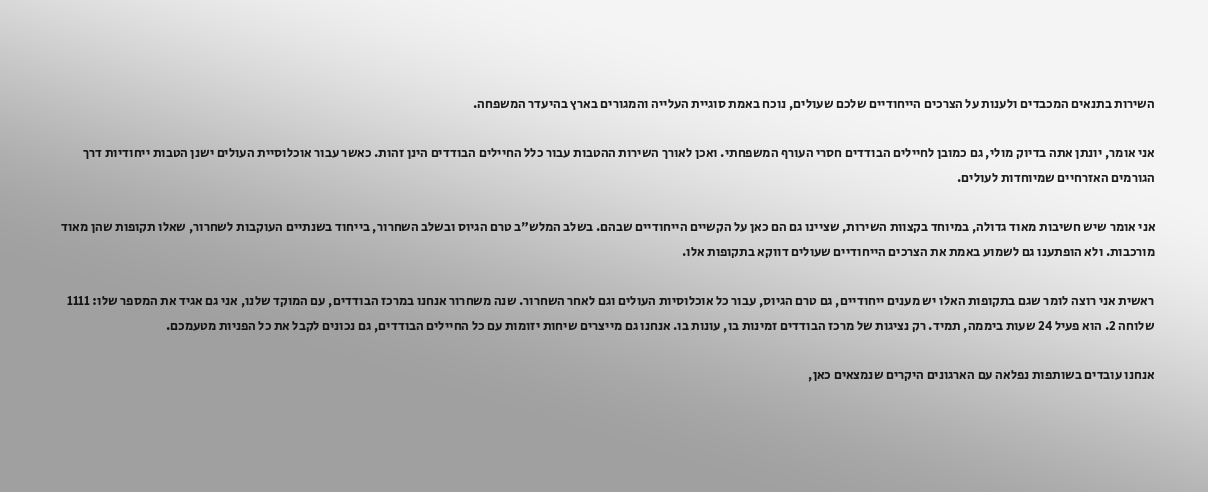השירות בתנאים המכבדים ולענות על הצרכים הייחודיים שלכם שעולים, נוכח באמת סוגיית העלייה והמגורים בארץ בהיעדר המשפחה.

אני אומר, יונתן אתה בדיוק מולי, גם כמובן לחיילים הבודדים חסרי העורף המשפחתי. ואכן לאורך השירות ההטבות עבור כלל החיילים הבודדים הינן זהות. כאשר עבור אוכלוסיית העולים ישנן הטבות ייחודיות דרך הגורמים האזרחיים שמיוחדות לעולים.

אני אומר שיש חשיבות מאוד גדולה, במיוחד בקצוות השירות, שציינו גם הם כאן על הקשיים הייחודיים שבהם. בשלב המלש"ב טרם הגיוס ובשלב השחרור, בייחוד בשנתיים העוקבות לשחרור, שאלו תקופות שהן מאוד מורכבות. ולא הופתענו גם לשמוע באמת את הצרכים הייחודיים שעולים דווקא בתקופות אלו.

ראשית אני רוצה לומר שגם בתקופות האלו יש מענים ייחודיים, גם טרם הגיוס, עבור כל אוכלוסיות העולים וגם לאחר השחרור. שנה משחרור אנחנו במרכז הבודדים, עם המוקד שלנו, אני גם אגיד את המספר שלו: 1111 שלוחה 2. הוא פעיל 24 שעות ביממה, תמיד. רק נציגות של מרכז הבודדים זמינות בו, עונות בו. אנחנו גם מייצרים שיחות יזומות עם כל החיילים הבודדים, גם נכונים לקבל את כל הפניות מטעמכם.

אנחנו עובדים בשותפות נפלאה עם הארגונים היקרים שנמצאים כאן,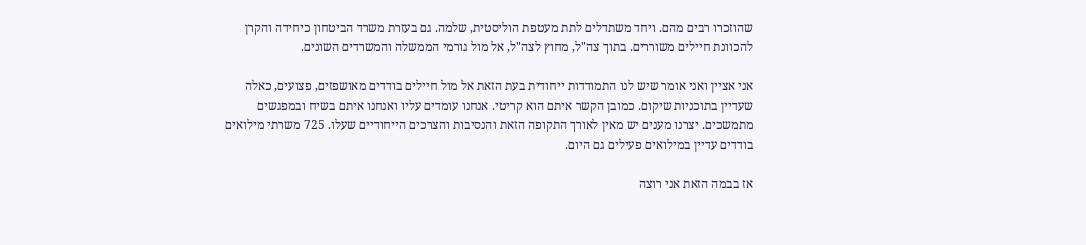שהוזכרו רבים מהם. ויחד משתדלים לתת מעטפת הוליסטית, שלמה. גם בעזרת משרד הביטחון כיחידה והקרן להכוונת חיילים משוררים. בתוך צה"ל, מחוץ לצה"ל, אל מול גורמי הממשלה והמשרדים השונים.

אני אציין ואני אומר שיש לנו התמודדות ייחודית בעת הזאת אל מול חיילים בודדים מאושפזים, פצועים, כאלה שעדיין בתוכניות שיקום. כמובן הקשר איתם הוא קריטי. אנחנו עומדים עליו ואנחנו איתם בשיח ובמפגשים מתמשכים. יצרנו מענים יש מאין לאורך התקופה הזאת והנסיבות והצרכים הייחודיים שעלו. 725 משרתי מילואים בודדים עדיין במילואים פעילים גם היום.

אז בבמה הזאת אני רוצה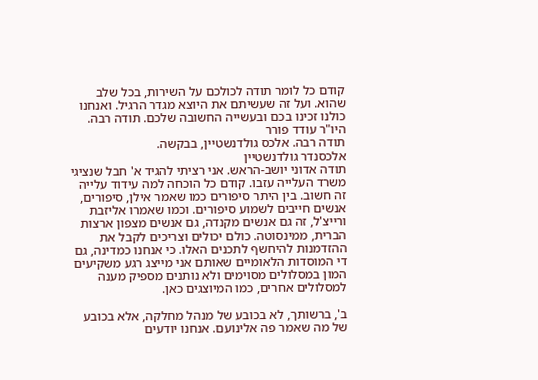קודם כל לומר תודה לכולכם על השירות, בכל שלב שהוא. ועל זה שעשיתם את היוצא מגדר הרגיל. ואנחנו כולנו זכינו בכם ובעשייה החשובה שלכם. תודה רבה.
היו"ר עודד פורר
תודה רבה. אלכס גולדנשטיין, בבקשה.
אלכסנדר גולדנשטיין
תודה אדוני יושב-הראש. אני רציתי להגיד א' חבל שנציגי משרד העלייה עזבו. קודם כל הוכחה למה עידוד עלייה זה חשוב. בין היתר סיפורים כמו שאמר אילן, סיפורים, אנשים חייבים לשמוע סיפורים. וכמו שאמרו אליזבת ורייצ'ל, זה גם אנשים מקנדה, גם אנשים מצפון ארצות הברית, ממינסוטה. כולם יכולים וצריכים לקבל את ההזדמנות להיחשף לתכנים האלו. כי אנחנו כמדינה, גם די המוסדות הלאומיים שאותם אני מייצג רגע משקיעים המון במסלולים מסוימים ולא נותנים מספיק מענה למסלולים אחרים, כמו המיוצגים כאן.

ב', ברשותך, לא בכובע של מנהל מחלקה, אלא בכובע של מה שאמר פה אלינועם. אנחנו יודעים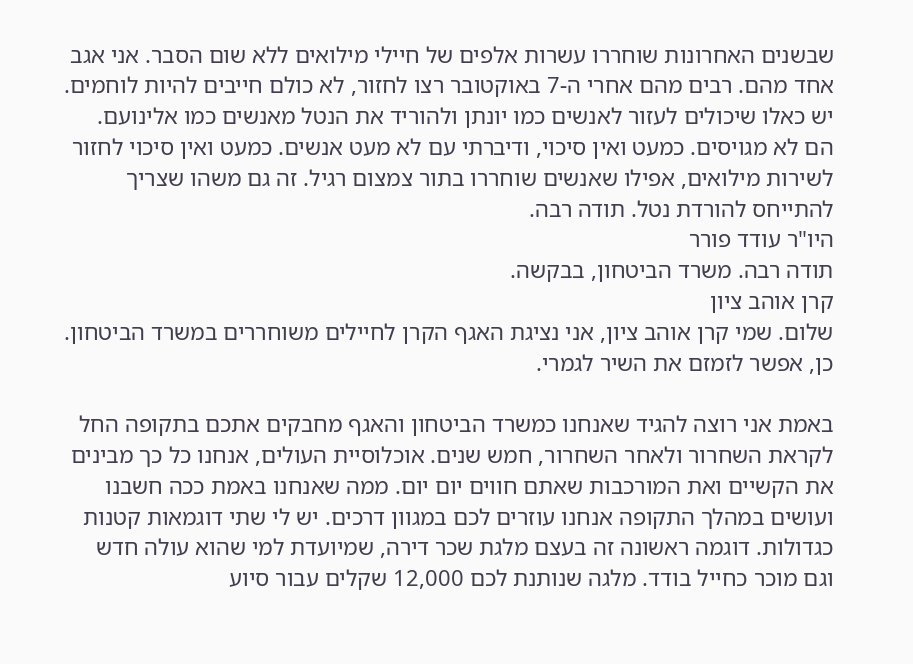שבשנים האחרונות שוחררו עשרות אלפים של חיילי מילואים ללא שום הסבר. אני אגב אחד מהם. רבים מהם אחרי ה-7 באוקטובר רצו לחזור, לא כולם חייבים להיות לוחמים. יש כאלו שיכולים לעזור לאנשים כמו יונתן ולהוריד את הנטל מאנשים כמו אלינועם. הם לא מגויסים. כמעט ואין סיכוי, ודיברתי עם לא מעט אנשים. כמעט ואין סיכוי לחזור לשירות מילואים, אפילו שאנשים שוחררו בתור צמצום רגיל. זה גם משהו שצריך להתייחס להורדת נטל. תודה רבה.
היו"ר עודד פורר
תודה רבה. משרד הביטחון, בבקשה.
קרן אוהב ציון
שלום. שמי קרן אוהב ציון, אני נציגת האגף הקרן לחיילים משוחררים במשרד הביטחון. כן, אפשר לזמזם את השיר לגמרי.

באמת אני רוצה להגיד שאנחנו כמשרד הביטחון והאגף מחבקים אתכם בתקופה החל לקראת השחרור ולאחר השחרור, חמש שנים. אוכלוסיית העולים, אנחנו כל כך מבינים את הקשיים ואת המורכבות שאתם חווים יום יום. ממה שאנחנו באמת ככה חשבנו ועושים במהלך התקופה אנחנו עוזרים לכם במגוון דרכים. יש לי שתי דוגמאות קטנות כגדולות. דוגמה ראשונה זה בעצם מלגת שכר דירה, שמיועדת למי שהוא עולה חדש וגם מוכר כחייל בודד. מלגה שנותנת לכם 12,000 שקלים עבור סיוע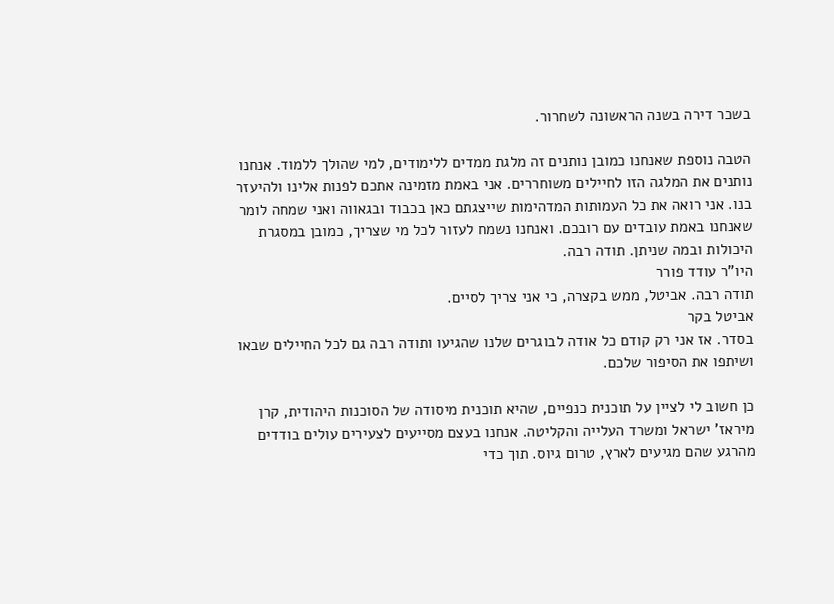בשכר דירה בשנה הראשונה לשחרור.

הטבה נוספת שאנחנו כמובן נותנים זה מלגת ממדים ללימודים, למי שהולך ללמוד. אנחנו נותנים את המלגה הזו לחיילים משוחררים. אני באמת מזמינה אתכם לפנות אלינו ולהיעזר בנו. אני רואה את כל העמותות המדהימות שייצגתם כאן בכבוד ובגאווה ואני שמחה לומר שאנחנו באמת עובדים עם רובכם. ואנחנו נשמח לעזור לכל מי שצריך, כמובן במסגרת היכולות ובמה שניתן. תודה רבה.
היו"ר עודד פורר
תודה רבה. אביטל, ממש בקצרה, כי אני צריך לסיים.
אביטל בקר
בסדר. אז אני רק קודם כל אודה לבוגרים שלנו שהגיעו ותודה רבה גם לכל החיילים שבאו ושיתפו את הסיפור שלכם.

כן חשוב לי לציין על תוכנית כנפיים, שהיא תוכנית מיסודה של הסוכנות היהודית, קרן מיראז' ישראל ומשרד העלייה והקליטה. אנחנו בעצם מסייעים לצעירים עולים בודדים מהרגע שהם מגיעים לארץ, טרום גיוס. תוך כדי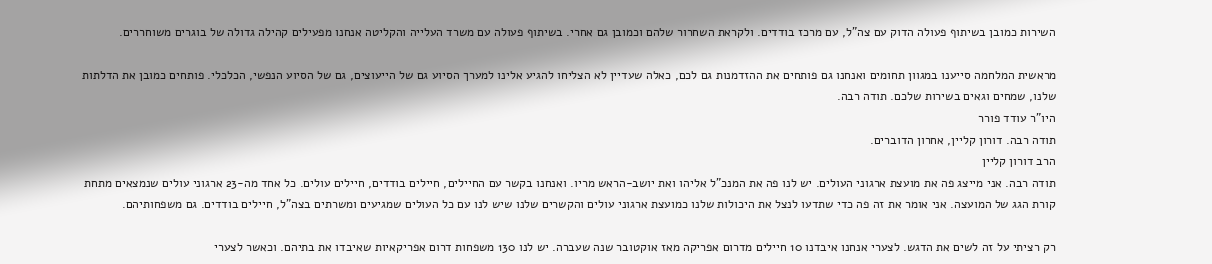השירות כמובן בשיתוף פעולה הדוק עם צה"ל, עם מרכז בודדים. ולקראת השחרור שלהם וכמובן גם אחרי. בשיתוף פעולה עם משרד העלייה והקליטה אנחנו מפעילים קהילה גדולה של בוגרים משוחררים.

מראשית המלחמה סייענו במגוון תחומים ואנחנו גם פותחים את ההזדמנות גם לכם, כאלה שעדיין לא הצליחו להגיע אלינו למערך הסיוע גם של הייעוצים, גם של הסיוע הנפשי, הכלכלי. פותחים כמובן את הדלתות שלנו, שמחים וגאים בשירות שלכם. תודה רבה.
היו"ר עודד פורר
תודה רבה. דורון קליין, אחרון הדוברים.
הרב דורון קליין
תודה רבה. אני מייצג פה את מועצת ארגוני העולים. יש לנו פה את המנכ"ל אליהו ואת יושב-הראש מריו. ואנחנו בקשר עם החיילים, חיילים בודדים, חיילים עולים. כל אחד מה-23 ארגוני עולים שנמצאים מתחת קורת הגג של המועצה. אני אומר את זה פה כדי שתדעו לנצל את היכולות שלנו כמועצת ארגוני עולים והקשרים שלנו שיש לנו עם כל העולים שמגיעים ומשרתים בצה"ל, חיילים בודדים. גם משפחותיהם.

רק רציתי על זה לשים את הדגש. לצערי אנחנו איבדנו 10 חיילים מדרום אפריקה מאז אוקטובר שנה שעברה. יש לנו 130 משפחות דרום אפריקאיות שאיבדו את בתיהם. וכאשר לצערי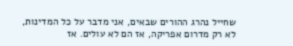שחייל נהרג ההורים שבאים, אני מדבר על כל המדינות, לא רק מדרום אפריקה, אז הם לא עולים. אז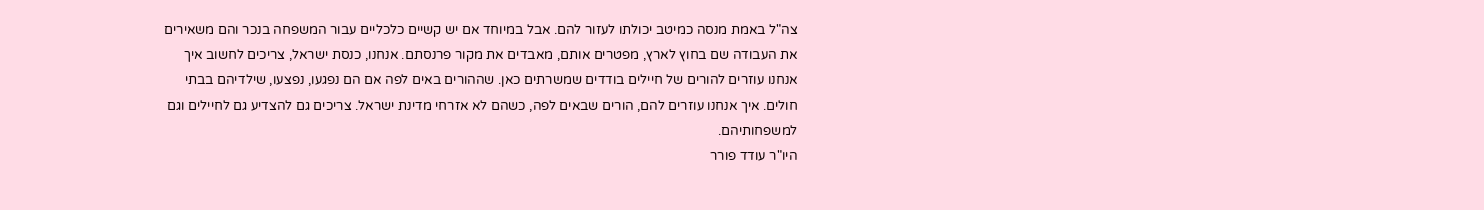צה"ל באמת מנסה כמיטב יכולתו לעזור להם. אבל במיוחד אם יש קשיים כלכליים עבור המשפחה בנכר והם משאירים את העבודה שם בחוץ לארץ, מפטרים אותם, מאבדים את מקור פרנסתם. אנחנו, כנסת ישראל, צריכים לחשוב איך אנחנו עוזרים להורים של חיילים בודדים שמשרתים כאן. שההורים באים לפה אם הם נפגעו, נפצעו, שילדיהם בבתי חולים. איך אנחנו עוזרים להם, הורים שבאים לפה, כשהם לא אזרחי מדינת ישראל. צריכים גם להצדיע גם לחיילים וגם למשפחותיהם.
היו"ר עודד פורר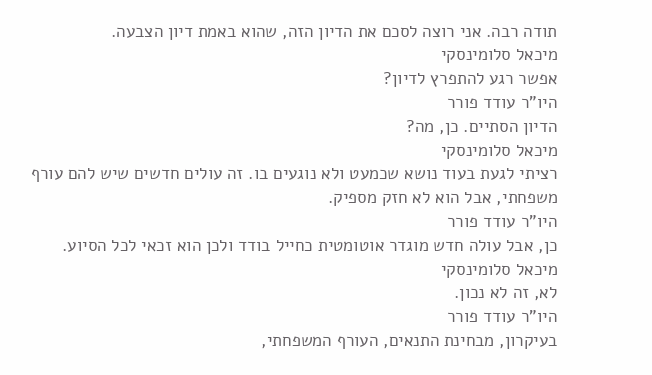תודה רבה. אני רוצה לסכם את הדיון הזה, שהוא באמת דיון הצבעה.
מיכאל סלומינסקי
אפשר רגע להתפרץ לדיון?
היו"ר עודד פורר
הדיון הסתיים. כן, מה?
מיכאל סלומינסקי
רציתי לגעת בעוד נושא שכמעט ולא נוגעים בו. זה עולים חדשים שיש להם עורף משפחתי, אבל הוא לא חזק מספיק.
היו"ר עודד פורר
כן, אבל עולה חדש מוגדר אוטומטית כחייל בודד ולכן הוא זכאי לכל הסיוע.
מיכאל סלומינסקי
לא, זה לא נכון.
היו"ר עודד פורר
בעיקרון, מבחינת התנאים, העורף המשפחתי,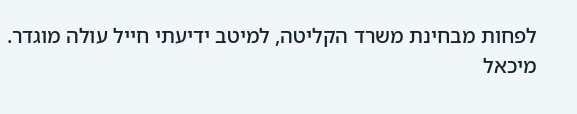לפחות מבחינת משרד הקליטה, למיטב ידיעתי חייל עולה מוגדר.
מיכאל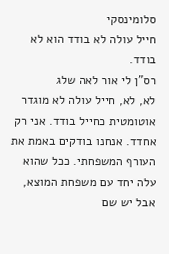סלומינסקי
חייל עולה לא בודד הוא לא בודד.
רס"ן לי אור לאה שלג
לא, לא, חייל עולה לא מוגדר אוטומטית כחייל בודד. אני רק אחדד. אנחנו בודקים באמת את העורף המשפחתי. ככל שהוא עלה יחד עם משפחת המוצא, אבל יש שם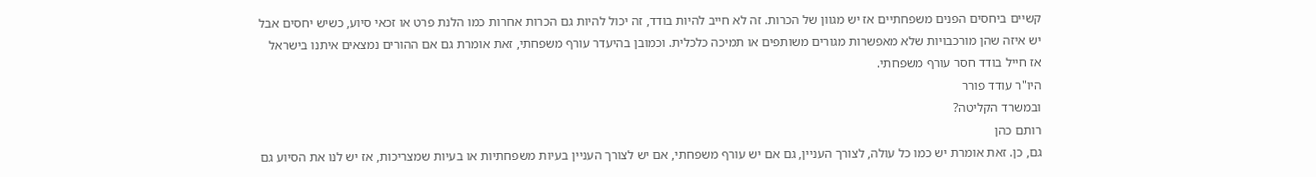קשיים ביחסים הפנים משפחתיים אז יש מגוון של הכרות. זה לא חייב להיות בודד, זה יכול להיות גם הכרות אחרות כמו הלנת פרט או זכאי סיוע, כשיש יחסים אבל יש איזה שהן מורכבויות שלא מאפשרות מגורים משותפים או תמיכה כלכלית. וכמובן בהיעדר עורף משפחתי, זאת אומרת גם אם ההורים נמצאים איתנו בישראל אז חייל בודד חסר עורף משפחתי.
היו"ר עודד פורר
ובמשרד הקליטה?
רותם כהן
גם, כן. זאת אומרת יש כמו כל עולה, לצורך העניין, גם אם יש עורף משפחתי, אם יש לצורך העניין בעיות משפחתיות או בעיות שמצריכות, אז יש לנו את הסיוע גם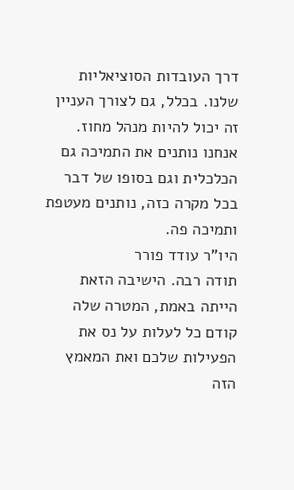דרך העובדות הסוציאליות שלנו. בכלל, גם לצורך העניין זה יכול להיות מנהל מחוז. אנחנו נותנים את התמיכה גם הכלכלית וגם בסופו של דבר בכל מקרה כזה, נותנים מעטפת ותמיכה פה.
היו"ר עודד פורר
תודה רבה. הישיבה הזאת הייתה באמת, המטרה שלה קודם כל לעלות על נס את הפעילות שלכם ואת המאמץ הזה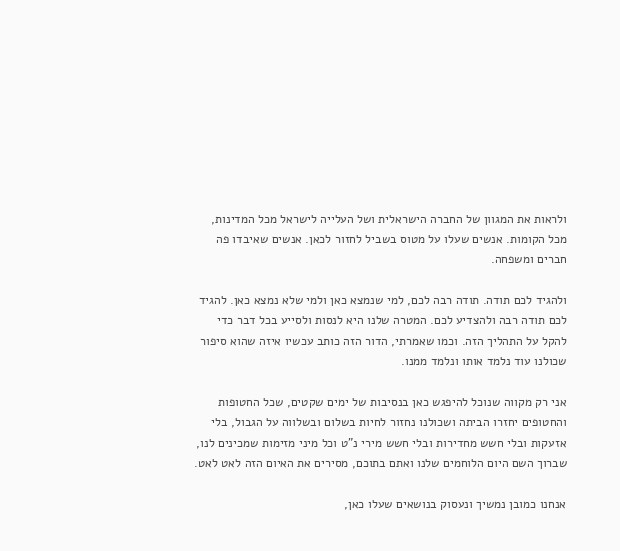ולראות את המגוון של החברה הישראלית ושל העלייה לישראל מכל המדינות, מכל הקומות. אנשים שעלו על מטוס בשביל לחזור לכאן. אנשים שאיבדו פה חברים ומשפחה.

ולהגיד לכם תודה. תודה רבה לכם, למי שנמצא כאן ולמי שלא נמצא כאן. להגיד לכם תודה רבה ולהצדיע לכם. המטרה שלנו היא לנסות ולסייע בכל דבר כדי להקל על התהליך הזה. וכמו שאמרתי, הדור הזה כותב עכשיו איזה שהוא סיפור שכולנו עוד נלמד אותו ונלמד ממנו.

אני רק מקווה שנוכל להיפגש כאן בנסיבות של ימים שקטים, שכל החטופות והחטופים יחזרו הביתה ושכולנו נחזור לחיות בשלום ובשלווה על הגבול, בלי אזעקות ובלי חשש מחדירות ובלי חשש מירי נ"ט וכל מיני מזימות שמכינים לנו, שברוך השם היום הלוחמים שלנו ואתם בתוכם, מסירים את האיום הזה לאט לאט.

אנחנו כמובן נמשיך ונעסוק בנושאים שעלו כאן,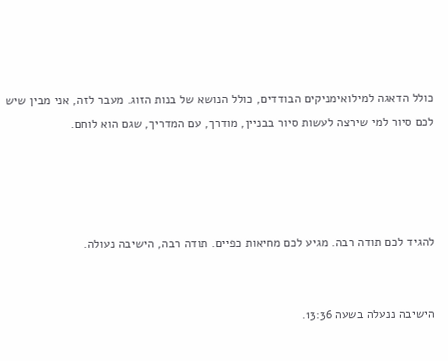כולל הדאגה למילואימניקים הבודדים, כולל הנושא של בנות הזוג. מעבר לזה, אני מבין שיש לכם סיור למי שירצה לעשות סיור בבניין, מודרך, עם המדריך, שגם הוא לוחם.




להגיד לכם תודה רבה. מגיע לכם מחיאות כפיים. תודה רבה, הישיבה נעולה.


הישיבה ננעלה בשעה 13:36.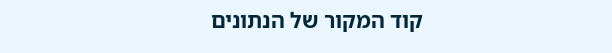קוד המקור של הנתונים